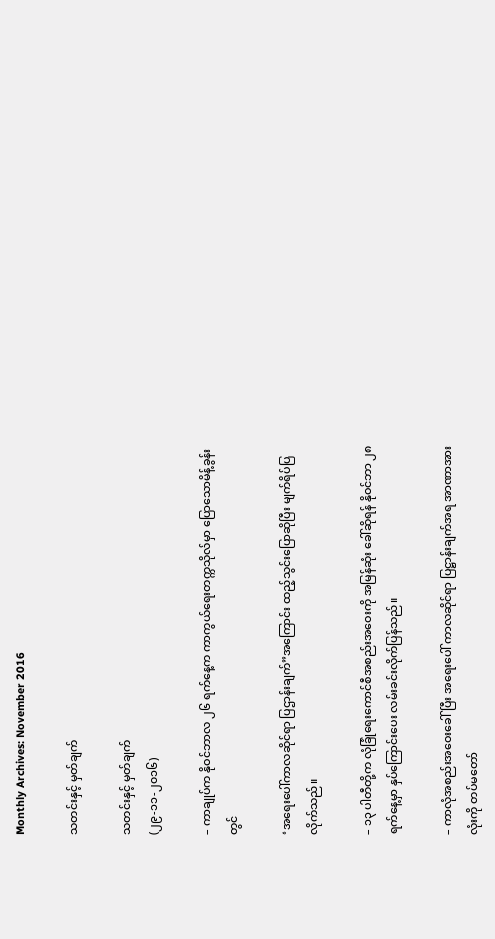Monthly Archives: November 2016

သတင်းနှင့် မှတ်ချက်

သတင်းနှင့် မှတ်ချက်
(၂၉-၁၁-၂၀၁၆)

– ကာချုပ်က နိုဝင်ဘာလ ၂၆ ရက်နေ့က ကာကွယ်ရေးတက္ကသိုလ်မှာ ပြောသောမိန့်ခွန်းတွင်

‘အရေးပေါ်ကာလဆိုင်ရာ ပြဌာန်းချက်”အကြောင်း ထည့်သွင်းပြောဆိုပြီး မျက်ရိပ်ပြလိုက်သည်။

– ၁၃ ပါတီတို့က လုံခြုံရေးကောင်စီအစည်းအဝေးကို အမြန်ဆုံး ခေါ်ဆိုရန် နိုဝင်ဘာ ၂၈ ရက်နေ့မှာ နှပ်ကြောင်းပေး လမ်းခင်းလိုက်ပြန်သည်။

– ကာလုံအစည်းအဝေးခေါ်ပြီး အရေးပေါ် ကာလဆိုင်ရာ ပြဋ္ဌာန်းချက်အရ အာဏာအားလုံးကို တပ်မတော်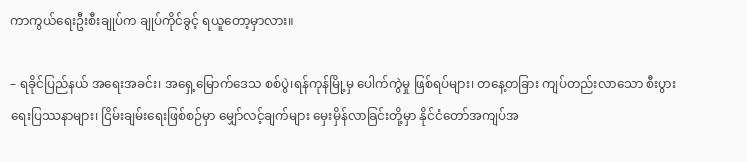ကာကွယ်ရေးဦးစီးချုပ်က ချုပ်ကိုင်ခွင့် ရယူတော့မှာလား။

– ရခိုင်ပြည်နယ် အရေးအခင်း၊ အရှေ့မြောက်ဒေသ စစ်ပွဲ၊ရန်ကုန်မြို့မှ ပေါက်ကွဲမှု ဖြစ်ရပ်များ၊ တနေ့တခြား ကျပ်တည်းလာသော စီးပွားရေးပြဿနာများ၊ ငြိမ်းချမ်းရေးဖြစ်စဉ်မှာ မျှော်လင့်ချက်များ မှေးမှိန်လာခြင်းတို့မှာ နိုင်ငံတော်အကျပ်အ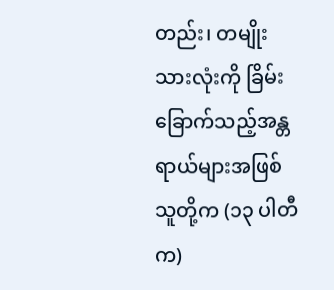တည်း၊ တမျိုးသားလုံးကို ခြိမ်းခြောက်သည့်အန္တရာယ်များအဖြစ် သူတို့က (၁၃ ပါတီက)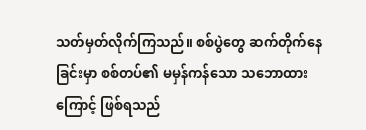သတ်မှတ်လိုက်ကြသည်။ စစ်ပွဲတွေ ဆက်တိုက်နေခြင်းမှာ စစ်တပ်၏ မမှန်ကန်သော သဘောထားကြောင့် ဖြစ်ရသည်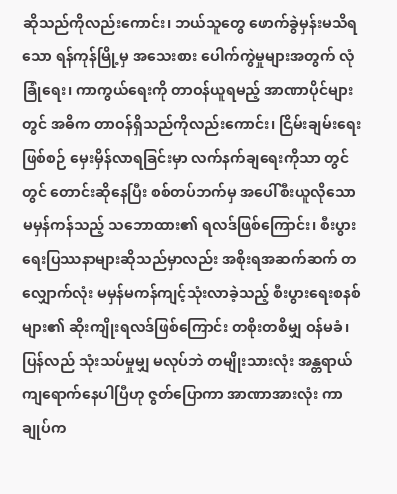ဆိုသည်ကိုလည်းကောင်း၊ ဘယ်သူတွေ ဖောက်ခွဲမှန်းမသိရသော ရန်ကုန်မြို့မှ အသေးစား ပေါက်ကွဲမှုများအတွက် လုံခြုံရေး၊ ကာကွယ်ရေးကို တာဝန်ယူရမည့် အာဏာပိုင်များတွင် အဓိက တာဝန်ရှိသည်ကိုလည်းကောင်း၊ ငြိမ်းချမ်းရေးဖြစ်စဉ် မှေးမှိန်လာရခြင်းမှာ လက်နက်ချရေးကိုသာ တွင်တွင် တောင်းဆိုနေပြီး စစ်တပ်ဘက်မှ အပေါ်စီးယူလိုသော မမှန်ကန်သည့် သဘောထား၏ ရလဒ်ဖြစ်ကြောင်း၊ စီးပွားရေးပြဿနာများဆိုသည်မှာလည်း အစိုးရအဆက်ဆက် တလျှောက်လုံး မမှန်မကန်ကျင့်သုံးလာခဲ့သည့် စီးပွားရေးစနစ်များ၏ ဆိုးကျိုးရလဒ်ဖြစ်ကြောင်း တစိုးတစိမျှ ဝန်မခံ၊ ပြန်လည် သုံးသပ်မှုမျှ မလုပ်ဘဲ တမျိုးသားလုံး အန္တရာယ်ကျရောက်နေပါပြီဟု ဇွတ်ပြောကာ အာဏာအားလုံး ကာချုပ်က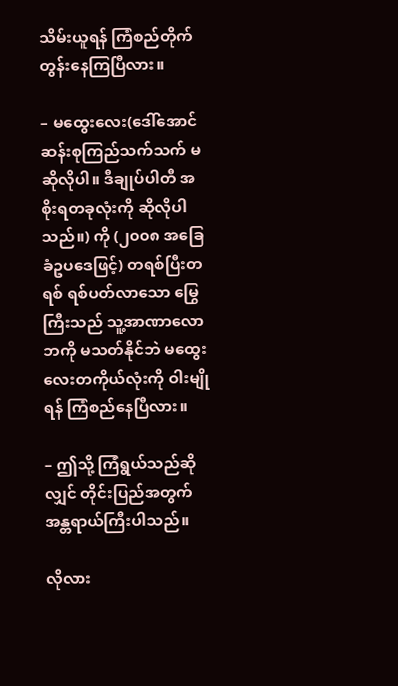သိမ်းယူရန် ကြံစည်တိုက်တွန်းနေကြပြီလား။

– မထွေးလေး(ဒေါ်အောင်ဆန်းစုကြည်သက်သက် မဆိုလိုပါ။ ဒီချုပ်ပါတီ အစိုးရတခုလုံးကို ဆိုလိုပါသည်။) ကို (၂၀၀၈ အခြေခံဥပဒေဖြင့်) တရစ်ပြီးတရစ် ရစ်ပတ်လာသော မြွေကြီးသည် သူ့အာဏာလောဘကို မသတ်နိုင်ဘဲ မထွေးလေးတကိုယ်လုံးကို ဝါးမျိုရန် ကြံစည်နေပြီလား။

– ဤသို့ ကြံရွယ်သည်ဆိုလျှင် တိုင်းပြည်အတွက် အန္တရာယ်ကြီးပါသည်။

လိုလား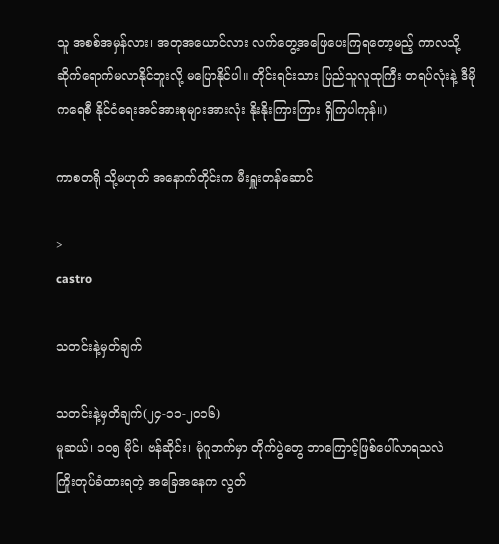သူ အစစ်အမှန်လား၊ အတုအယောင်လား လက်တွေ့အဖြေပေးကြရတော့မည့် ကာလသို့ ဆိုက်ရောက်မလာနိုင်ဘူးလို့ မပြောနိုင်ပါ။ တိုင်းရင်းသား ပြည်သူလူထုကြီး တရပ်လုံးနဲ့ ဒီမိုကရေစီ နိုင်ငံရေးအင်အားစုများအားလုံး နိုးနိုးကြားကြား ရှိကြပါကုန်။)

ကာစတရို သို့မဟုတ် အနောက်တိုင်းက မီးရှူးတန်ဆောင်

>
castro

သတင်းနဲ့မှတ်ချက်

သတင်းနဲ့မှတိချက်(၂၄-၁၁-၂၀၁၆)
မူဆယ်၊ ၁၀၅ မိုင်၊ ဗန်ဆိုင်း၊ မုံဂူဘက်မှာ တိုက်ပွဲတွေ ဘာကြောင့်ဖြစ်ပေါ်လာရသလဲ
ကြိုးတုပ်ခံထားရတဲ့ အခြေအနေက လွတ်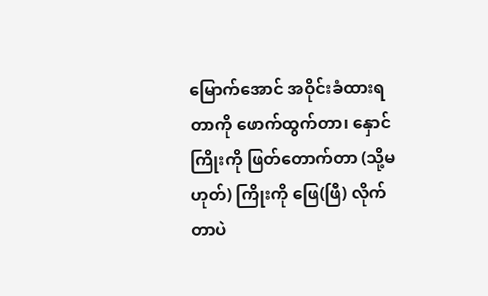မြောက်အောင် အဝိုင်းခံထားရတာကို ဖောက်ထွက်တာ၊ နှောင်ကြိုးကို ဖြတ်တောက်တာ (သို့မဟုတ်) ကြိုးကို ဖြေ(ဖြီ) လိုက်တာပဲ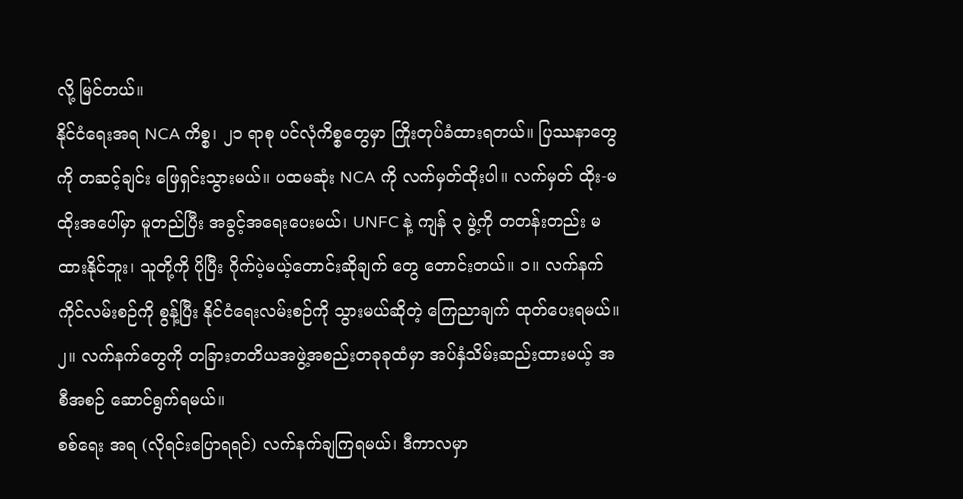လို့ မြင်တယ်။
နိုင်ငံရေးအရ NCA ကိစ္စ၊ ၂၁ ရာစု ပင်လုံကိစ္စတွေမှာ ကြိုးတုပ်ခံထားရတယ်။ ပြဿနာတွေကို တဆင့်ချင်း ဖြေရှင်းသွားမယ်။ ပထမဆုံး NCA ကို လက်မှတ်ထိုးပါ။ လက်မှတ် ထိုး-မထိုးအပေါ်မှာ မူတည်ပြီး အခွင့်အရေးပေးမယ်၊ UNFC နဲ့ ကျန် ၃ ဖွဲ့ကို တတန်းတည်း မထားနိုင်ဘူး၊ သူတို့ကို ပိုပြီး ဂိုက်ပဲ့မယ့်တောင်းဆိုချက် တွေ တောင်းတယ်။ ၁။ လက်နက်ကိုင်လမ်းစဉ်ကို စွန့်ပြီး နိုင်ငံရေးလမ်းစဉ်ကို သွားမယ်ဆိုတဲ့ ကြေညာချက် ထုတ်ပေးရမယ်။ ၂။ လက်နက်တွေကို တခြားတတိယအဖွဲ့အစည်းတခုခုထံမှာ အပ်နှံသိမ်းဆည်းထားမယ့် အစီအစဉ် ဆောင်ရွက်ရမယ်။
စစ်ရေး အရ (လိုရင်းပြောရရင်) လက်နက်ချကြရမယ်၊ ဒီကာလမှာ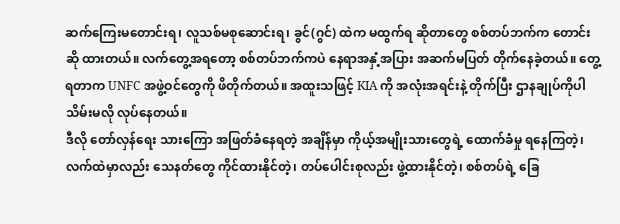ဆက်ကြေးမတောင်းရ၊ လူသစ်မစုဆောင်းရ၊ ခွင်(ဂွင်) ထဲက မထွက်ရ ဆိုတာတွေ စစ်တပ်ဘက်က တောင်းဆို ထားတယ်။ လက်တွေ့အရတော့ စစ်တပ်ဘက်ကပဲ နေရာအနှံ့အပြား အဆက်မပြတ် တိုက်နေခဲ့တယ်။ တွေ့ရတာက UNFC အဖွဲ့ဝင်တွေကို ဖိတိုက်တယ်။ အထူးသဖြင့် KIA ကို အလုံးအရင်းနဲ့ တိုက်ပြီး ဌာနချုပ်ကိုပါ သိမ်းမလို လုပ်နေတယ်။
ဒီလို တော်လှန်ရေး သားကြော အဖြတ်ခံနေရတဲ့ အချိန်မှာ ကိုယ့်အမျိုးသားတွေရဲ့ ထောက်ခံမှု ရနေကြတဲ့၊ လက်ထဲမှာလည်း သေနတ်တွေ ကိုင်ထားနိုင်တဲ့၊ တပ်ပေါင်းစုလည်း ဖွဲ့ထားနိုင်တဲ့၊ စစ်တပ်ရဲ့ ခြေ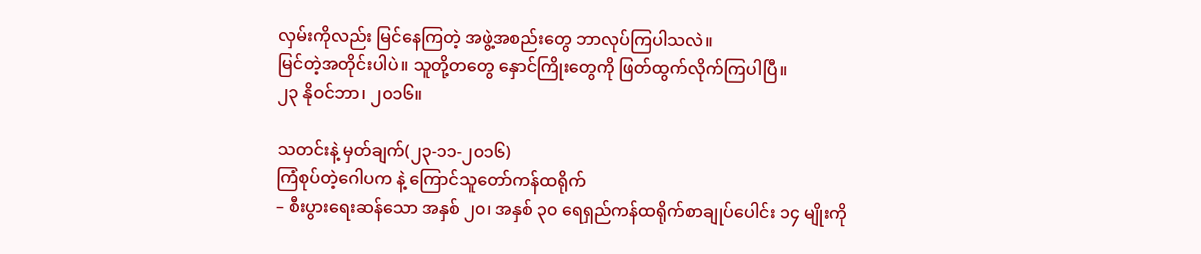လှမ်းကိုလည်း မြင်နေကြတဲ့ အဖွဲ့အစည်းတွေ ဘာလုပ်ကြပါသလဲ။
မြင်တဲ့အတိုင်းပါပဲ။ သူတို့တတွေ နှောင်ကြိုးတွေကို ဖြတ်ထွက်လိုက်ကြပါပြီ။
၂၃ နိုဝင်ဘာ၊ ၂၀၁၆။

သတင်းနဲ့ မှတ်ချက်(၂၃-၁၁-၂၀၁၆)
ကြံစုပ်တဲ့ဂေါပက နဲ့ ကြောင်သူတော်ကန်ထရိုက်
– စီးပွားရေးဆန်သော အနှစ် ၂၀၊ အနှစ် ၃၀ ရေရှည်ကန်ထရိုက်စာချုပ်ပေါင်း ၁၄ မျိုးကို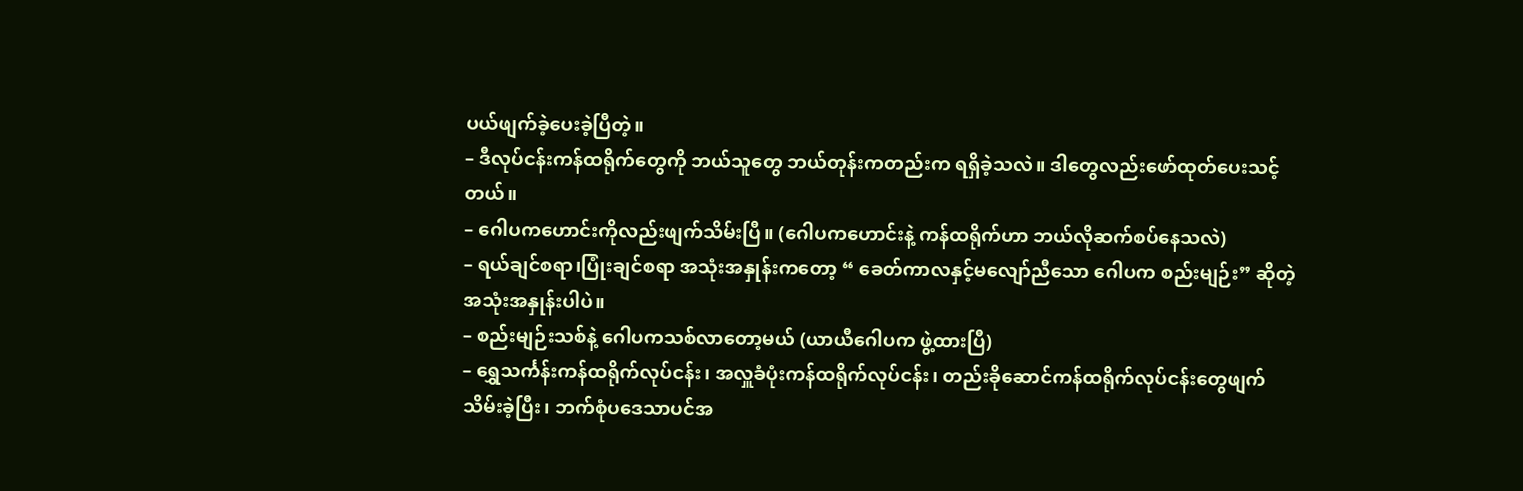ပယ်ဖျက်ခဲ့ပေးခဲ့ပြီတဲ့။
– ဒီလုပ်ငန်းကန်ထရိုက်တွေကို ဘယ်သူတွေ ဘယ်တုန်းကတည်းက ရရှိခဲ့သလဲ။ ဒါတွေလည်းဖော်ထုတ်ပေးသင့်တယ်။
– ဂေါပကဟောင်းကိုလည်းဖျက်သိမ်းပြီ။ (ဂေါပကဟောင်းနဲ့ ကန်ထရိုက်ဟာ ဘယ်လိုဆက်စပ်နေသလဲ)
– ရယ်ချင်စရာ၊ပြုံးချင်စရာ အသုံးအနှုန်းကတော့ “ ခေတ်ကာလနှင့်မလျော်ညီသော ဂေါပက စည်းမျဉ်း” ဆိုတဲ့အသုံးအနှုန်းပါပဲ။
– စည်းမျဉ်းသစ်နဲ့ ဂေါပကသစ်လာတော့မယ် (ယာယီဂေါပက ဖွဲ့ထားပြီ)
– ရွှေသင်္ကန်းကန်ထရိုက်လုပ်ငန်း၊ အလှူခံပုံးကန်ထရိုက်လုပ်ငန်း၊ တည်းခိုဆောင်ကန်ထရိုက်လုပ်ငန်းတွေဖျက်သိမ်းခဲ့ပြီး၊ ဘက်စုံပဒေသာပင်အ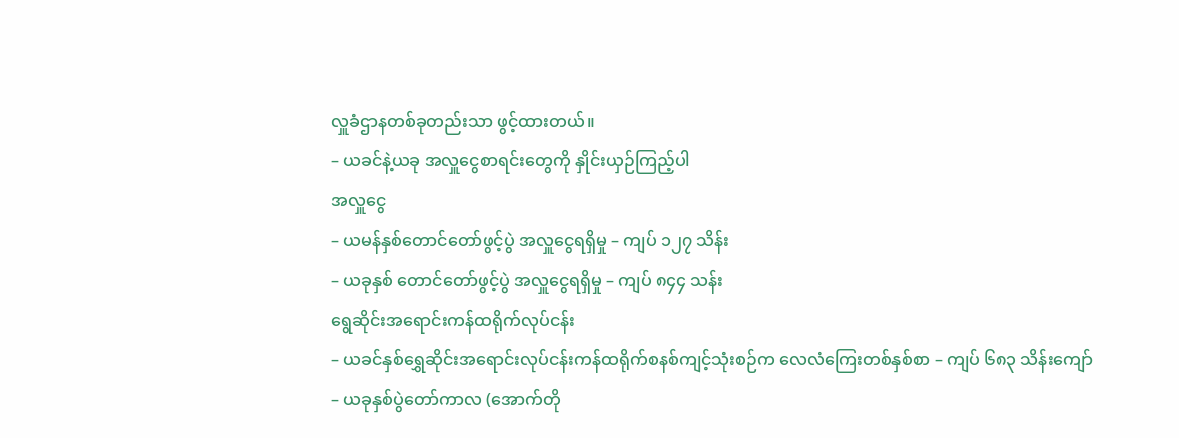လှူခံဌာနတစ်ခုတည်းသာ ဖွင့်ထားတယ်။
– ယခင်နဲ့ယခု အလှူငွေစာရင်းတွေကို နှိုင်းယှဉ်ကြည့်ပါ
အလှူငွေ
– ယမန်နှစ်တောင်တော်ဖွင့်ပွဲ အလှူငွေရရှိမှု – ကျပ် ၁၂၇ သိန်း
– ယခုနှစ် တောင်တော်ဖွင့်ပွဲ အလှူငွေရရှိမှု – ကျပ် ၈၄၄ သန်း
ရွေဆိုင်းအရောင်းကန်ထရိုက်လုပ်ငန်း
– ယခင်နှစ်ရွှေဆိုင်းအရောင်းလုပ်ငန်းကန်ထရိုက်စနစ်ကျင့်သုံးစဉ်က လေလံကြေးတစ်နှစ်စာ – ကျပ် ၆၈၃ သိန်းကျော်
– ယခုနှစ်ပွဲတော်ကာလ (အောက်တို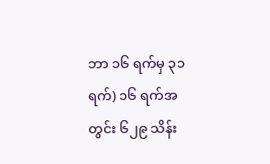ဘာ ၁၆ ရက်မှ ၃၁ ရက်) ၁၆ ရက်အတွင်း ၆၂၉ သိန်း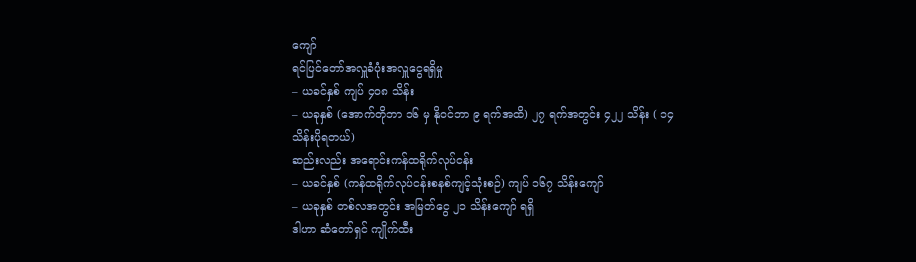ကျော်
ရင်ပြင်တော်အလှူခံပုံးအလှူငွေရရှိမှု
– ယခင်နှစ် ကျပ် ၄၀၈ သိန်း
– ယခုနှစ် (အောက်တိုဘာ ၁၆ မှ နိုဝင်ဘာ ၉ ရက်အထိ) ၂၇ ရက်အတွင်း ၄၂၂ သိန်း ( ၁၄ သိန်းပိုရတယ်)
ဆည်းလည်း အရောင်းကန်ထရိုက်လုပ်ငန်း
– ယခင်နှစ် (ကန်ထရိုက်လုပ်ငန်းစနစ်ကျင့်သုံးစဉ်) ကျပ် ၁၆၇ သိန်းကျော်
– ယခုနှစ် တစ်လအတွင်း အမြတ်ငွေ ၂၁ သိန်းကျော် ရရှိ
ဒါဟာ ဆံတော်ရှင် ကျိုက်ထီး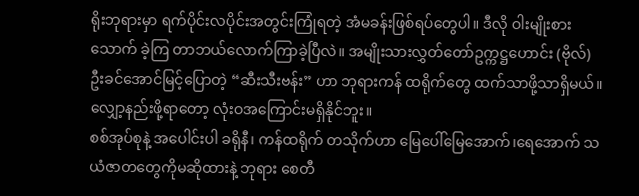ရိုးဘုရားမှာ ရက်ပိုင်းလပိုင်းအတွင်းကြုံရတဲ့ အံမခန်းဖြစ်ရပ်တွေပါ။ ဒီလို ဝါးမျိုးစားသောက် ခဲ့ကြ တာဘယ်လောက်ကြာခဲ့ပြီလဲ။ အမျိုးသားလွှတ်တော်ဥက္ကဋ္ဌဟောင်း (ဗိုလ်) ဦးခင်အောင်မြင့်ပြောတဲ့ “ဆီးသီးဗန်း” ဟာ ဘုရားကန် ထရိုက်တွေ ထက်သာဖို့သာရှိမယ်။ လျှော့နည်းဖို့ရာတော့ လုံးဝအကြောင်းမရှိနိုင်ဘူး။
စစ်အုပ်စုနဲ့ အပေါင်းပါ ခရိုနီ၊ ကန်ထရိုက် တသိုက်ဟာ မြေပေါ်မြေအောက်၊ရေအောက် သယံဇာတတွေကိုမဆိုထားနဲ့ ဘုရား စေတီ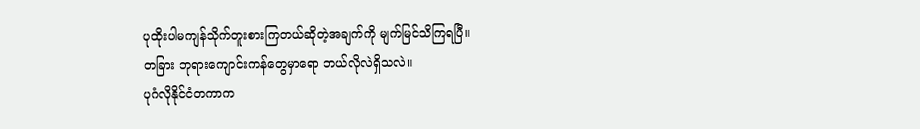ပုထိုးပါမကျန်သိုက်တူးစားကြတယ်ဆိုတဲ့အချက်ကို မျက်မြင်သိကြရပြီ။
တခြား ဘုရားကျောင်းကန်တွေမှာရော ဘယ်လိုလဲရှိသလဲ။
ပုဂံလိုနိုင်ငံတကာက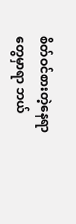စိတ်ဝင်စားတဲ့နေရာတွေမှာရာ ဘယ်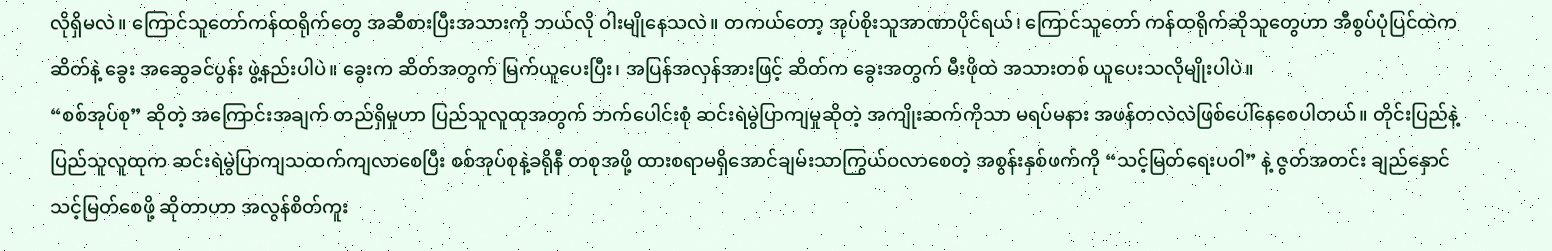လိုရှိမလဲ။ ကြောင်သူတော်ကန်ထရိုက်တွေ အဆီစားပြီးအသားကို ဘယ်လို ဝါးမျိုနေသလဲ။ တကယ်တော့ အုပ်စိုးသူအာဏာပိုင်ရယ်၊ ကြောင်သူတော် ကန်ထရိုက်ဆိုသူတွေဟာ အီစွပ်ပုံပြင်ထဲက ဆိတ်နဲ့ ခွေး အဆွေခင်ပွန်း ဖွဲ့နည်းပါပဲ။ ခွေးက ဆိတ်အတွက် မြက်ယူပေးပြီး၊ အပြန်အလှန်အားဖြင့် ဆိတ်က ခွေးအတွက် မီးဖိုထဲ အသားတစ် ယူပေးသလိုမျိုးပါပဲ။
“စစ်အုပ်စု” ဆိုတဲ့ အကြောင်းအချက် တည်ရှိမှုဟာ ပြည်သူလူထုအတွက် ဘက်ပေါင်းစုံ ဆင်းရဲမွဲပြာကျမှုဆိုတဲ့ အကျိုးဆက်ကိုသာ မရပ်မနား အဖန်တလဲလဲဖြစ်ပေါ်နေစေပါတယ်။ တိုင်းပြည်နဲ့ပြည်သူလူထုက ဆင်းရဲမွဲပြာကျသထက်ကျလာစေပြီး စစ်အုပ်စုနဲ့ခရိုနီ တစုအဖို့ ထားစရာမရှိအောင်ချမ်းသာကြွယ်ဝလာစေတဲ့ အစွန်းနှစ်ဖက်ကို “သင့်မြတ်ရေးပဝါ” နဲ့ ဇွတ်အတင်း ချည်နှောင်သင့်မြတ်စေဖို့ ဆိုတာဟာ အလွန်စိတ်ကူး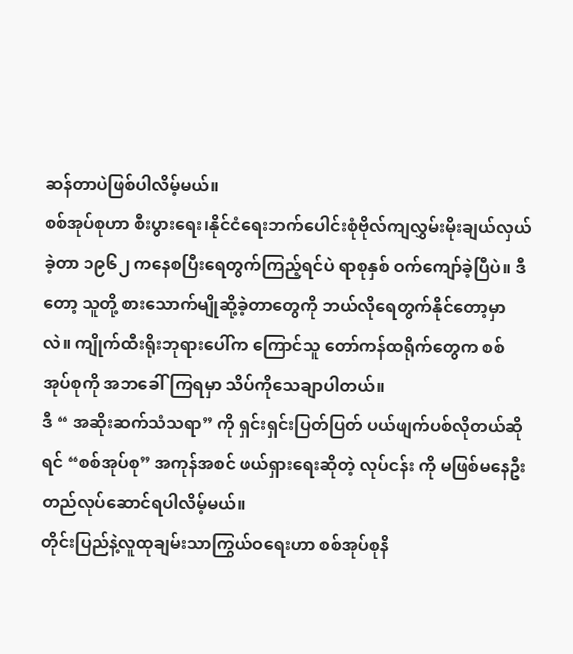ဆန်တာပဲဖြစ်ပါလိမ့်မယ်။
စစ်အုပ်စုဟာ စီးပွားရေး၊နိုင်ငံရေးဘက်ပေါင်းစုံဗိုလ်ကျလွှမ်းမိုးချယ်လှယ်ခဲ့တာ ၁၉၆၂ ကနေစပြီးရေတွက်ကြည့်ရင်ပဲ ရာစုနှစ် ဝက်ကျော်ခဲ့ပြီပဲ။ ဒီတော့ သူတို့ စားသောက်မျိုဆို့ခဲ့တာတွေကို ဘယ်လိုရေတွက်နိုင်တော့မှာလဲ။ ကျိုက်ထီးရိုးဘုရားပေါ်က ကြောင်သူ တော်ကန်ထရိုက်တွေက စစ်အုပ်စုကို အဘခေါ်ကြရမှာ သိပ်ကိုသေချာပါတယ်။
ဒီ “ အဆိုးဆက်သံသရာ” ကို ရှင်းရှင်းပြတ်ပြတ် ပယ်ဖျက်ပစ်လိုတယ်ဆိုရင် “စစ်အုပ်စု” အကုန်အစင် ဖယ်ရှားရေးဆိုတဲ့ လုပ်ငန်း ကို မဖြစ်မနေဦးတည်လုပ်ဆောင်ရပါလိမ့်မယ်။
တိုင်းပြည်နဲ့လူထုချမ်းသာကြွယ်ဝရေးဟာ စစ်အုပ်စုနိ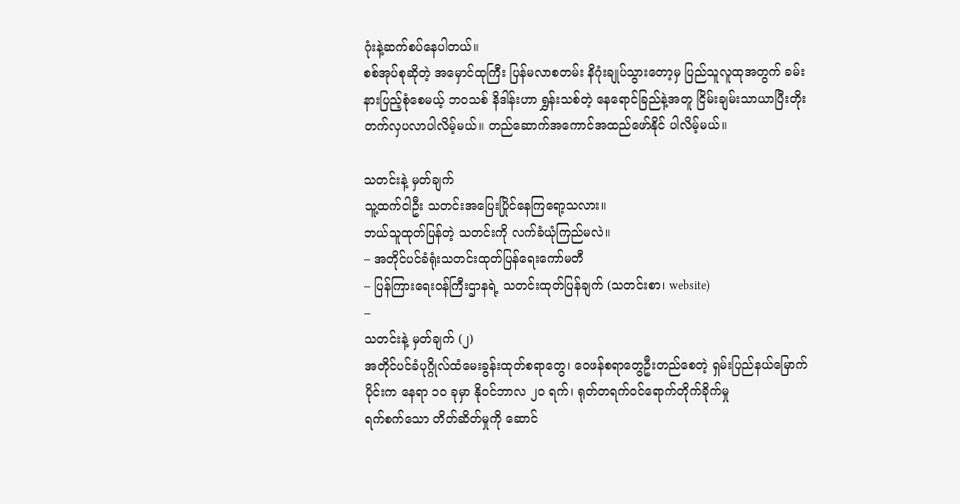ဂုံးနဲ့ဆက်စပ်နေပါတယ်။
စစ်အုပ်စုဆိုတဲ့ အမှောင်ထုကြီး ပြန်မလာစတမ်း နိဂုံးချုပ်သွားတော့မှ ပြည်သူလူထုအတွက် ခမ်းနားပြည့်စုံစေမယ့် ဘဝသစ် နိဒါန်းဟာ ရွှန်းသစ်တဲ့ နေရောင်ခြည်နဲ့အတူ ငြိမ်းချမ်းသာယာပြီးတိုးတက်လှပလာပါလိမ့်မယ်။ တည်ဆောက်အကောင်အထည်ဖော်နိုင် ပါလိမ့်မယ်။

သတင်းနဲ့ မှတ်ချက်
သူ့ထက်ငါဦး သတင်းအပြေးပြိုင်နေကြရော့သလား။
ဘယ်သူထုတ်ပြန်တဲ့ သတင်းကို လက်ခံယုံကြည်မလဲ။
– အတိုင်ပင်ခံရုံးသတင်းထုတ်ပြန်ရေးကော်မတီ
– ပြန်ကြားရေးဝန်ကြီးဌာနရဲ့ သတင်းထုတ်ပြန်ချက် (သတင်းစာ၊ website)
–
သတင်းနဲ့ မှတ်ချက် (၂)
အတိုင်ပင်ခံပုဂ္ဂိုလ်ထံမေးခွန်းထုတ်စရာတွေ၊ ဝေဖန်စရာတွေဦးတည်စေတဲ့ ရှမ်းပြည်နယ်မြောက်ပိုင်းက နေရာ ၁၀ ခုမှာ နိုဝင်ဘာလ ၂၀ ရက်၊ ရုတ်တရက်ဝင်ရောက်တိုက်ခိုက်မှု
ရက်စက်သော တိတ်ဆိတ်မှုကို ဆောင်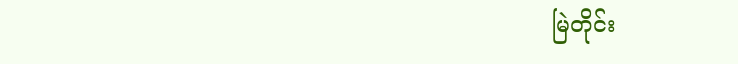မြဲတိုင်း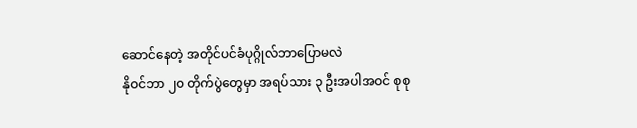ဆောင်နေတဲ့ အတိုင်ပင်ခံပုဂ္ဂိုလ်ဘာပြောမလဲ
နိုဝင်ဘာ ၂၀ တိုက်ပွဲတွေမှာ အရပ်သား ၃ ဦးအပါအဝင် စုစု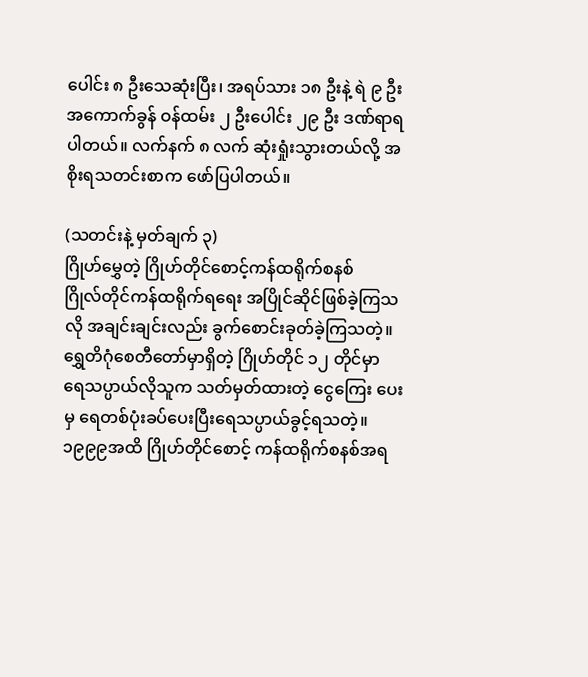ပေါင်း ၈ ဦးသေဆုံးပြီး၊ အရပ်သား ၁၈ ဦးနဲ့ ရဲ ၉ ဦး အကောက်ခွန် ဝန်ထမ်း ၂ ဦးပေါင်း ၂၉ ဦး ဒဏ်ရာရပါတယ်။ လက်နက် ၈ လက် ဆုံးရှုံးသွားတယ်လို့ အစိုးရသတင်းစာက ဖော်ပြပါတယ်။

(သတင်းနဲ့ မှတ်ချက် ၃)
ဂြိုဟ်မွှေတဲ့ ဂြိုဟ်တိုင်စောင့်ကန်ထရိုက်စနစ်
ဂြိုလ်တိုင်ကန်ထရိုက်ရရေး အပြိုင်ဆိုင်ဖြစ်ခဲ့ကြသလို အချင်းချင်းလည်း ခွက်စောင်းခုတ်ခဲ့ကြသတဲ့။ ရွှေတိဂုံစေတီတော်မှာရှိတဲ့ ဂြိုဟ်တိုင် ၁၂ တိုင်မှာ ရေသပ္ပာယ်လိုသူက သတ်မှတ်ထားတဲ့ ငွေကြေး ပေးမှ ရေတစ်ပုံးခပ်ပေးပြီးရေသပ္ပာယ်ခွင့်ရသတဲ့။
၁၉၉၉အထိ ဂြိုဟ်တိုင်စောင့် ကန်ထရိုက်စနစ်အရ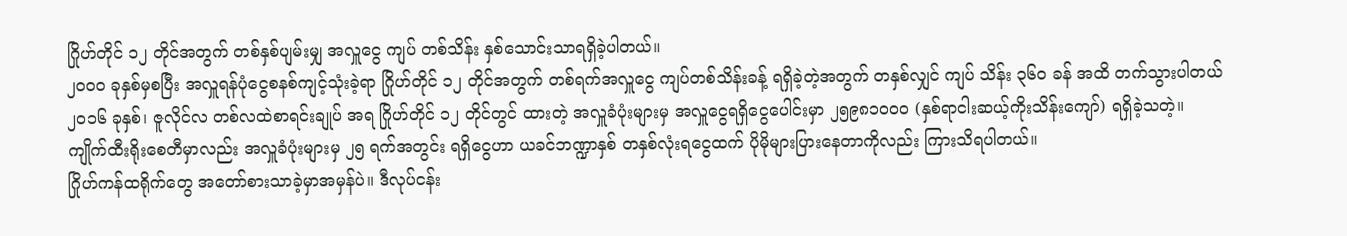ဂြိုဟ်တိုင် ၁၂ တိုင်အတွက် တစ်နှစ်ပျမ်းမျှ အလှူငွေ ကျပ် တစ်သိန်း နှစ်သောင်းသာရရှိခဲ့ပါတယ်။
၂၀၀၀ ခုနှစ်မှစပြီး အလှူရန်ပုံငွေစနစ်ကျင့်သုံးခဲ့ရာ ဂြိုဟ်တိုင် ၁၂ တိုင်အတွက် တစ်ရက်အလှူငွေ ကျပ်တစ်သိန်းခန့် ရရှိခဲ့တဲ့အတွက် တနှစ်လျှင် ကျပ် သိန်း ၃၆၀ ခန် အထိ တက်သွားပါတယ်
၂၀၁၆ ခုနှစ်၊ ဇူလိုင်လ တစ်လထဲစာရင်းချုပ် အရ ဂြိုဟ်တိုင် ၁၂ တိုင်တွင် ထားတဲ့ အလှူခံပုံးများမှ အလှူငွေရရှိငွေပေါင်းမှာ ၂၅၉၈၁၀၀၀ (နှစ်ရာငါးဆယ့်ကိုးသိန်းကျော်) ရရှိခဲ့သတဲ့။
ကျိုက်ထီးရိုးစေတီမှာလည်း အလှူခံပုံးများမှ ၂၅ ရက်အတွင်း ရရှိငွေဟာ ယခင်ဘဏ္ဍာနှစ် တနှစ်လုံးရငွေထက် ပိုမိုများပြားနေတာကိုလည်း ကြားသိရပါတယ်။
ဂြိုဟ်ကန်ထရိုက်တွေ အတော်စားသာခဲ့မှာအမှန်ပဲ။ ဒီလုပ်ငန်း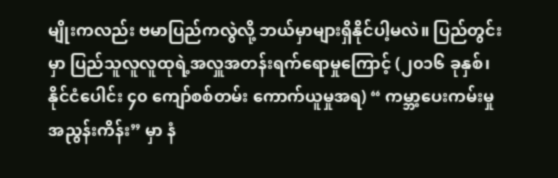မျိုးကလည်း ဗမာပြည်ကလွဲလို့ ဘယ်မှာများရှိနိုင်ပါ့မလဲ။ ပြည်တွင်းမှာ ပြည်သူလူလူထုရဲ့အလှူအတန်းရက်ရောမှုကြောင့် (၂၀၁၆ ခုနှစ်၊ နိုင်ငံပေါင်း ၄၀ ကျော်စစ်တမ်း ကောက်ယူမှုအရ) “ ကမ္ဘာ့ပေးကမ်းမှု အညွန်းကိန်း” မှာ နံ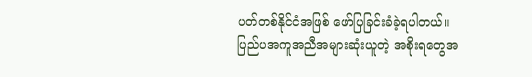ပတ်တစ်နိုင်ငံအဖြစ် ဖော်ပြခြင်းခံခဲ့ရပါတယ်။
ပြည်ပအကူအညီအများဆုံးယူတဲ့ အစိုးရတွေအ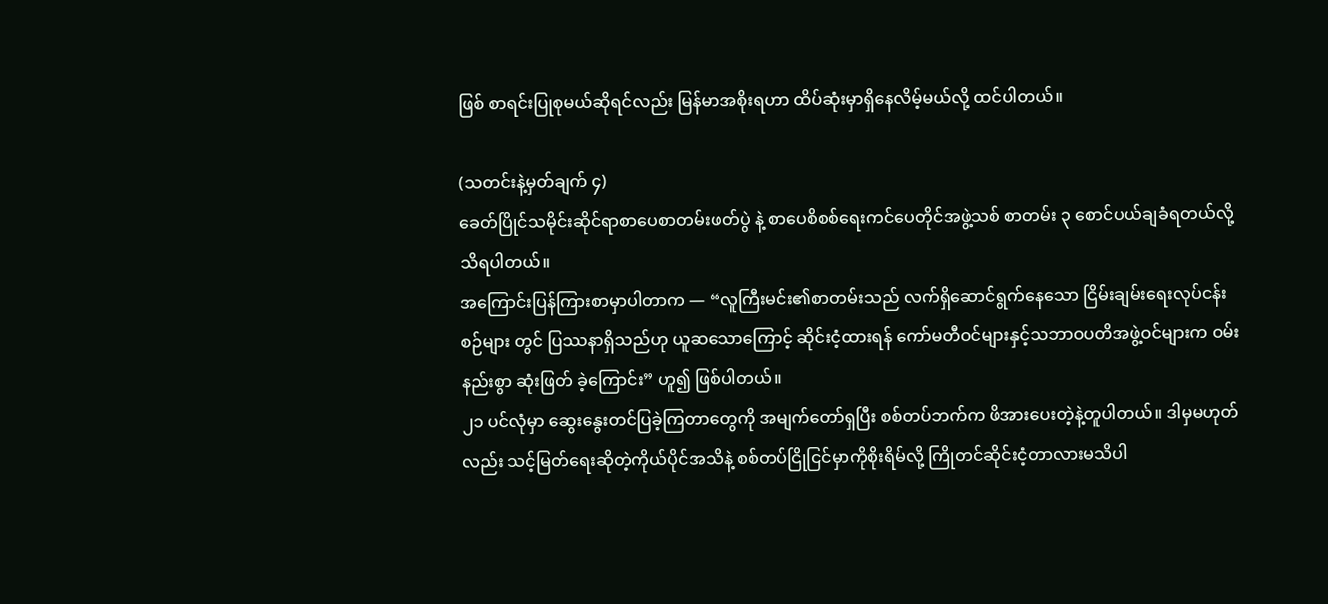ဖြစ် စာရင်းပြုစုမယ်ဆိုရင်လည်း မြန်မာအစိုးရဟာ ထိပ်ဆုံးမှာရှိနေလိမ့်မယ်လို့ ထင်ပါတယ်။

(သတင်းနဲ့မှတ်ချက် ၄)
ခေတ်ပြိုင်သမိုင်းဆိုင်ရာစာပေစာတမ်းဖတ်ပွဲ နဲ့ စာပေစိစစ်ရေးကင်ပေတိုင်အဖွဲ့သစ် စာတမ်း ၃ စောင်ပယ်ချခံရတယ်လို့သိရပါတယ်။
အကြောင်းပြန်ကြားစာမှာပါတာက — “လူကြီးမင်း၏စာတမ်းသည် လက်ရှိဆောင်ရွက်နေသော ငြိမ်းချမ်းရေးလုပ်ငန်းစဉ်များ တွင် ပြဿနာရှိသည်ဟု ယူဆသောကြောင့် ဆိုင်းငံ့ထားရန် ကော်မတီဝင်များနှင့်သဘာဝပတိအဖွဲ့ဝင်များက ဝမ်းနည်းစွာ ဆုံးဖြတ် ခဲ့ကြောင်း” ဟူ၍ ဖြစ်ပါတယ်။
၂၁ ပင်လုံမှာ ဆွေးနွေးတင်ပြခဲ့ကြတာတွေကို အမျက်တော်ရှပြီး စစ်တပ်ဘက်က ဖိအားပေးတဲ့နဲ့တူပါတယ်။ ဒါမှမဟုတ်လည်း သင့်မြတ်ရေးဆိုတဲ့ကိုယ်ပိုင်အသိနဲ့ စစ်တပ်ငြိုငြင်မှာကိုစိုးရိမ်လို့ ကြိုတင်ဆိုင်းငံ့တာလားမသိပါ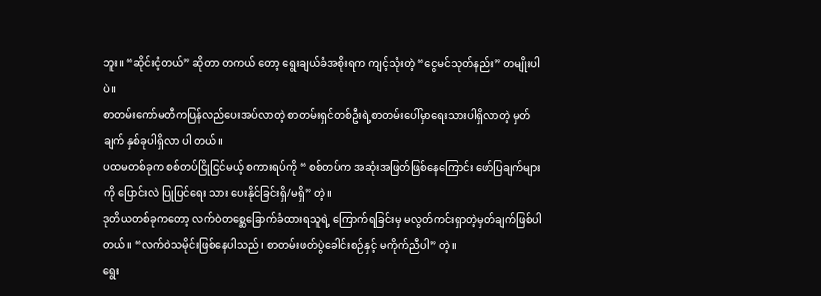ဘူး။ “ဆိုင်းငံ့တယ်” ဆိုတာ တကယ် တော့ ရွေးချယ်ခံအစိုးရက ကျင့်သုံးတဲ့ “ငွေမင်သုတ်နည်း” တမျိုးပါပဲ။
စာတမ်းကော်မတီကပြန်လည်ပေးအပ်လာတဲ့ စာတမ်းရှင်တစ်ဦးရဲ့စာတမ်းပေါ်မှာရေးသားပါရှိလာတဲ့ မှတ်ချက် နှစ်ခုပါရှိလာ ပါ တယ်။
ပထမတစ်ခုက စစ်တပ်ငြိုငြင်မယ့် စကားရပ်ကို “ စစ်တပ်က အဆုံးအဖြတ်ဖြစ်နေကြောင်း ဖော်ပြချက်များကို ပြောင်းလဲ ပြုပြင်ရေး သား ပေးနိုင်ခြင်းရှိ/မရှိ” တဲ့။
ဒုတိယတစ်ခုကတော့ လက်ဝဲတစ္ဆေခြောက်ခံထားရသူရဲ့ ကြောက်ရခြင်းမှ မလွတ်ကင်းရှာတဲ့မှတ်ချက်ဖြစ်ပါတယ်။ “လက်ဝဲသမိုင်းဖြစ်နေပါသည်၊ စာတမ်းဖတ်ပွဲခေါင်းစဉ်နှင့် မကိုက်ညီပါ” တဲ့။
ရွေး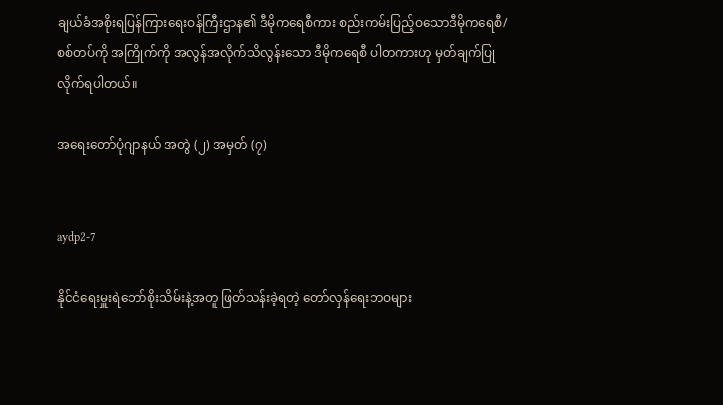ချယ်ခံအစိုးရပြန်ကြားရေးဝန်ကြီးဌာန၏ ဒီမိုကရေစီကား စည်းကမ်းပြည့်ဝသောဒီမိုကရေစီ/ စစ်တပ်ကို အကြိုက်ကို အလွန်အလိုက်သိလွန်းသော ဒီမိုကရေစီ ပါတကားဟု မှတ်ချက်ပြုလိုက်ရပါတယ်။

အရေးတော်ပုံဂျာနယ် အတွဲ (၂) အမှတ် (၇)


aydp2-7

နိုင်ငံရေးမှူးရဲဘော်စိုးသိမ်းနဲ့အတူ ဖြတ်သန်းခဲ့ရတဲ့ တော်လှန်ရေးဘဝများ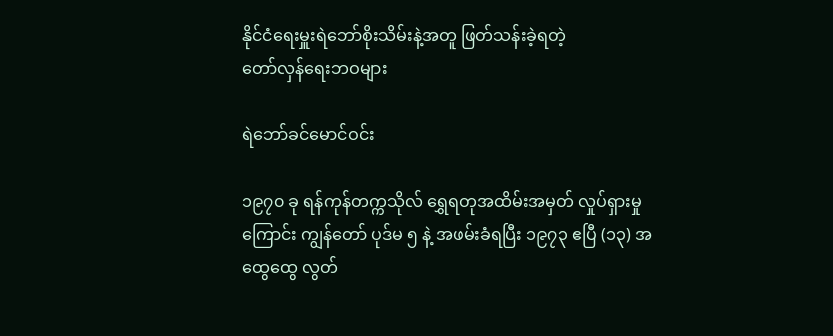နိုင်ငံရေးမှူးရဲဘော်စိုးသိမ်းနဲ့အတူ ဖြတ်သန်းခဲ့ရတဲ့
တော်လှန်ရေးဘဝများ

ရဲဘော်ခင်မောင်ဝင်း

၁၉၇၀ ခု ရန်ကုန်တက္ကသိုလ် ရွှေရတုအထိမ်းအမှတ် လှုပ်ရှားမှုကြောင်း ကျွန်တော် ပုဒ်မ ၅ နဲ့ အဖမ်းခံရပြီး ၁၉၇၃ ဧပြီ (၁၃) အထွေထွေ လွတ်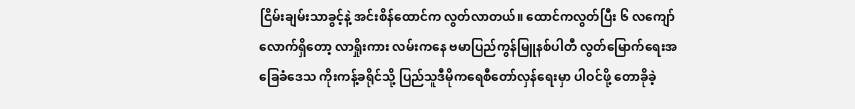ငြိမ်းချမ်းသာခွင့်နဲ့ အင်းစိန်ထောင်က လွတ်လာတယ်။ ထောင်ကလွတ်ပြီး ၆ လကျော်လောက်ရှိတော့ လာရှိုးကား လမ်းကနေ ဗမာပြည်ကွန်မြူနစ်ပါတီ လွတ်မြောက်ရေးအခြေခံဒေသ ကိုးကန့်ခရိုင်သို့ ပြည်သူဒီမိုကရေစီတော်လှန်ရေးမှာ ပါဝင်ဖို့ တောခိုခဲ့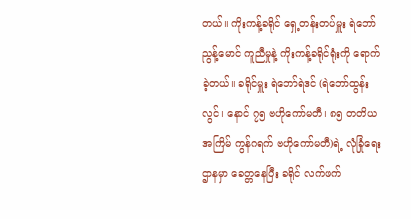တယ်။ ကိုးကန့်ခရိုင် ရှေ့တန်းတပ်မှူး ရဲဘော်ညွန့်မောင် ကူညီမှုနဲ့ ကိုးကန့်ခရိုင်ရုံးကို ရောက်ခဲ့တယ်။ ခရိုင်မှူး ရဲဘော်ရဲဒင် (ရဲဘော်ထွန်းလွင်၊ နောင် ၇၅ ဗဟိုကော်မတီ၊ ၈၅ တတိယအကြိမ် ကွန်ဂရက် ဗဟိုကော်မတီ)ရဲ့ လုံခြုံရေးဌာနမှာ ခေတ္တနေပြီး ခရိုင် လက်ဖက်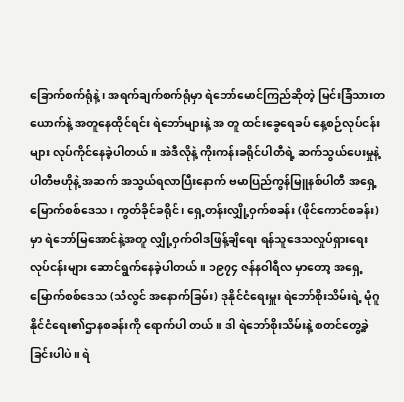ခြောက်စက်ရုံနဲ့၊ အရက်ချက်စက်ရုံမှာ ရဲဘော်မောင်ကြည်ဆိုတဲ့ မြင်းခြံသားတယောက်နဲ့ အတူနေထိုင်ရင်း ရဲဘော်များနဲ့ အ တူ ထင်းခွေရေခပ် နေ့စဉ်လုပ်ငန်းများ လုပ်ကိုင်နေခဲ့ပါတယ်။ အဲဒီလိုနဲ့ ကိုးကန်းခရိုင်ပါတီရဲ့ ဆက်သွယ်ပေးမှုနဲ့ ပါတီဗဟိုနဲ့ အဆက် အသွယ်ရလာပြီးနောက် ဗမာပြည်ကွန်မြူနစ်ပါတီ အရှေ့မြောက်စစ်ဒေသ၊ ကွတ်ခိုင်ခရိုင်၊ ရှေ့တန်းလျှို့ဝှက်စခန်း (ဖိုင်ကောင်စခန်း) မှာ ရဲဘော်မြအောင်နဲ့အတူ လျှို့ဝှက်ဝါဒဖြန့်ချိရေး ရန်သူဒေသလှုပ်ရှားရေးလုပ်ငန်းများ ဆောင်ရွက်နေခဲ့ပါတယ်။ ၁၉၇၄ ဇန်နဝါရီလ မှာတော့ အရှေ့မြောက်စစ်ဒေသ (သံလွင် အနောက်ခြမ်း) ဒုနိုင်ငံရေးမှူး ရဲဘော်စိုးသိမ်းရဲ့ မုံဂူ နိုင်ငံရေး၏ဌာနစခန်းကို ရောက်ပါ တယ်။ ဒါ ရဲဘော်စိုးသိမ်းနဲ့ စတင်တွေ့ခဲ့ခြင်းပါပဲ။ ရဲ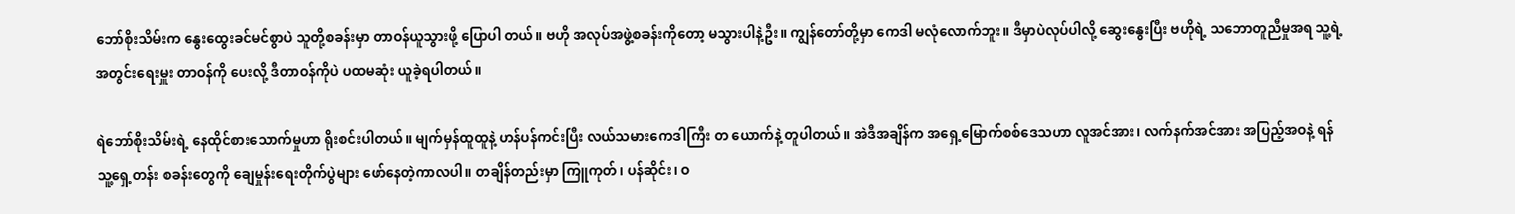ဘော်စိုးသိမ်းက နွေးထွေးခင်မင်စွာပဲ သူတို့စခန်းမှာ တာဝန်ယူသွားဖို့ ပြောပါ တယ်။ ဗဟို အလုပ်အဖွဲ့စခန်းကိုတော့ မသွားပါနဲ့ဦး။ ကျွန်တော်တို့မှာ ကေဒါ မလုံလောက်ဘူး။ ဒီမှာပဲလုပ်ပါလို့ ဆွေးနွေးပြီး ဗဟိုရဲ့ သဘောတူညီမှုအရ သူ့ရဲ့အတွင်းရေးမှူး တာဝန်ကို ပေးလို့ ဒီတာဝန်ကိုပဲ ပထမဆုံး ယူခဲ့ရပါတယ်။

ရဲဘော်စိုးသိမ်းရဲ့ နေထိုင်စားသောက်မှုဟာ ရိုးစင်းပါတယ်။ မျက်မှန်ထူထူနဲ့ ဟန်ပန်ကင်းပြီး လယ်သမားကေဒါကြီး တ ယောက်နဲ့ တူပါတယ်။ အဲဒီအချိန်က အရှေ့မြောက်စစ်ဒေသဟာ လူအင်အား၊ လက်နက်အင်အား အပြည့်အဝနဲ့ ရန်သူ့ရှေ့တန်း စခန်းတွေကို ချေမှုန်းရေးတိုက်ပွဲများ ဖော်နေတဲ့ကာလပါ။ တချိန်တည်းမှာ ကြူကုတ်၊ ပန်ဆိုင်း၊ ဝ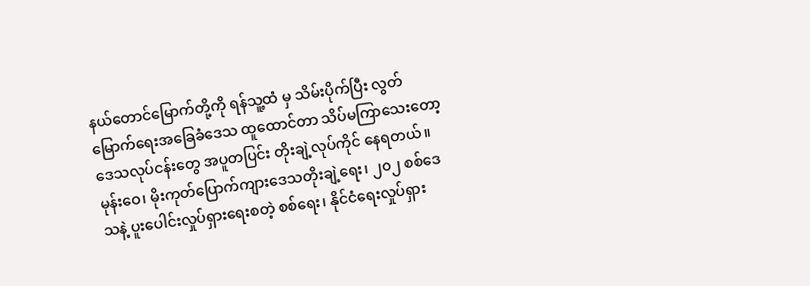နယ်တောင်မြောက်တို့ကို ရန်သူ့ထံ မှ သိမ်းပိုက်ပြီး လွတ်မြောက်ရေးအခြေခံဒေသ ထူထောင်တာ သိပ်မကြာသေးတော့ ဒေသလုပ်ငန်းတွေ အပူတပြင်း တိုးချဲ့လုပ်ကိုင် နေရတယ်။ မုန်းဝေ၊ မိုးကုတ်ပြောက်ကျားဒေသတိုးချဲ့ရေး၊ ၂၀၂ စစ်ဒေသနဲ့ ပူးပေါင်းလှုပ်ရှားရေးစတဲ့ စစ်ရေး၊ နိုင်ငံရေးလှုပ်ရှား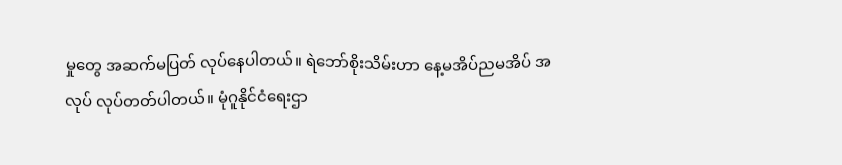မှုတွေ အဆက်မပြတ် လုပ်နေပါတယ်။ ရဲဘော်စိုးသိမ်းဟာ နေ့မအိပ်ညမအိပ် အလုပ် လုပ်တတ်ပါတယ်။ မုံဂူနိုင်ငံရေးဌာ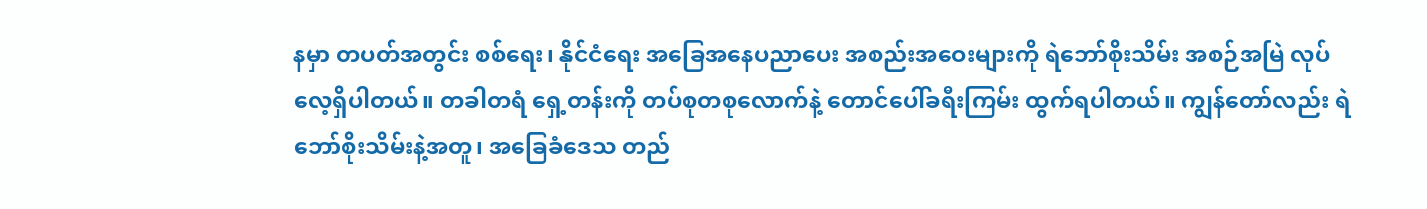နမှာ တပတ်အတွင်း စစ်ရေး၊ နိုင်ငံရေး အခြေအနေပညာပေး အစည်းအဝေးများကို ရဲဘော်စိုးသိမ်း အစဉ်အမြဲ လုပ်လေ့ရှိပါတယ်။ တခါတရံ ရှေ့တန်းကို တပ်စုတစုလောက်နဲ့ တောင်ပေါ်ခရီးကြမ်း ထွက်ရပါတယ်။ ကျွန်တော်လည်း ရဲဘော်စိုးသိမ်းနဲ့အတူ၊ အခြေခံဒေသ တည်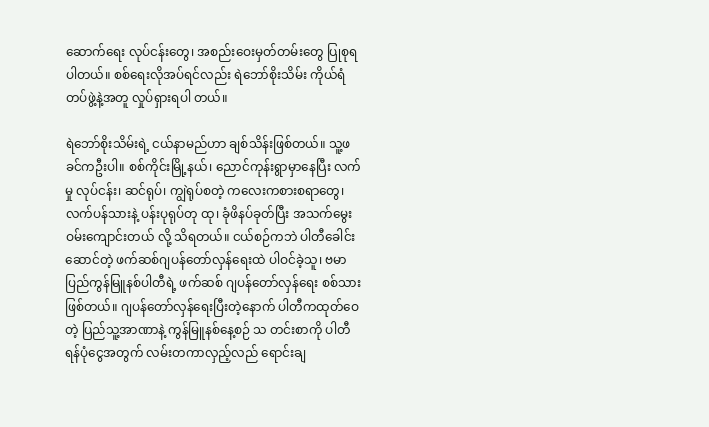ဆောက်ရေး လုပ်ငန်းတွေ၊ အစည်းဝေးမှတ်တမ်းတွေ ပြုစုရပါတယ်။ စစ်ရေးလိုအပ်ရင်လည်း ရဲဘော်စိုးသိမ်း ကိုယ်ရံတပ်ဖွဲ့နဲ့အတူ လှုပ်ရှားရပါ တယ်။

ရဲဘော်စိုးသိမ်းရဲ့ ငယ်နာမည်ဟာ ချစ်သိန်းဖြစ်တယ်။ သူ့ဖခင်ကဦးပါ။ စစ်ကိုင်းမြို့နယ်၊ ညောင်ကုန်းရွာမှာနေပြီး လက်မှု လုပ်ငန်း၊ ဆင်ရုပ်၊ ကျွဲရုပ်စတဲ့ ကလေးကစားစရာတွေ၊ လက်ပန်သားနဲ့ ပန်းပုရုပ်တု ထု၊ ခုံဖိနပ်ခုတ်ပြီး အသက်မွေးဝမ်းကျောင်းတယ် လို့ သိရတယ်။ ငယ်စဉ်ကဘဲ ပါတီခေါင်းဆောင်တဲ့ ဖက်ဆစ်ဂျပန်တော်လှန်ရေးထဲ ပါဝင်ခဲ့သူ၊ ဗမာပြည်ကွန်မြူနစ်ပါတီရဲ့ ဖက်ဆစ် ဂျပန်တော်လှန်ရေး စစ်သားဖြစ်တယ်။ ဂျပန်တော်လှန်ရေးပြီးတဲ့နောက် ပါတီကထုတ်ဝေတဲ့ ပြည်သူ့အာဏာနဲ့ ကွန်မြူနစ်နေ့စဉ် သ တင်းစာကို ပါတီရန်ပုံငွေအတွက် လမ်းတကာလှည့်လည် ရောင်းချ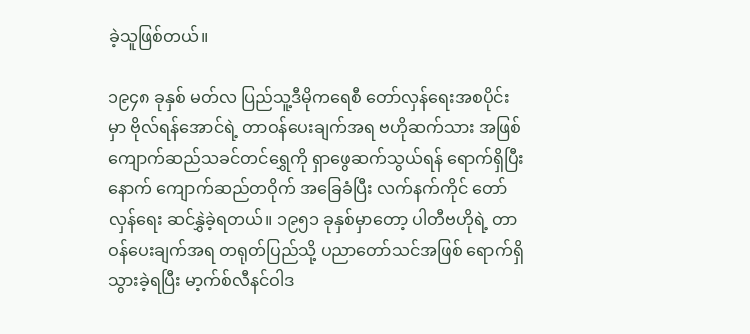ခဲ့သူဖြစ်တယ်။

၁၉၄၈ ခုနှစ် မတ်လ ပြည်သူ့ဒီမိုကရေစီ တော်လှန်ရေးအစပိုင်းမှာ ဗိုလ်ရန်အောင်ရဲ့ တာဝန်ပေးချက်အရ ဗဟိုဆက်သား အဖြစ် ကျောက်ဆည်သခင်တင်ရွှေကို ရှာဖွေဆက်သွယ်ရန် ရောက်ရှိပြီးနောက် ကျောက်ဆည်တဝိုက် အခြေခံပြီး လက်နက်ကိုင် တော်လှန်ရေး ဆင်နွှဲခဲ့ရတယ်။ ၁၉၅၁ ခုနှစ်မှာတော့ ပါတီဗဟိုရဲ့ တာဝန်ပေးချက်အရ တရုတ်ပြည်သို့ ပညာတော်သင်အဖြစ် ရောက်ရှိ သွားခဲ့ရပြီး မာ့က်စ်လီနင်ဝါဒ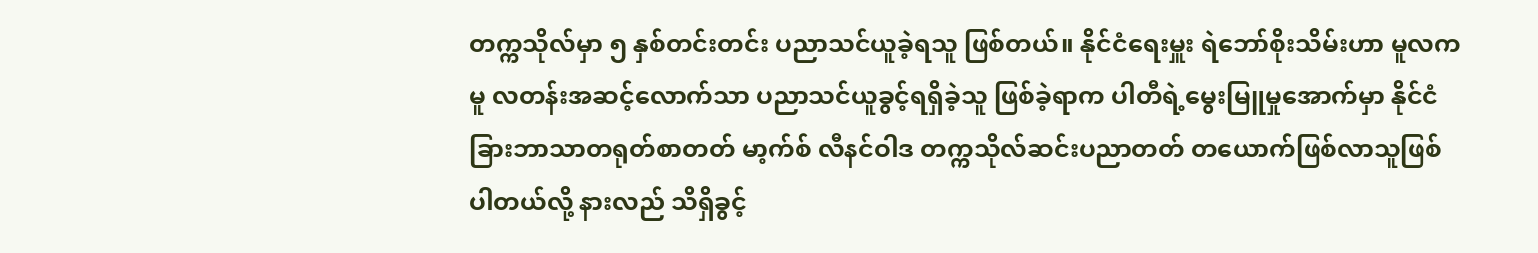တက္ကသိုလ်မှာ ၅ နှစ်တင်းတင်း ပညာသင်ယူခဲ့ရသူ ဖြစ်တယ်။ နိုင်ငံရေးမှူး ရဲဘော်စိုးသိမ်းဟာ မူလက မူ လတန်းအဆင့်လောက်သာ ပညာသင်ယူခွင့်ရရှိခဲ့သူ ဖြစ်ခဲ့ရာက ပါတီရဲ့မွေးမြူမှုအောက်မှာ နိုင်ငံခြားဘာသာတရုတ်စာတတ် မာ့က်စ် လီနင်ဝါဒ တက္ကသိုလ်ဆင်းပညာတတ် တယောက်ဖြစ်လာသူဖြစ်ပါတယ်လို့ နားလည် သိရှိခွင့်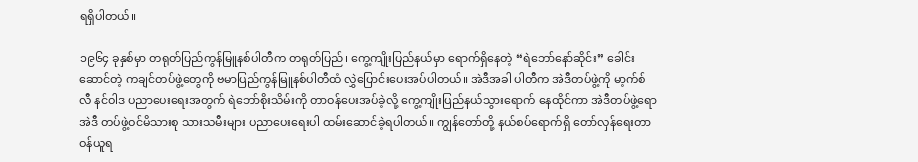ရရှိပါတယ်။

၁၉၆၄ ခုနှစ်မှာ တရုတ်ပြည်ကွန်မြူနစ်ပါတီက တရုတ်ပြည်၊ ကွေ့ကျိုးပြည်နယ်မှာ ရောက်ရှိနေတဲ့ “ရဲဘော်နော်ဆိုင်း” ခေါင်း ဆောင်တဲ့ ကချင်တပ်ဖွဲ့တွေကို ဗမာပြည်ကွန်မြူနစ်ပါတီထံ လွှဲပြောင်းပေးအပ်ပါတယ်။ အဲဒီအခါ ပါတီက အဲဒီတပ်ဖွဲ့ကို မာ့က်စ်လီ နင်ဝါဒ ပညာပေးရေးအတွက် ရဲဘော်စိုးသိမ်းကို တာဝန်ပေးအပ်ခဲ့လို့ ကွေ့ကျိုးပြည်နယ်သွားရောက် နေထိုင်ကာ အဲဒီတပ်ဖွဲ့ရော အဲဒီ တပ်ဖွဲ့ဝင်မိသားစု သားသမီးများ ပညာပေးရေးပါ ထမ်းဆောင်ခဲ့ရပါတယ်။ ကျွန်တော်တို့ နယ်စပ်ရောက်ရှိ တော်လှန်ရေးတာဝန်ယူရ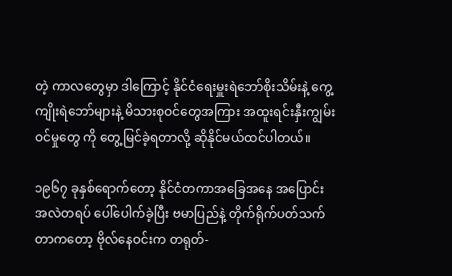တဲ့ ကာလတွေမှာ ဒါကြောင့် နိုင်ငံရေးမှူးရဲဘော်စိုးသိမ်းနဲ့ ကွေ့ကျိုးရဲဘော်များနဲ့ မိသားစုဝင်တွေအကြား အထူးရင်းနှီးကျွမ်းဝင်မှုတွေ ကို တွေ့မြင်ခဲ့ရတာလို့ ဆိုနိုင်မယ်ထင်ပါတယ်။

၁၉၆၇ ခုနှစ်ရောက်တော့ နိုင်ငံတကာအခြေအနေ အပြောင်းအလဲတရပ် ပေါ်ပေါက်ခဲ့ပြီး ဗမာပြည်နဲ့ တိုက်ရိုက်ပတ်သက် တာကတော့ ဗိုလ်နေဝင်းက တရုတ်-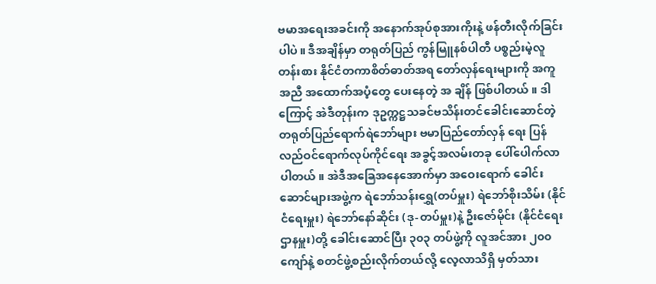ဗမာအရေးအခင်းကို အနောက်အုပ်စုအားကိုးနဲ့ ဖန်တီးလိုက်ခြင်းပါပဲ။ ဒီအချိန်မှာ တရုတ်ပြည် ကွန်မြူနစ်ပါတီ ပစ္စည်းမဲ့လူတန်းစား နိုင်ငံတကာစိတ်ဓာတ်အရ တော်လှန်ရေးများကို အကူအညီ အထောက်အပံ့တွေ ပေးနေတဲ့ အ ချိန် ဖြစ်ပါတယ်။ ဒါကြောင့် အဲဒီတုန်းက ဒုဥက္ကဋ္ဌသခင်ဗသိန်းတင်ခေါင်းဆောင်တဲ့ တရုတ်ပြည်ရောက်ရဲဘော်များ ဗမာပြည်တော်လှန် ရေး ပြန်လည်ဝင်ရောက်လုပ်ကိုင်ရေး အခွင့်အလမ်းတခု ပေါ်ပေါက်လာပါတယ်။ အဲဒီအခြေအနေအောက်မှာ အဝေးရောက် ခေါင်း ဆောင်များအဖွဲ့က ရဲဘော်သန်းရွှေ(တပ်မှူး) ရဲဘော်စိုးသိမ်း (နိုင်ငံရေးမှူး) ရဲဘော်နော်ဆိုင်း (ဒု-တပ်မှူး)နဲ့ ဦးဇော်မိုင်း (နိုင်ငံရေး ဌာနမှူး)တို့ ခေါင်းဆောင်ပြီး ၃၀၃ တပ်ဖွဲ့ကို လူအင်အား ၂၀၀ ကျော်နဲ့ စတင်ဖွဲ့စည်းလိုက်တယ်လို့ လေ့လာသိရှိ မှတ်သား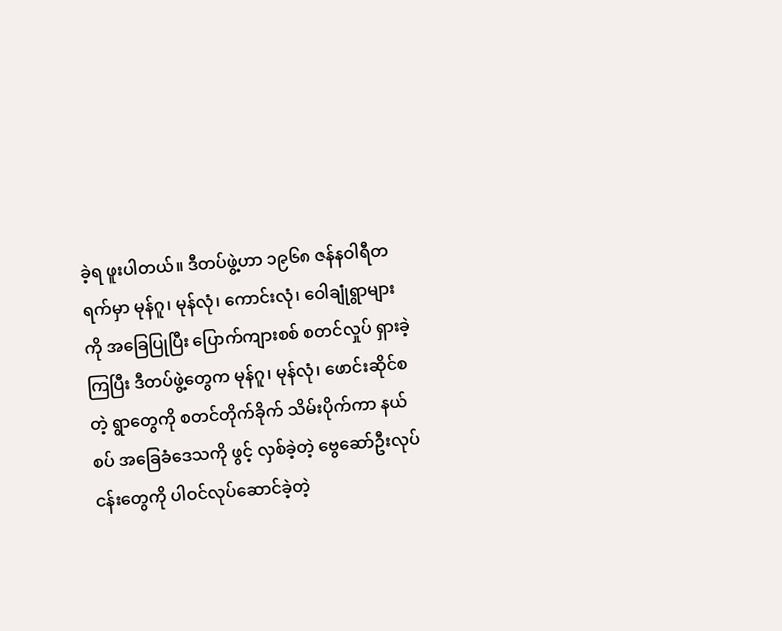ခဲ့ရ ဖူးပါတယ်။ ဒီတပ်ဖွဲ့ဟာ ၁၉၆၈ ဇန်နဝါရီတရက်မှာ မုန်ဂူ၊ မုန်လုံ၊ ကောင်းလုံ၊ ဝေါချုံရွာများကို အခြေပြုပြီး ပြောက်ကျားစစ် စတင်လှုပ် ရှားခဲ့ကြပြီး ဒီတပ်ဖွဲ့တွေက မုန်ဂူ၊ မုန်လုံ၊ ဖောင်းဆိုင်စတဲ့ ရွာတွေကို စတင်တိုက်ခိုက် သိမ်းပိုက်ကာ နယ်စပ် အခြေခံဒေသကို ဖွင့် လှစ်ခဲ့တဲ့ ဗွေဆော်ဦးလုပ်ငန်းတွေကို ပါဝင်လုပ်ဆောင်ခဲ့တဲ့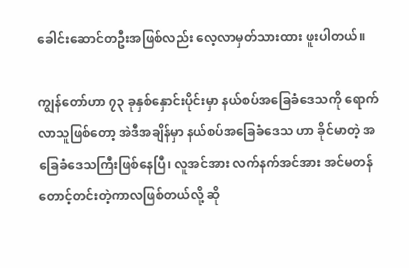ခေါင်းဆောင်တဦးအဖြစ်လည်း လေ့လာမှတ်သားထား ဖူးပါတယ်။

ကျွန်တော်ဟာ ၇၃ ခုနှစ်နှောင်းပိုင်းမှာ နယ်စပ်အခြေခံဒေသကို ရောက်လာသူဖြစ်တော့ အဲဒီအချိန်မှာ နယ်စပ်အခြေခံဒေသ ဟာ ခိုင်မာတဲ့ အခြေခံဒေသကြီးဖြစ်နေပြီ၊ လူအင်အား လက်နက်အင်အား အင်မတန်တောင့်တင်းတဲ့ကာလဖြစ်တယ်လို့ ဆို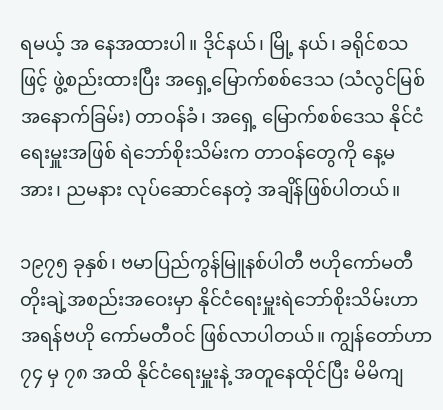ရမယ့် အ နေအထားပါ။ ဒိုင်နယ်၊ မြို့ နယ်၊ ခရိုင်စသဖြင့် ဖွဲ့စည်းထားပြီး အရှေ့မြောက်စစ်ဒေသ (သံလွင်မြစ် အနောက်ခြမ်း) တာဝန်ခံ၊ အရှေ့ မြောက်စစ်ဒေသ နိုင်ငံရေးမှူးအဖြစ် ရဲဘော်စိုးသိမ်းက တာဝန်တွေကို နေ့မအား၊ ညမနား လုပ်ဆောင်နေတဲ့ အချိန်ဖြစ်ပါတယ်။

၁၉၇၅ ခုနှစ်၊ ဗမာပြည်ကွန်မြူနစ်ပါတီ ဗဟိုကော်မတီ တိုးချဲ့အစည်းအဝေးမှာ နိုင်ငံရေးမှူးရဲဘော်စိုးသိမ်းဟာ အရန်ဗဟို ကော်မတီဝင် ဖြစ်လာပါတယ်။ ကျွန်တော်ဟာ ၇၄ မှ ၇၈ အထိ နိုင်ငံရေးမှူးနဲ့ အတူနေထိုင်ပြီး မိမိကျ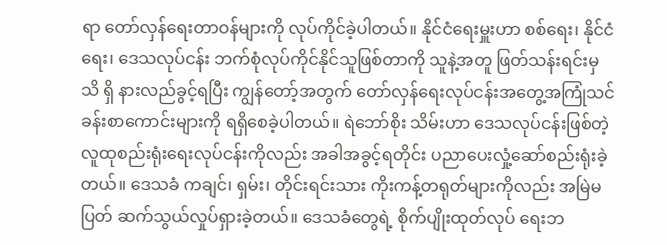ရာ တော်လှန်ရေးတာဝန်များကို လုပ်ကိုင်ခဲ့ပါတယ်။ နိုင်ငံရေးမှူးဟာ စစ်ရေး၊ နိုင်ငံရေး၊ ဒေသလုပ်ငန်း ဘက်စုံလုပ်ကိုင်နိုင်သူဖြစ်တာကို သူနဲ့အတူ ဖြတ်သန်းရင်းမှ သိ ရှိ နားလည်ခွင့်ရပြီး ကျွန်တော့်အတွက် တော်လှန်ရေးလုပ်ငန်းအတွေ့အကြုံသင်ခန်းစာကောင်းများကို ရရှိစေခဲ့ပါတယ်။ ရဲဘော်စိုး သိမ်းဟာ ဒေသလုပ်ငန်းဖြစ်တဲ့ လူထုစည်းရုံးရေးလုပ်ငန်းကိုလည်း အခါအခွင့်ရတိုင်း ပညာပေးလှုံ့ဆော်စည်းရုံးခဲ့တယ်။ ဒေသခံ ကချင်၊ ရှမ်း၊ တိုင်းရင်းသား ကိုးကန့်တရုတ်များကိုလည်း အမြဲမပြတ် ဆက်သွယ်လှုပ်ရှားခဲ့တယ်။ ဒေသခံတွေရဲ့ စိုက်ပျိုးထုတ်လုပ် ရေးဘ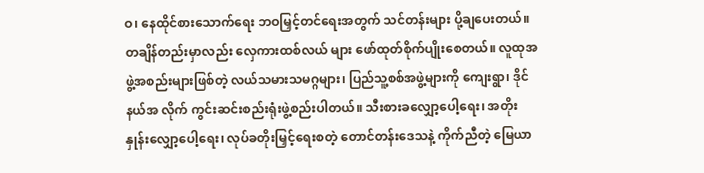ဝ၊ နေထိုင်စားသောက်ရေး ဘဝမြှင့်တင်ရေးအတွက် သင်တန်းများ ပို့ချပေးတယ်။ တချိန်တည်းမှာလည်း လှေကားထစ်လယ် များ ဖော်ထုတ်စိုက်ပျိုးစေတယ်။ လူထုအဖွဲ့အစည်းများဖြစ်တဲ့ လယ်သမားသမဂ္ဂများ၊ ပြည်သူ့စစ်အဖွဲ့များကို ကျေးရွာ၊ ဒိုင်နယ်အ လိုက် ကွင်းဆင်းစည်းရုံးဖွဲ့စည်းပါတယ်။ သီးစားခလျှော့ပေါ့ရေး၊ အတိုးနှုန်းလျှော့ပေါ့ရေး၊ လုပ်ခတိုးမြှင့်ရေးစတဲ့ တောင်တန်းဒေသနဲ့ ကိုက်ညီတဲ့ မြေယာ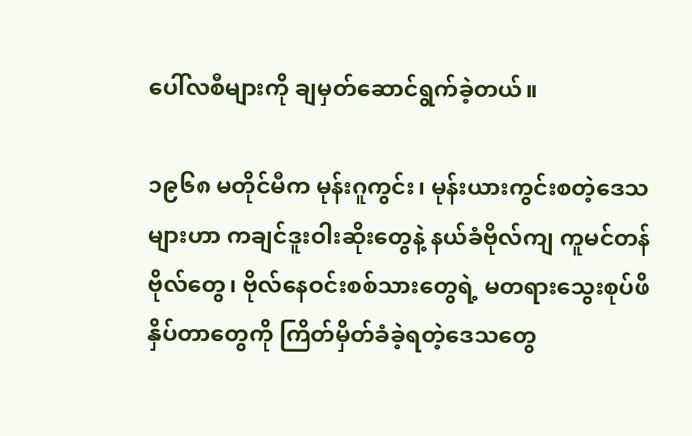ပေါ်လစီများကို ချမှတ်ဆောင်ရွက်ခဲ့တယ်။

၁၉၆၈ မတိုင်မီက မုန်းဂူကွင်း၊ မုန်းယားကွင်းစတဲ့ဒေသများဟာ ကချင်ဒူးဝါးဆိုးတွေနဲ့ နယ်ခံဗိုလ်ကျ ကူမင်တန်ဗိုလ်တွေ၊ ဗိုလ်နေဝင်းစစ်သားတွေရဲ့ မတရားသွေးစုပ်ဖိနှိပ်တာတွေကို ကြိတ်မှိတ်ခံခဲ့ရတဲ့ဒေသတွေ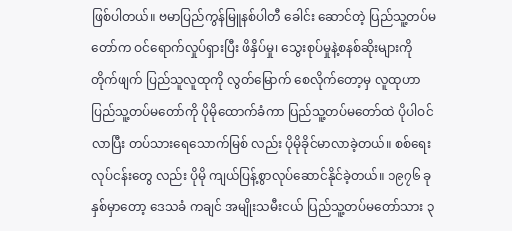ဖြစ်ပါတယ်။ ဗမာပြည်ကွန်မြူနစ်ပါတီ ခေါင်း ဆောင်တဲ့ ပြည်သူ့တပ်မတော်က ဝင်ရောက်လှုပ်ရှားပြီး ဖိနှိပ်မှု၊ သွေးစုပ်မှုနဲ့စနစ်ဆိုးများကို တိုက်ဖျက် ပြည်သူလူထုကို လွတ်မြောက် စေလိုက်တော့မှ လူထုဟာ ပြည်သူ့တပ်မတော်ကို ပိုမိုထောက်ခံကာ ပြည်သူ့တပ်မတော်ထဲ ပိုပါဝင်လာပြီး တပ်သားရေသောက်မြစ် လည်း ပိုမိုခိုင်မာလာခဲ့တယ်။ စစ်ရေးလုပ်ငန်းတွေ လည်း ပိုမို ကျယ်ပြန့်စွာလုပ်ဆောင်နိုင်ခဲ့တယ်။ ၁၉၇၆ ခုနှစ်မှာတော့ ဒေသခံ ကချင် အမျိုးသမီးငယ် ပြည်သူ့တပ်မတော်သား ၃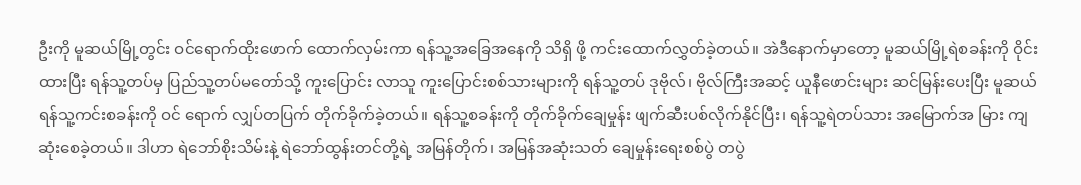ဦးကို မူဆယ်မြို့တွင်း ဝင်ရောက်ထိုးဖောက် ထောက်လှမ်းကာ ရန်သူ့အခြေအနေကို သိရှိ ဖို့ ကင်းထောက်လွှတ်ခဲ့တယ်။ အဲဒီနောက်မှာတော့ မူဆယ်မြို့ရဲစခန်းကို ဝိုင်းထားပြီး ရန်သူ့တပ်မှ ပြည်သူ့တပ်မတော်သို့ ကူးပြောင်း လာသူ ကူးပြောင်းစစ်သားများကို ရန်သူ့တပ် ဒုဗိုလ်၊ ဗိုလ်ကြီးအဆင့် ယူနီဖောင်းများ ဆင်မြန်းပေးပြီး မူဆယ်ရန်သူ့ကင်းစခန်းကို ဝင် ရောက် လျှပ်တပြက် တိုက်ခိုက်ခဲ့တယ်။ ရန်သူ့စခန်းကို တိုက်ခိုက်ချေမှုန်း ဖျက်ဆီးပစ်လိုက်နိုင်ပြီး၊ ရန်သူ့ရဲတပ်သား အမြောက်အ မြား ကျဆုံးစေခဲ့တယ်။ ဒါဟာ ရဲဘော်စိုးသိမ်းနဲ့ ရဲဘော်ထွန်းတင်တို့ရဲ့ အမြန်တိုက်၊ အမြန်အဆုံးသတ် ချေမှုန်းရေးစစ်ပွဲ တပွဲ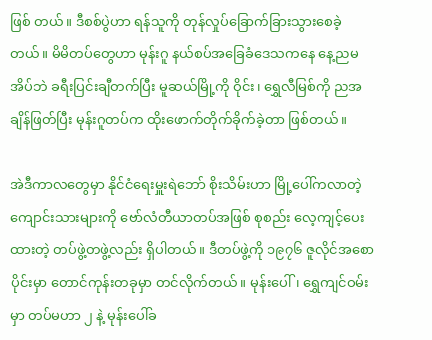ဖြစ် တယ်။ ဒီစစ်ပွဲဟာ ရန်သူကို တုန်လှုပ်ခြောက်ခြားသွားစေခဲ့တယ်။ မိမိတပ်တွေဟာ မုန်းဂူ နယ်စပ်အခြေခံဒေသကနေ နေ့ညမအိပ်ဘဲ ခရီးပြင်းချီတက်ပြီး မူဆယ်မြို့ကို ဝိုင်း၊ ရွှေလီမြစ်ကို ညအချိန်ဖြတ်ပြီး မုန်းဂူတပ်က ထိုးဖောက်တိုက်ခိုက်ခဲ့တာ ဖြစ်တယ်။

အဲဒီကာလတွေမှာ နိုင်ငံရေးမှူးရဲဘော် စိုးသိမ်းဟာ မြို့ပေါ်ကလာတဲ့ ကျောင်းသားများကို ဗော်လံတီယာတပ်အဖြစ် စုစည်း လေ့ကျင့်ပေးထားတဲ့ တပ်ဖွဲ့တဖွဲ့လည်း ရှိပါတယ်။ ဒီတပ်ဖွဲ့ကို ၁၉၇၆ ဇူလိုင်အစောပိုင်းမှာ တောင်ကုန်းတခုမှာ တင်လိုက်တယ်။ မုန်းပေါ်၊ ရွှေကျင်ဝမ်းမှာ တပ်မဟာ ၂ နဲ့ မုန်းပေါ်ခ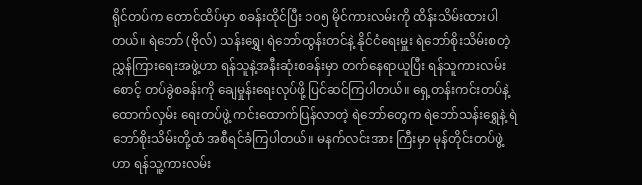ရိုင်တပ်က တောင်ထိပ်မှာ စခန်းထိုင်ပြီး ၁၀၅ မိုင်ကားလမ်းကို ထိန်းသိမ်းထားပါ တယ်။ ရဲဘော် (ဗိုလ်) သန်းရွှေ၊ ရဲဘော်ထွန်းတင်နဲ့ နိုင်ငံရေးမှူး ရဲဘော်စိုးသိမ်းစတဲ့ ညွှန်ကြားရေးအဖွဲ့ဟာ ရန်သူနဲ့အနီးဆုံးစခန်းမှာ တက်နေရာယူပြီး ရန်သူကားလမ်းစောင့် တပ်ခွဲစခန်းကို ချေမှုန်းရေးလုပ်ဖို့ ပြင်ဆင်ကြပါတယ်။ ရှေ့တန်းကင်းတပ်နဲ့ ထောက်လှမ်း ရေးတပ်ဖွဲ့ ကင်းထောက်ပြန်လာတဲ့ ရဲဘော်တွေက ရဲဘော်သန်းရွှေနဲ့ ရဲဘော်စိုးသိမ်းတို့ထံ အစီရင်ခံကြပါတယ်။ မနက်လင်းအား ကြီးမှာ မုန်တိုင်းတပ်ဖွဲ့ဟာ ရန်သူ့ကားလမ်း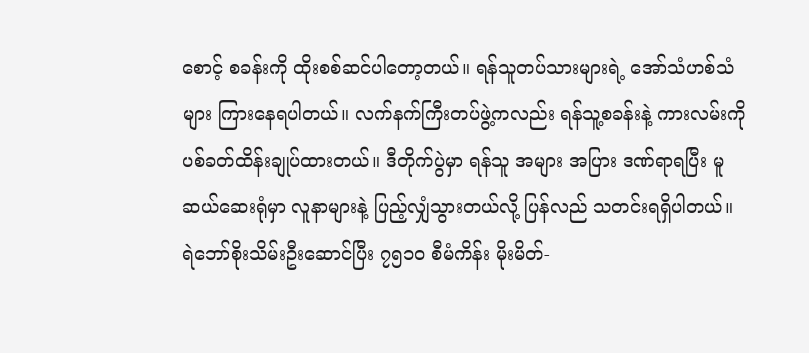စောင့် စခန်းကို ထိုးစစ်ဆင်ပါတော့တယ်။ ရန်သူတပ်သားများရဲ့ အော်သံဟစ်သံများ ကြားနေရပါတယ်။ လက်နက်ကြီးတပ်ဖွဲ့ကလည်း ရန်သူ့စခန်းနဲ့ ကားလမ်းကို ပစ်ခတ်ထိန်းချုပ်ထားတယ်။ ဒီတိုက်ပွဲမှာ ရန်သူ အများ အပြား ဒဏ်ရာရပြီး မူဆယ်ဆေးရုံမှာ လူနာများနဲ့ ပြည့်လျှံသွားတယ်လို့ ပြန်လည် သတင်းရရှိပါတယ်။
ရဲဘော်စိုးသိမ်းဦးဆောင်ပြီး ၇၅၁၀ စီမံကိန်း မိုးမိတ်-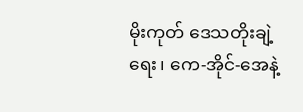မိုးကုတ် ဒေသတိုးချဲ့ရေး၊ ကေ-အိုင်-အေနဲ့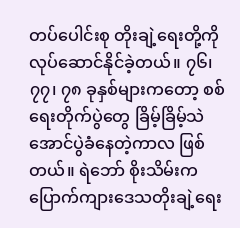တပ်ပေါင်းစု တိုးချဲ့ရေးတို့ကို လုပ်ဆောင်နိုင်ခဲ့တယ်။ ၇၆၊ ၇၇၊ ၇၈ ခုနှစ်များကတော့ စစ်ရေးတိုက်ပွဲတွေ ခြိမ့်ခြိမ့်သဲ အောင်ပွဲခံနေတဲ့ကာလ ဖြစ်တယ်။ ရဲဘော် စိုးသိမ်းက ပြောက်ကျားဒေသတိုးချဲ့ရေး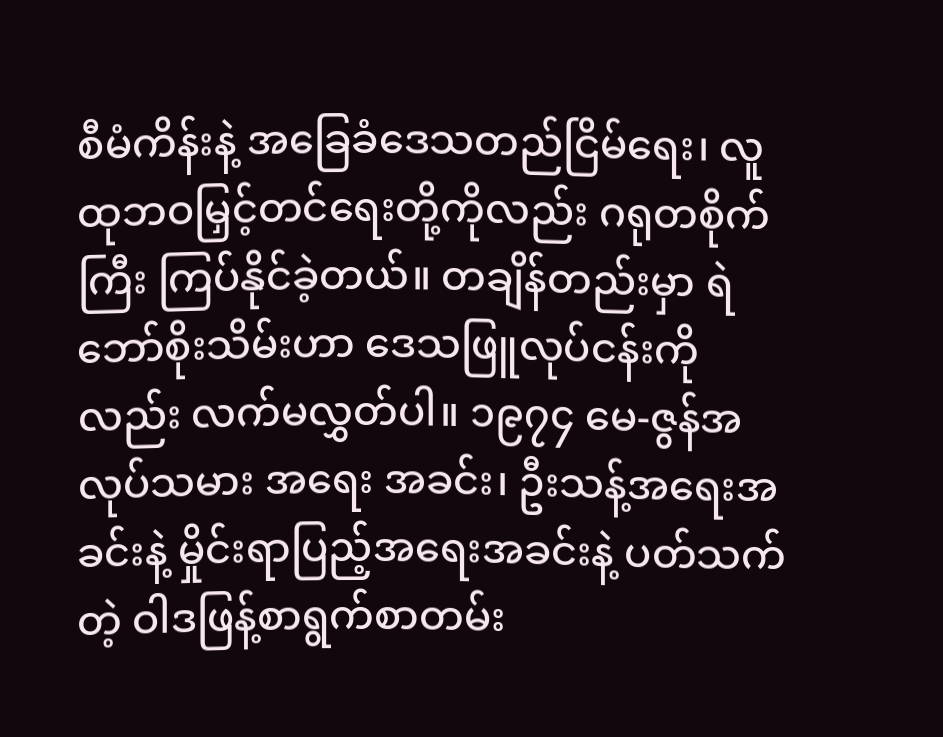စီမံကိန်းနဲ့ အခြေခံဒေသတည်ငြိမ်ရေး၊ လူထုဘဝမြှင့်တင်ရေးတို့ကိုလည်း ဂရုတစိုက် ကြီး ကြပ်နိုင်ခဲ့တယ်။ တချိန်တည်းမှာ ရဲဘော်စိုးသိမ်းဟာ ဒေသဖြူလုပ်ငန်းကိုလည်း လက်မလွှတ်ပါ။ ၁၉၇၄ မေ-ဇွန်အလုပ်သမား အရေး အခင်း၊ ဦးသန့်အရေးအခင်းနဲ့ မှိုင်းရာပြည့်အရေးအခင်းနဲ့ ပတ်သက်တဲ့ ဝါဒဖြန့်စာရွက်စာတမ်း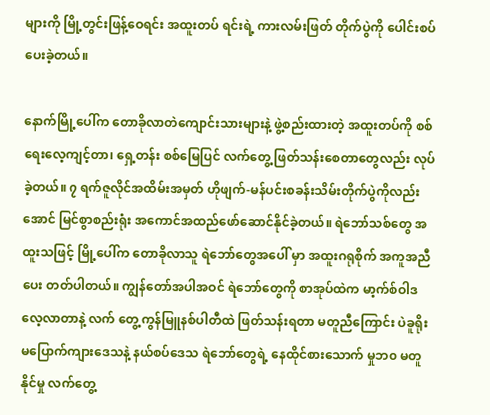များကို မြို့တွင်းဖြန့်ဝေရင်း အထူးတပ် ရင်းရဲ့ ကားလမ်းဖြတ် တိုက်ပွဲကို ပေါင်းစပ်ပေးခဲ့တယ်။

နောက်မြို့ပေါ်က တောခိုလာတဲကျောင်းသားများနဲ့ ဖွဲ့စည်းထားတဲ့ အထူးတပ်ကို စစ်ရေးလေ့ကျင့်တာ၊ ရှေ့တန်း စစ်မြေပြင် လက်တွေ့ ဖြတ်သန်းစေတာတွေလည်း လုပ်ခဲ့တယ်။ ၇ ရက်ဇူလိုင်အထိမ်းအမှတ် ဟိုဖျက်-မန်ပင်းစခန်းသိမ်းတိုက်ပွဲကိုလည်း အောင် မြင်စွာစည်းရုံး အကောင်အထည်ဖော်ဆောင်နိုင်ခဲ့တယ်။ ရဲဘော်သစ်တွေ အထူးသဖြင့် မြို့ပေါ်က တောခိုလာသူ ရဲဘော်တွေအပေါ် မှာ အထူးဂရုစိုက် အကူအညီပေး တတ်ပါတယ်။ ကျွန်တော်အပါအဝင် ရဲဘော်တွေကို စာအုပ်ထဲက မာ့က်စ်ဝါဒ လေ့လာတာနဲ့ လက် တွေ့ကွန်မြူနစ်ပါတီထဲ ဖြတ်သန်းရတာ မတူညီကြောင်း ပဲခူရိုးမပြောက်ကျားဒေသနဲ့ နယ်စပ်ဒေသ ရဲဘော်တွေရဲ့ နေထိုင်စားသောက် မှုဘ၀ မတူနိုင်မှု လက်တွေ့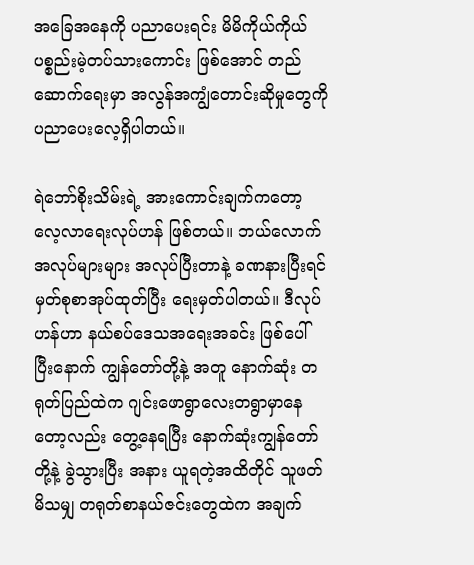အခြေအနေကို ပညာပေးရင်း မိမိကိုယ်ကိုယ် ပစ္စည်းမဲ့တပ်သားကောင်း ဖြစ်အောင် တည်ဆောက်ရေးမှာ အလွန်အကျွံတောင်းဆိုမှုတွေကို ပညာပေးလေ့ရှိပါတယ်။

ရဲဘော်စိုးသိမ်းရဲ့ အားကောင်းချက်ကတော့ လေ့လာရေးလုပ်ဟန် ဖြစ်တယ်။ ဘယ်လောက် အလုပ်များများ အလုပ်ပြီးတာနဲ့ ခဏနားပြီးရင် မှတ်စုစာအုပ်ထုတ်ပြီး ရေးမှတ်ပါတယ်။ ဒီလုပ်ဟန်ဟာ နယ်စပ်ဒေသအရေးအခင်း ဖြစ်ပေါ်ပြီးနောက် ကျွန်တော်တို့နဲ့ အတူ နောက်ဆုံး တရုတ်ပြည်ထဲက ဂျင်းဖောရွာလေးတရွာမှာနေတော့လည်း တွေ့နေရပြီး နောက်ဆုံးကျွန်တော်တို့နဲ့ ခွဲသွားပြီး အနား ယူရတဲ့အထိတိုင် သူဖတ်မိသမျှ တရုတ်စာနယ်ဇင်းတွေထဲက အချက်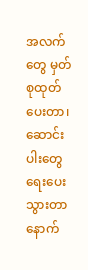အလက်တွေ မှတ်စုထုတ်ပေးတာ၊ ဆောင်းပါးတွေရေးပေး သွားတာ နောက်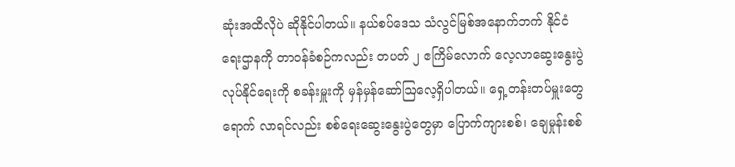ဆုံးအထိလိုပဲ ဆိုနိုင်ပါတယ်။ နယ်စပ်ဒေသ သံလွင်မြစ်အနောက်ဘက် နိုင်ငံရေးဌာနကို တာဝန်ခံစဉ်ကလည်း တပတ် ၂ ဧကြိမ်လောက် လေ့လာဆွေးနွေးပွဲလုပ်နိုင်ရေးကို စခန်းမှူးကို မှန်မှန်ဆော်ဩလေ့ရှိပါတယ်။ ရှေ့တန်းတပ်မှူးတွေ ရောက် လာရင်လည်း စစ်ရေးဆွေးနွေးပွဲတွေမှာ ပြောက်ကျားစစ်၊ ချေမှုန်းစစ်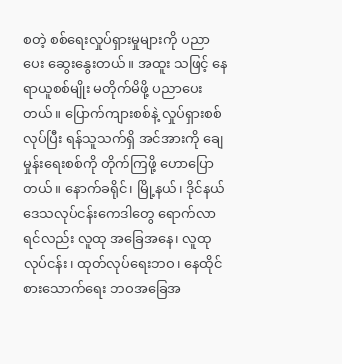စတဲ့ စစ်ရေးလှုပ်ရှားမှုများကို ပညာပေး ဆွေးနွေးတယ်။ အထူး သဖြင့် နေရာယူစစ်မျိုး မတိုက်မိဖို့ ပညာပေးတယ်။ ပြောက်ကျားစစ်နဲ့ လှုပ်ရှားစစ်လုပ်ပြီး ရန်သူသက်ရှိ အင်အားကို ချေမှုန်းရေးစစ်ကို တိုက်ကြဖို့ ဟောပြောတယ်။ နောက်ခရိုင်၊ မြို့နယ်၊ ဒိုင်နယ် ဒေသလုပ်ငန်းကေဒါတွေ ရောက်လာရင်လည်း လူထု အခြေအနေ၊ လူထု လုပ်ငန်း၊ ထုတ်လုပ်ရေးဘဝ၊ နေထိုင်စားသောက်ရေး ဘဝအခြေအ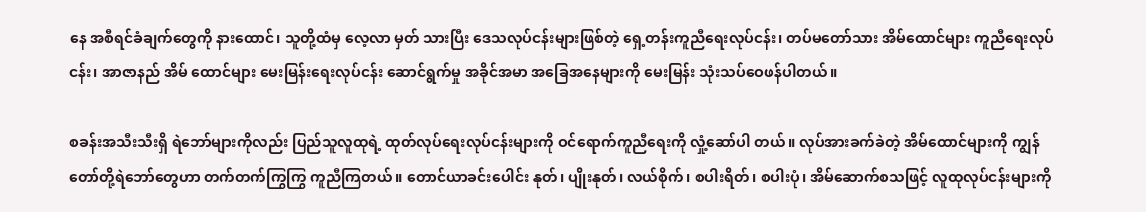နေ အစီရင်ခံချက်တွေကို နားထောင်၊ သူတို့ထံမှ လေ့လာ မှတ် သားပြီး ဒေသလုပ်ငန်းများဖြစ်တဲ့ ရှေ့တန်းကူညီရေးလုပ်ငန်း၊ တပ်မတော်သား အိမ်ထောင်များ ကူညီရေးလုပ်ငန်း၊ အာဇာနည် အိမ် ထောင်များ မေးမြန်းရေးလုပ်ငန်း ဆောင်ရွက်မှု အခိုင်အမာ အခြေအနေများကို မေးမြန်း သုံးသပ်ဝေဖန်ပါတယ်။

စခန်းအသီးသီးရှိ ရဲဘော်များကိုလည်း ပြည်သူလူထုရဲ့ ထုတ်လုပ်ရေးလုပ်ငန်းများကို ဝင်ရောက်ကူညီရေးကို လှုံ့ဆော်ပါ တယ်။ လုပ်အားခက်ခဲတဲ့ အိမ်ထောင်များကို ကျွန်တော်တို့ရဲဘော်တွေဟာ တက်တက်ကြွကြွ ကူညီကြတယ်။ တောင်ယာခင်းပေါင်း နုတ်၊ ပျိုးနုတ်၊ လယ်စိုက်၊ စပါးရိတ်၊ စပါးပုံ၊ အိမ်ဆောက်စသဖြင့် လူထုလုပ်ငန်းများကို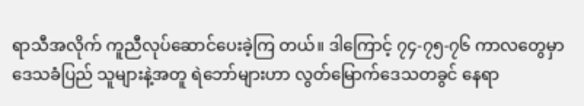ရာသီအလိုက် ကူညီလုပ်ဆောင်ပေးခဲ့ကြ တယ်။ ဒါကြောင့် ၇၄-၇၅-၇၆ ကာလတွေမှာ ဒေသခံပြည် သူများနဲ့အတူ ရဲဘော်များဟာ လွတ်မြောက်ဒေသတခွင် နေရာ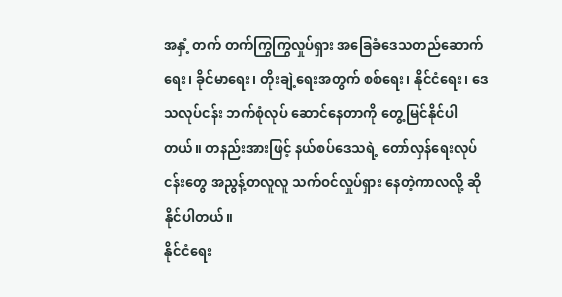အနှံ့ တက် တက်ကြွကြွလှုပ်ရှား အခြေခံဒေသတည်ဆောက်ရေး၊ ခိုင်မာရေး၊ တိုးချဲ့ရေးအတွက် စစ်ရေး၊ နိုင်ငံရေး၊ ဒေသလုပ်ငန်း ဘက်စုံလုပ် ဆောင်နေတာကို တွေ့မြင်နိုင်ပါတယ်။ တနည်းအားဖြင့် နယ်စပ်ဒေသရဲ့ တော်လှန်ရေးလုပ်ငန်းတွေ အညွန့်တလူလူ သက်ဝင်လှုပ်ရှား နေတဲ့ကာလလို့ ဆိုနိုင်ပါတယ်။
နိုင်ငံရေး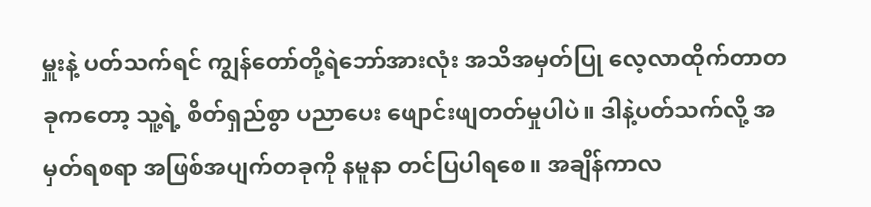မှူးနဲ့ ပတ်သက်ရင် ကျွန်တော်တို့ရဲဘော်အားလုံး အသိအမှတ်ပြု လေ့လာထိုက်တာတခုကတော့ သူ့ရဲ့ စိတ်ရှည်စွာ ပညာပေး ဖျောင်းဖျတတ်မှုပါပဲ။ ဒါနဲ့ပတ်သက်လို့ အမှတ်ရစရာ အဖြစ်အပျက်တခုကို နမူနာ တင်ပြပါရစေ။ အချိန်ကာလ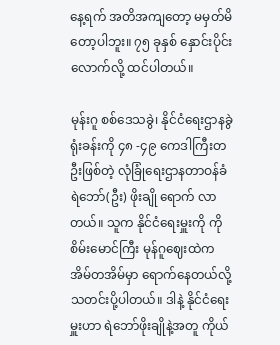နေ့ရက် အတိအကျတော့ မမှတ်မိတော့ပါဘူး။ ၇၅ ခုနှစ် နှောင်းပိုင်းလောက်လို့ ထင်ပါတယ်။

မုန်းဂူ စစ်ဒေသခွဲ၊ နိုင်ငံရေးဌာနခွဲရုံးခန်းကို ၄၈ -၄၉ ကေဒါကြီးတဦးဖြစ်တဲ့ လုံခြုံရေးဌာနတာဝန်ခံ ရဲဘော်(ဦး) ဖိုးချို ရောက် လာတယ်။ သူက နိုင်ငံရေးမှူးကို ကိုစိမ်းမောင်ကြီး မုန်ဂူဈေးထဲက အိမ်တအိမ်မှာ ရောက်နေတယ်လို့ သတင်းပို့ပါတယ်။ ဒါနဲ့ နိုင်ငံရေး မှူးဟာ ရဲဘော်ဖိုးချိုနဲ့အတူ ကိုယ်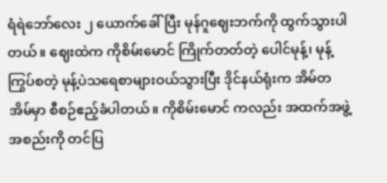ရံရဲဘော်လေး ၂ ယောက်ခေါ်ပြီး မုန်ဂူဈေးဘက်ကို ထွက်သွားပါတယ်။ ဈေးထဲက ကိုစိမ်းမောင် ကြိုက်တတ်တဲ့ ပေါင်မုန့်၊ မုန့်ကြွပ်စတဲ့ မုန့်ပဲသရေစာများဝယ်သွားပြီး ဒိုင်နယ်ရုံးက အိမ်တအိမ်မှာ စီစဉ်ဧည့်ခံပါတယ်။ ကိုစိမ်းမောင် ကလည်း အထက်အဖွဲ့အစည်းကို တင်ပြ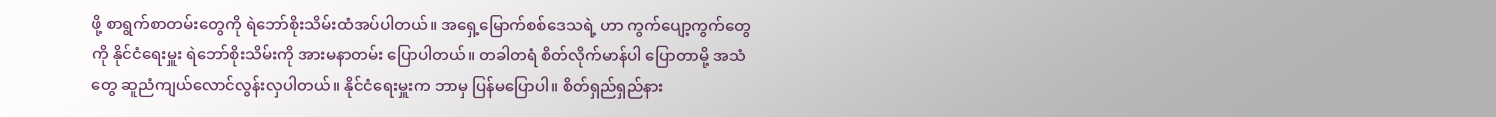ဖို့ စာရွက်စာတမ်းတွေကို ရဲဘော်စိုးသိမ်းထံအပ်ပါတယ်။ အရှေ့မြောက်စစ်ဒေသရဲ့ ဟာ ကွက်ပျော့ကွက်တွေကို နိုင်ငံရေးမှူး ရဲဘော်စိုးသိမ်းကို အားမနာတမ်း ပြောပါတယ်။ တခါတရံ စိတ်လိုက်မာန်ပါ ပြောတာမို့ အသံတွေ ဆူညံကျယ်လောင်လွန်းလှပါတယ်။ နိုင်ငံရေးမှူးက ဘာမှ ပြန်မပြောပါ။ စိတ်ရှည်ရှည်နား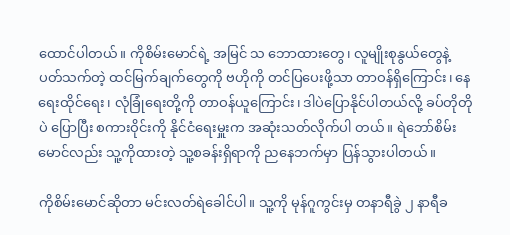ထောင်ပါတယ်။ ကိုစိမ်းမောင်ရဲ့ အမြင် သ ဘောထားတွေ၊ လူမျိုးစုနွယ်တွေနဲ့ ပတ်သက်တဲ့ ထင်မြက်ချက်တွေကို ဗဟိုကို တင်ပြပေးဖို့သာ တာဝန်ရှိကြောင်း၊ နေရေးထိုင်ရေး၊ လုံခြုံရေးတို့ကို တာဝန်ယူကြောင်း၊ ဒါပဲပြောနိုင်ပါတယ်လို့ ခပ်တိုတိုပဲ ပြောပြီး စကားဝိုင်းကို နိုင်ငံရေးမှူးက အဆုံးသတ်လိုက်ပါ တယ်။ ရဲဘော်စိမ်းမောင်လည်း သူ့ကိုထားတဲ့ သူ့စခန်းရှိရာကို ညနေဘက်မှာ ပြန်သွားပါတယ်။

ကိုစိမ်းမောင်ဆိုတာ မင်းလတ်ရဲခေါင်ပါ။ သူ့ကို မုန်ဂူကွင်းမှ တနာရီခွဲ ၂ နာရီခ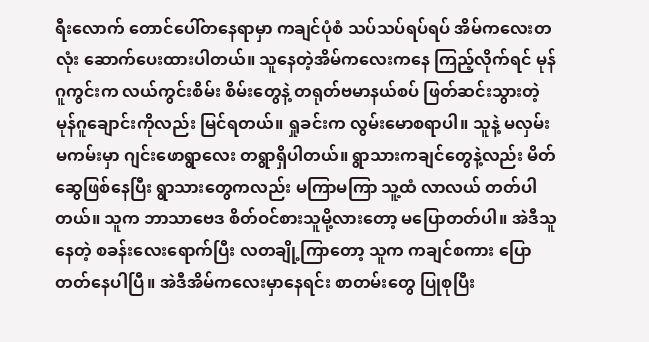ရီးလောက် တောင်ပေါ်တနေရာမှာ ကချင်ပုံစံ သပ်သပ်ရပ်ရပ် အိမ်ကလေးတလုံး ဆောက်ပေးထားပါတယ်။ သူနေတဲ့အိမ်ကလေးကနေ ကြည့်လိုက်ရင် မုန်ဂူကွင်းက လယ်ကွင်းစိမ်း စိမ်းတွေနဲ့ တရုတ်ဗမာနယ်စပ် ဖြတ်ဆင်းသွားတဲ့ မုန်ဂူချောင်းကိုလည်း မြင်ရတယ်။ ရှုခင်းက လွမ်းမောစရာပါ။ သူနဲ့ မလှမ်းမကမ်းမှာ ဂျင်းဖောရွာလေး တရွာရှိပါတယ်။ ရွာသားကချင်တွေနဲ့လည်း မိတ်ဆွေဖြစ်နေပြီး ရွာသားတွေကလည်း မကြာမကြာ သူ့ထံ လာလယ် တတ်ပါတယ်။ သူက ဘာသာဗေဒ စိတ်ဝင်စားသူမို့လားတော့ မပြောတတ်ပါ။ အဲဒီသူနေတဲ့ စခန်းလေးရောက်ပြီး လတချို့ကြာတော့ သူက ကချင်စကား ပြောတတ်နေပါပြီ။ အဲဒီအိမ်ကလေးမှာနေရင်း စာတမ်းတွေ ပြုစုပြီး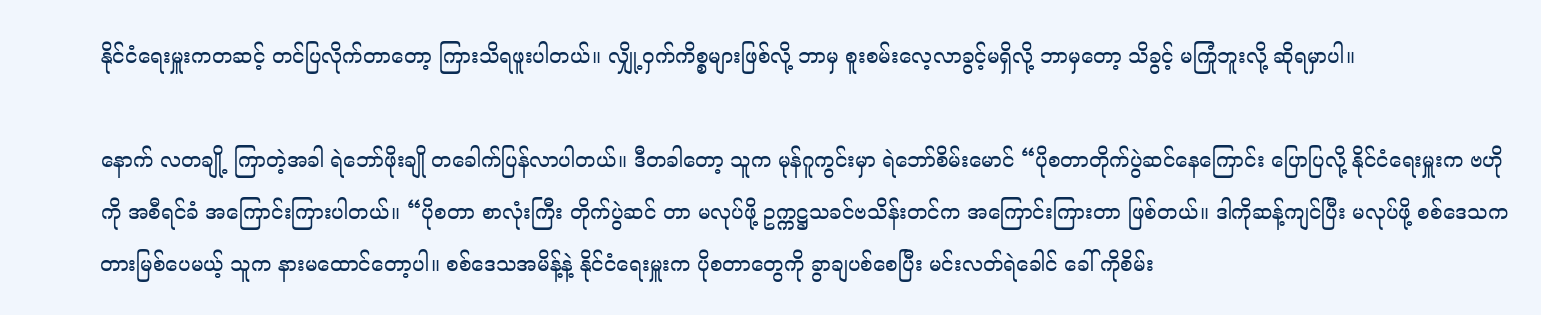နိုင်ငံရေးမှူးကတဆင့် တင်ပြလိုက်တာတော့ ကြားသိရဖူးပါတယ်။ လျှို့ဝှက်ကိစ္စများဖြစ်လို့ ဘာမှ စူးစမ်းလေ့လာခွင့်မရှိလို့ ဘာမှတော့ သိခွင့် မကြုံဘူးလို့ ဆိုရမှာပါ။

နောက် လတချို့ ကြာတဲ့အခါ ရဲဘော်ဖိုးချို တခေါက်ပြန်လာပါတယ်။ ဒီတခါတော့ သူက မုန်ဂူကွင်းမှာ ရဲဘော်စိမ်းမောင် “ပိုစတာတိုက်ပွဲဆင်နေကြောင်း ပြောပြလို့ နိုင်ငံရေးမှူးက ဗဟိုကို အစီရင်ခံ အကြောင်းကြားပါတယ်။ “ပိုစတာ စာလုံးကြီး တိုက်ပွဲဆင် တာ မလုပ်ဖို့ ဥက္ကဋ္ဌသခင်ဗသိန်းတင်က အကြောင်းကြားတာ ဖြစ်တယ်။ ဒါကိုဆန့်ကျင်ပြီး မလုပ်ဖို့ စစ်ဒေသက တားမြစ်ပေမယ့် သူက နားမထောင်တော့ပါ။ စစ်ဒေသအမိန့်နဲ့ နိုင်ငံရေးမှူးက ပိုစတာတွေကို ခွာချပစ်စေပြီး မင်းလတ်ရဲခေါင် ခေါ် ကိုစိမ်း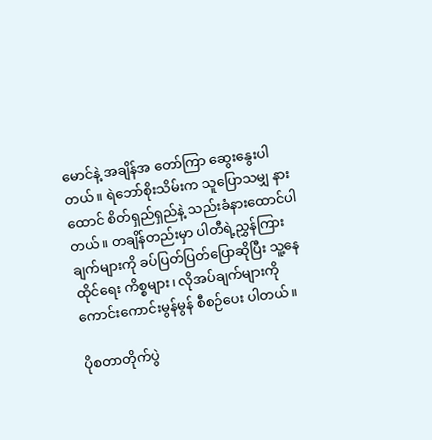မောင်နဲ့ အချိန်အ တော်ကြာ ဆွေးနွေးပါတယ်။ ရဲဘော်စိုးသိမ်းက သူပြောသမျှ နားထောင် စိတ်ရှည်ရှည်နဲ့ သည်းခံနားထောင်ပါတယ်။ တချိန်တည်းမှာ ပါတီရဲ့ညွှန်ကြားချက်များကို ခပ်ပြတ်ပြတ်ပြောဆိုပြီး သူ့နေထိုင်ရေး ကိစ္စများ၊ လိုအပ်ချက်များကို ကောင်းကောင်းမွန်မွန် စီစဉ်ပေး ပါတယ်။

ပိုစတာတိုက်ပွဲ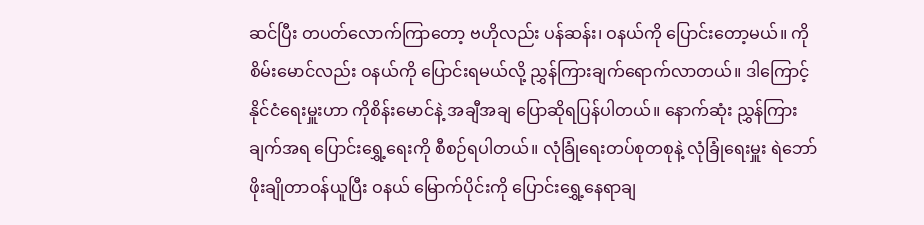ဆင်ပြီး တပတ်လောက်ကြာတော့ ဗဟိုလည်း ပန်ဆန်း၊ ဝနယ်ကို ပြောင်းတော့မယ်။ ကိုစိမ်းမောင်လည်း ဝနယ်ကို ပြောင်းရမယ်လို့ ညွှန်ကြားချက်ရောက်လာတယ်။ ဒါကြောင့် နိုင်ငံရေးမှူးဟာ ကိုစိန်းမောင်နဲ့ အချီအချ ပြောဆိုရပြန်ပါတယ်။ နောက်ဆုံး ညွှန်ကြားချက်အရ ပြောင်းရွှေ့ရေးကို စီစဉ်ရပါတယ်။ လုံခြုံရေးတပ်စုတစုနဲ့ လုံခြုံရေးမှူး ရဲဘော်ဖိုးချိုတာဝန်ယူပြီး ဝနယ် မြောက်ပိုင်းကို ပြောင်းရွှေ့နေရာချ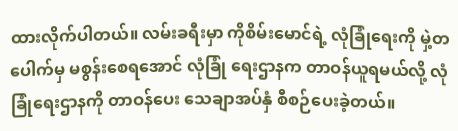ထားလိုက်ပါတယ်။ လမ်းခရီးမှာ ကိုစိမ်းမောင်ရဲ့ လုံခြုံရေးကို မှဲ့တပေါက်မှ မစွန်းစေရအောင် လုံခြုံ ရေးဌာနက တာဝန်ယူရမယ်လို့ လုံခြုံရေးဌာနကို တာဝန်ပေး သေချာအပ်နှံ စီစဉ်ပေးခဲ့တယ်။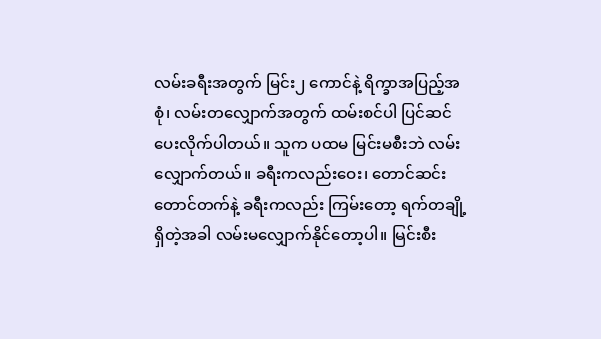လမ်းခရီးအတွက် မြင်း၂ ကောင်နဲ့ ရိက္ခာအပြည့်အစုံ၊ လမ်းတလျှောက်အတွက် ထမ်းစင်ပါ ပြင်ဆင်ပေးလိုက်ပါတယ်။ သူက ပထမ မြင်းမစီးဘဲ လမ်းလျှောက်တယ်။ ခရီးကလည်းဝေး၊ တောင်ဆင်းတောင်တက်နဲ့ ခရီးကလည်း ကြမ်းတော့ ရက်တချို့ရှိတဲ့အခါ လမ်းမလျှောက်နိုင်တော့ပါ။ မြင်းစီး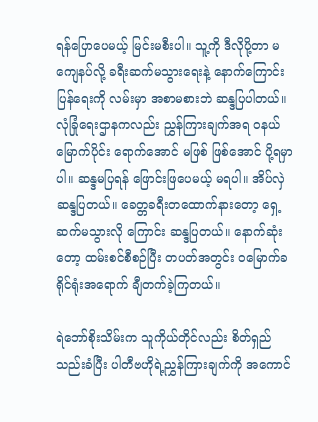ရန်ပြောပေမယ့် မြင်းမစီးပါ။ သူ့ကို ဒီလိုပို့တာ မကျေနပ်လို့ ခရီးဆက်မသွားရေးနဲ့ နောက်ကြောင်း ပြန်ရေးကို လမ်းမှာ အစာမစားဘဲ ဆန္ဒပြပါတယ်။ လုံခြုံရေးဌာနကလည်း ညွှန်ကြားချက်အရ ဝနယ်မြောက်ပိုင်း ရောက်အောင် မဖြစ် ဖြစ်အောင် ပို့ရမှာပါ။ ဆန္ဒမပြရန် ဖြောင်းဖြပေမယ့် မရပါ။ အိပ်လှဲဆန္ဒပြတယ်။ ခေတ္တခရီးတထောက်နားတော့ ရှေ့ဆက်မသွားလို ကြောင်း ဆန္ဒပြတယ်။ နောက်ဆုံးတော့ ထမ်းစင်စီစဉ်ပြီး တပတ်အတွင်း ဝမြောက်ခရိုင်ရုံးအရောက် ချီတက်ခဲ့ကြတယ်။

ရဲဘော်စိုးသိမ်းက သူကိုယ်တိုင်လည်း စိတ်ရှည်သည်းခံပြီး ပါတီဗဟိုရဲ့ညွှန်ကြားချက်ကို အကောင်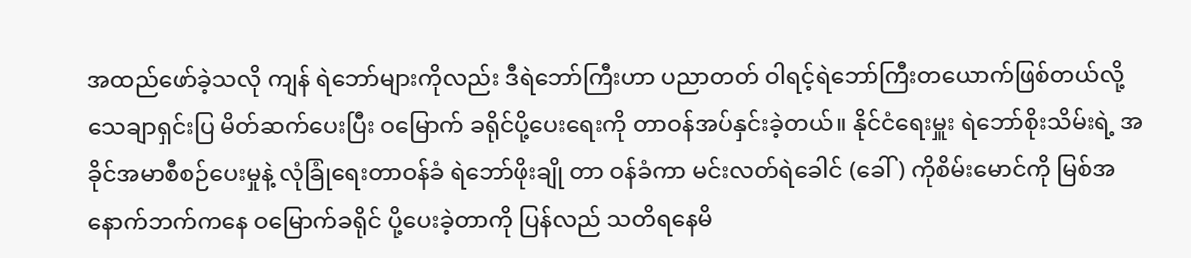အထည်ဖော်ခဲ့သလို ကျန် ရဲဘော်များကိုလည်း ဒီရဲဘော်ကြီးဟာ ပညာတတ် ဝါရင့်ရဲဘော်ကြီးတယောက်ဖြစ်တယ်လို့ သေချာရှင်းပြ မိတ်ဆက်ပေးပြီး ဝမြောက် ခရိုင်ပို့ပေးရေးကို တာဝန်အပ်နှင်းခဲ့တယ်။ နိုင်ငံရေးမှူး ရဲဘော်စိုးသိမ်းရဲ့ အခိုင်အမာစီစဉ်ပေးမှုနဲ့ လုံခြုံရေးတာဝန်ခံ ရဲဘော်ဖိုးချို တာ ဝန်ခံကာ မင်းလတ်ရဲခေါင် (ခေါ်) ကိုစိမ်းမောင်ကို မြစ်အနောက်ဘက်ကနေ ဝမြောက်ခရိုင် ပို့ပေးခဲ့တာကို ပြန်လည် သတိရနေမိ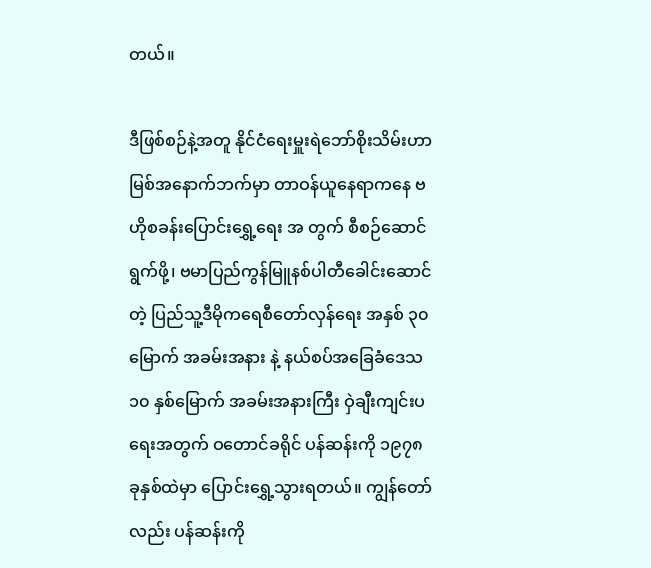တယ်။

ဒီဖြစ်စဉ်နဲ့အတူ နိုင်ငံရေးမှူးရဲဘော်စိုးသိမ်းဟာ မြစ်အနောက်ဘက်မှာ တာဝန်ယူနေရာကနေ ဗဟိုစခန်းပြောင်းရွှေ့ရေး အ တွက် စီစဉ်ဆောင်ရွက်ဖို့၊ ဗမာပြည်ကွန်မြူနစ်ပါတီခေါင်းဆောင်တဲ့ ပြည်သူ့ဒီမိုကရေစီတော်လှန်ရေး အနှစ် ၃၀ မြောက် အခမ်းအနား နဲ့ နယ်စပ်အခြေခံဒေသ ၁၀ နှစ်မြောက် အခမ်းအနားကြီး ဝှဲချီးကျင်းပရေးအတွက် ဝတောင်ခရိုင် ပန်ဆန်းကို ၁၉၇၈ ခုနှစ်ထဲမှာ ပြောင်းရွှေ့သွားရတယ်။ ကျွန်တော်လည်း ပန်ဆန်းကို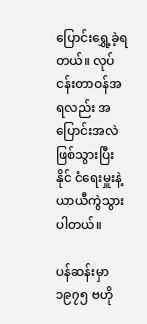ပြောင်းရွှေ့ခဲ့ရတယ်။ လုပ်ငန်းတာဝန်အရလည်း အပြောင်းအလဲဖြစ်သွားပြီး နိုင် ငံရေးမှူးနဲ့ ယာယီကွဲသွားပါတယ်။

ပန်ဆန်းမှာ ၁၉၇၅ ဗဟို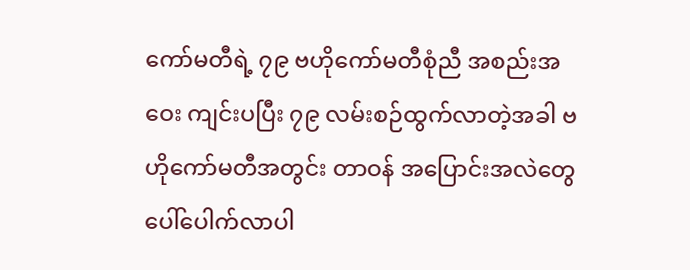ကော်မတီရဲ့ ၇၉ ဗဟိုကော်မတီစုံညီ အစည်းအဝေး ကျင်းပပြီး ၇၉ လမ်းစဉ်ထွက်လာတဲ့အခါ ဗဟိုကော်မတီအတွင်း တာဝန် အပြောင်းအလဲတွေ ပေါ်ပေါက်လာပါ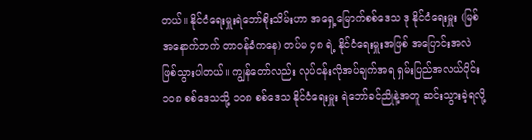တယ်။ နိုင်ငံရေးမှူးရဲဘော်စိုးသိမ်းဟာ အရှေ့မြောက်စစ်ဒေသ ဒု နိုင်ငံရေးမှူး (မြစ်အနောက်ဘက် တာဝန်ခံကနေ) တပ်မ ၄၈ ရဲ့ နိုင်ငံရေးမှူးအဖြစ် အပြောင်းအလဲ ဖြစ်သွားပါတယ်။ ကျွန်တော်လည်း လုပ်ငန်းလိုအပ်ချက်အရ ရှမ်းပြည်အလယ်ပိုင်း ၁၀၈ စစ်ဒေသသို့ ၁၀၈ စစ်ဒေသ နိုင်ငံရေးမှူး ရဲဘော်ခင်ညိုနဲ့အတူ ဆင်းသွားခဲ့ရလို့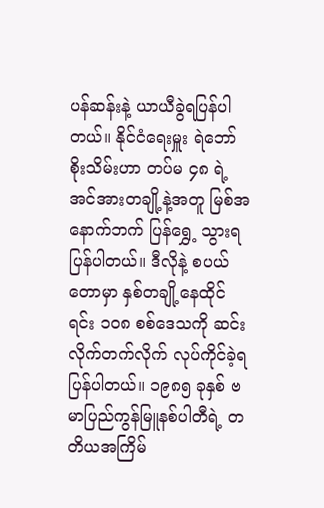ပန်ဆန်းနဲ့ ယာယီခွဲရပြန်ပါတယ်။ နိုင်ငံရေးမှူး ရဲဘော်စိုးသိမ်းဟာ တပ်မ ၄၈ ရဲ့ အင်အားတချို့နဲ့အတူ မြစ်အနောက်ဘက် ပြန်ရွှေ့ သွားရပြန်ပါတယ်။ ဒီလိုနဲ့ စပယ်တောမှာ နှစ်တချို့နေထိုင်ရင်း ၁၀၈ စစ်ဒေသကို ဆင်းလိုက်တက်လိုက် လုပ်ကိုင်ခဲ့ရပြန်ပါတယ်။ ၁၉၈၅ ခုနှစ် ဗမာပြည်ကွန်မြူနစ်ပါတီရဲ့ တတိယအကြိမ်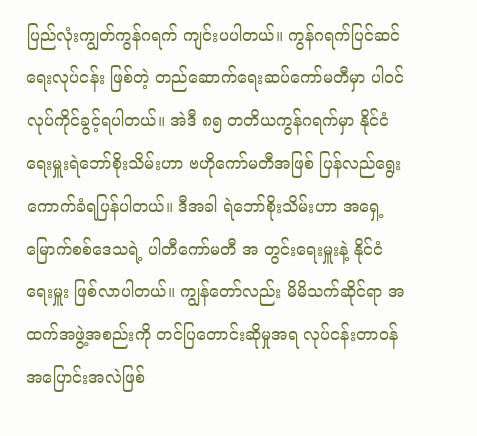ပြည်လုံးကျွတ်ကွန်ဂရက် ကျင်းပပါတယ်။ ကွန်ဂရက်ပြင်ဆင်ရေးလုပ်ငန်း ဖြစ်တဲ့ တည်ဆောက်ရေးဆပ်ကော်မတီမှာ ပါဝင်လုပ်ကိုင်ခွင့်ရပါတယ်။ အဲဒီ ၈၅ တတိယကွန်ဂရက်မှာ နိုင်ငံရေးမှူးရဲဘော်စိုးသိမ်းဟာ ဗဟိုကော်မတီအဖြစ် ပြန်လည်ရွေးကောက်ခံရပြန်ပါတယ်။ ဒီအခါ ရဲဘော်စိုးသိမ်းဟာ အရှေ့မြောက်စစ်ဒေသရဲ့ ပါတီကော်မတီ အ တွင်းရေးမှူးနဲ့ နိုင်ငံရေးမှူး ဖြစ်လာပါတယ်။ ကျွန်တော်လည်း မိမိသက်ဆိုင်ရာ အထက်အဖွဲ့အစည်းကို တင်ပြတောင်းဆိုမှုအရ လုပ်ငန်းတာဝန် အပြောင်းအလဲဖြစ်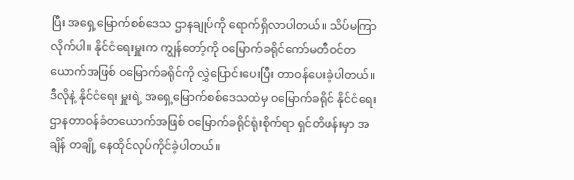ပြီး အရှေ့မြောက်စစ်ဒေသ ဌာနချုပ်ကို ရောက်ရှိလာပါတယ်။ သိပ်မကြာလိုက်ပါ။ နိုင်ငံရေးမှူးက ကျွန်တော့်ကို ဝမြောက်ခရိုင်ကော်မတီဝင်တယောက်အဖြစ် ဝမြောက်ခရိုင်ကို လွှဲပြောင်းပေးပြီး တာဝန်ပေးခဲ့ပါတယ်။ ဒီလိုနဲ့ နိုင်ငံရေး မှူးရဲ့ အရှေ့မြောက်စစ်ဒေသထဲမှ ဝမြောက်ခရိုင် နိုင်ငံရေးဌာနတာဝန်ခံတယောက်အဖြစ် ဝမြောက်ခရိုင်ရုံးစိုက်ရာ ရှင်တိဖန်းမှာ အချိန် တချို့ နေထိုင်လုပ်ကိုင်ခဲ့ပါတယ်။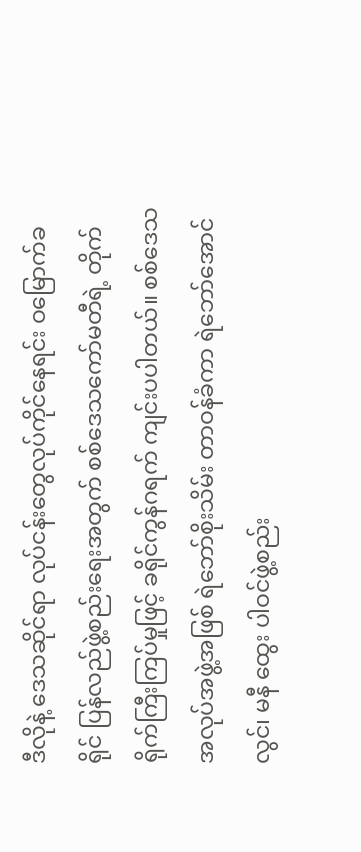ဒီလိုနဲ့ ဒေသဆိုင်ရာ လုပ်ငန်းတွေလုပ်ကိုင်နေရင်း ဝမြောက်ခရိုင် ပြန်လည်ဖွဲ့စည်းရေးအတွက် စစ်ဒေသကော်မတီရဲ့ တိုက် ရိုက်ကြီးကြပ်မှုဖြင့် ခရိုင်ကွန်ဂရက် ကျင်းပပါတယ်။ စစ်ဒေသအလုပ်အဖွဲ့အဖြစ် ရဲဘော်စိုးသိမ်း တာဝန်ခံကာ ရဲဘော်အောင်လွင်၊ မနီ ထွေး ပါဝင်ဖွဲ့စည်း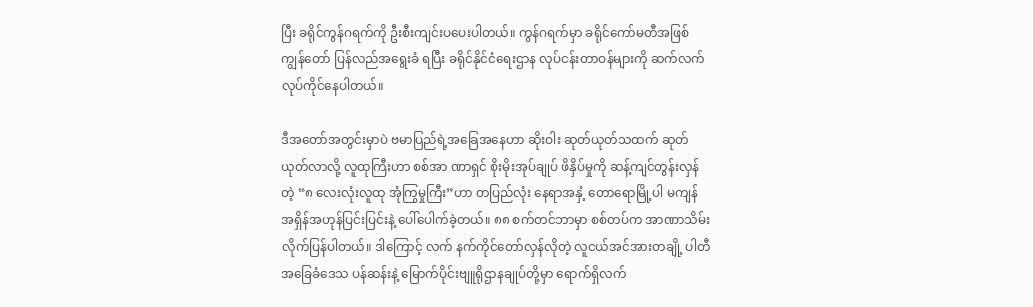ပြီး ခရိုင်ကွန်ဂရက်ကို ဦးစီးကျင်းပပေးပါတယ်။ ကွန်ဂရက်မှာ ခရိုင်ကော်မတီအဖြစ် ကျွန်တော် ပြန်လည်အရွေးခံ ရပြီး ခရိုင်နိုင်ငံရေးဌာန လုပ်ငန်းတာဝန်များကို ဆက်လက် လုပ်ကိုင်နေပါတယ်။

ဒီအတော်အတွင်းမှာပဲ ဗမာပြည်ရဲ့အခြေအနေဟာ ဆိုးဝါး ဆုတ်ယုတ်သထက် ဆုတ်ယုတ်လာလို့ လူထုကြီးဟာ စစ်အာ ဏာရှင် စိုးမိုးအုပ်ချုပ် ဖိနှိပ်မှုကို ဆန့်ကျင်တွန်းလှန်တဲ့ “၈ လေးလုံးလူထု အုံကြွမှုကြီး”ဟာ တပြည်လုံး နေရာအနှံ့ တောရောမြို့ပါ မကျန် အရှိန်အဟုန်ပြင်းပြင်းနဲ့ ပေါ်ပေါက်ခဲ့တယ်။ ၈၈ စက်တင်ဘာမှာ စစ်တပ်က အာဏာသိမ်းလိုက်ပြန်ပါတယ်။ ဒါကြောင့် လက် နက်ကိုင်တော်လှန်လိုတဲ့ လူငယ်အင်အားတချို့ ပါတီအခြေခံဒေသ ပန်ဆန်းနဲ့ မြောက်ပိုင်းဗျူရိုဌာနချုပ်တို့မှာ ရောက်ရှိလက်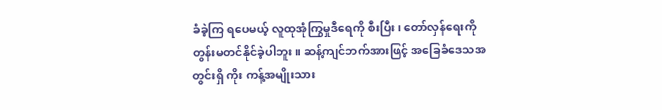ခံခဲ့ကြ ရပေမယ့် လူထုအုံကြွမှုဒီရေကို စီးပြီး၊ တော်လှန်ရေးကို တွန်းမတင်နိုင်ခဲ့ပါဘူး။ ဆန့်ကျင်ဘက်အားဖြင့် အခြေခံဒေသအတွင်းရှိ ကိုး ကန့်အမျိုးသား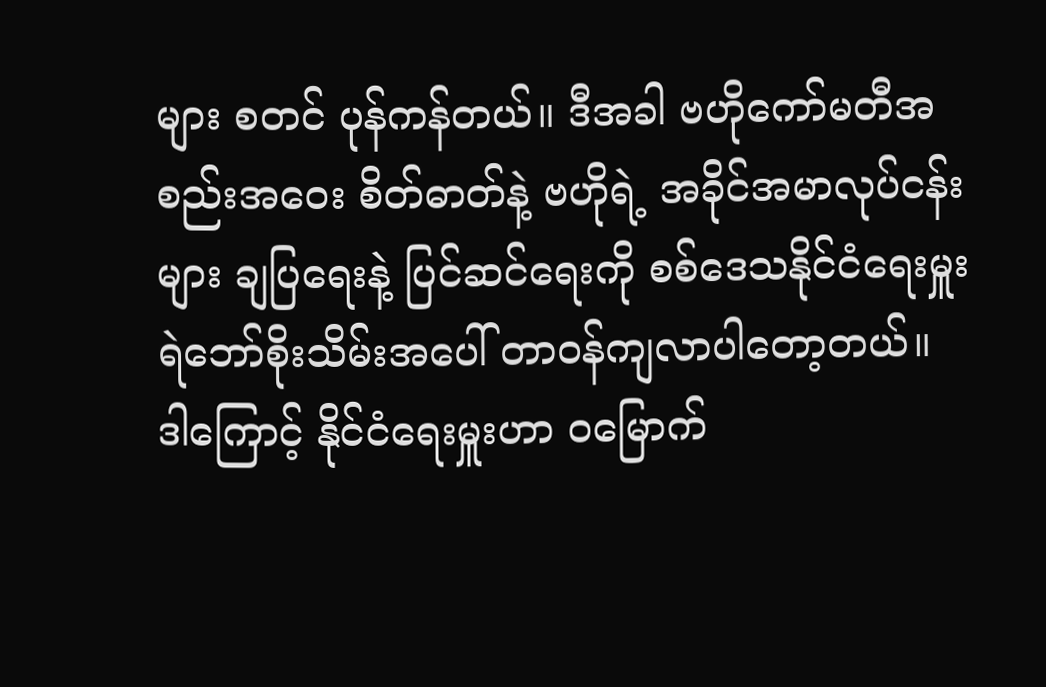များ စတင် ပုန်ကန်တယ်။ ဒီအခါ ဗဟိုကော်မတီအစည်းအဝေး စိတ်ဓာတ်နဲ့ ဗဟိုရဲ့ အခိုင်အမာလုပ်ငန်းများ ချပြရေးနဲ့ ပြင်ဆင်ရေးကို စစ်ဒေသနိုင်ငံရေးမှူး ရဲဘော်စိုးသိမ်းအပေါ် တာဝန်ကျလာပါတော့တယ်။ ဒါကြောင့် နိုင်ငံရေးမှူးဟာ ဝမြောက်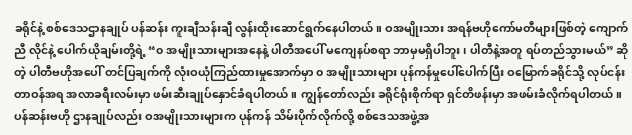ခရိုင်နဲ့ စစ်ဒေသဌာနချုပ် ပန်ဆန်း ကူးချီသန်းချီ လွန်းထိုးဆောင်ရွက်နေပါတယ်။ ဝအမျိုးသား အရန်ဗဟိုကော်မတီများဖြစ်တဲ့ ကျောက်ညီ လိုင်နဲ့ ပေါက်ယိုချမ်းတို့ရဲ့ “၀ အမျိုးသားများအနေနဲ့ ပါတီအပေါ် မကျေနပ်စရာ ဘာမှမရှိပါဘူး၊ ပါတီနဲ့အတူ ရပ်တည်သွားမယ်” ဆိုတဲ့ ပါတီဗဟိုအပေါ် တင်ပြချက်ကို လုံးဝယုံကြည်ထားမှုအောက်မှာ ၀ အမျိုးသားများ ပုန်ကန်မှုပေါ်ပေါက်ပြီး ဝမြောက်ခရိုင်သို့ လုပ်ငန်း တာဝန်အရ အလာခရီးလမ်းမှာ ဖမ်းဆီးချုပ်နှောင်ခံရပါတယ်။ ကျွန်တော်လည်း ခရိုင်ရုံးစိုက်ရာ ရှင်တိဖန်းမှာ အဖမ်းခံလိုက်ရပါတယ်။ ပန်ဆန်းဗဟို ဌာနချုပ်လည်း ဝအမျိုးသားများက ပုန်ကန် သိမ်းပိုက်လိုက်လို့ စစ်ဒေသအဖွဲ့အ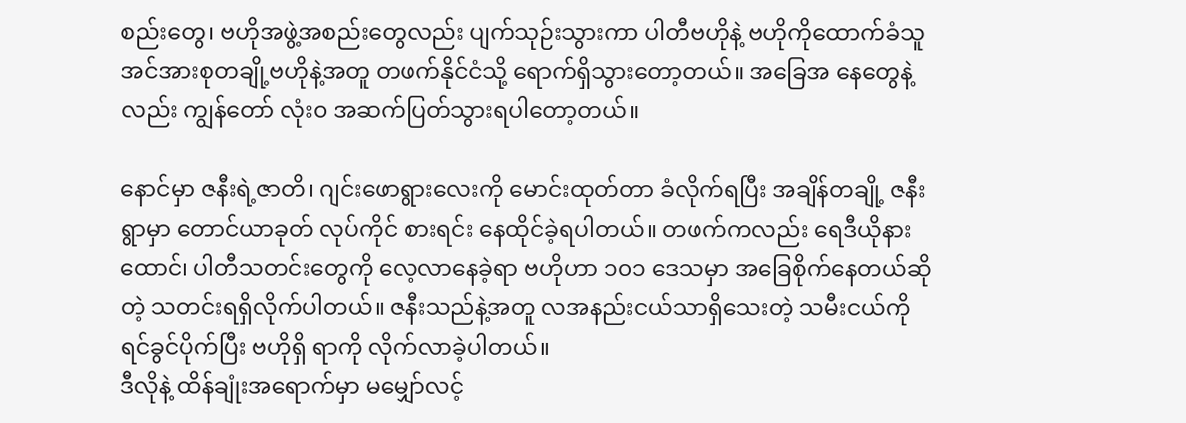စည်းတွေ၊ ဗဟိုအဖွဲ့အစည်းတွေလည်း ပျက်သုဉ်းသွားကာ ပါတီဗဟိုနဲ့ ဗဟိုကိုထောက်ခံသူ အင်အားစုတချို့ဗဟိုနဲ့အတူ တဖက်နိုင်ငံသို့ ရောက်ရှိသွားတော့တယ်။ အခြေအ နေတွေနဲ့လည်း ကျွန်တော် လုံး၀ အဆက်ပြတ်သွားရပါတော့တယ်။

နောင်မှာ ဇနီးရဲ့ဇာတိ၊ ဂျင်းဖောရွားလေးကို မောင်းထုတ်တာ ခံလိုက်ရပြီး အချိန်တချို့ ဇနီးရွာမှာ တောင်ယာခုတ် လုပ်ကိုင် စားရင်း နေထိုင်ခဲ့ရပါတယ်။ တဖက်ကလည်း ရေဒီယိုနားထောင်၊ ပါတီသတင်းတွေကို လေ့လာနေခဲ့ရာ ဗဟိုဟာ ၁၀၁ ဒေသမှာ အခြေစိုက်နေတယ်ဆိုတဲ့ သတင်းရရှိလိုက်ပါတယ်။ ဇနီးသည်နဲ့အတူ လအနည်းငယ်သာရှိသေးတဲ့ သမီးငယ်ကို ရင်ခွင်ပိုက်ပြီး ဗဟိုရှိ ရာကို လိုက်လာခဲ့ပါတယ်။
ဒီလိုနဲ့ ထိန်ချုံးအရောက်မှာ မမျှော်လင့်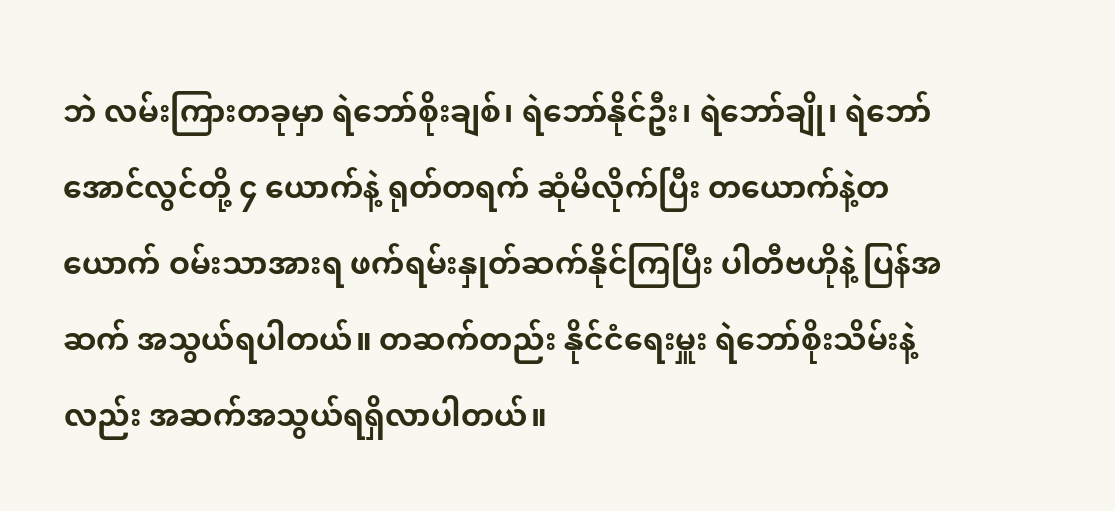ဘဲ လမ်းကြားတခုမှာ ရဲဘော်စိုးချစ်၊ ရဲဘော်နိုင်ဦး၊ ရဲဘော်ချို၊ ရဲဘော်အောင်လွင်တို့ ၄ ယောက်နဲ့ ရုတ်တရက် ဆုံမိလိုက်ပြီး တယောက်နဲ့တယောက် ဝမ်းသာအားရ ဖက်ရမ်းနှုတ်ဆက်နိုင်ကြပြီး ပါတီဗဟိုနဲ့ ပြန်အဆက် အသွယ်ရပါတယ်။ တဆက်တည်း နိုင်ငံရေးမှူး ရဲဘော်စိုးသိမ်းနဲ့လည်း အဆက်အသွယ်ရရှိလာပါတယ်။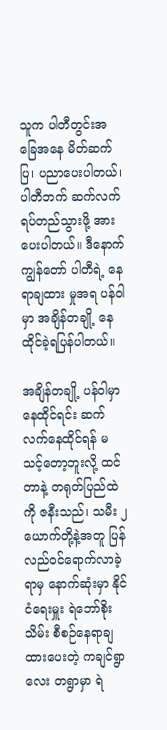သူက ပါတီတွင်းအခြေအနေ မိတ်ဆက်ပြ၊ ပညာပေးပါတယ်၊ ပါတီဘက် ဆက်လက်ရပ်တည်သွားဖို့ အားပေးပါတယ်။ ဒီနောက် ကျွန်တော် ပါတီရဲ့ နေရာချထား မှုအရ ပန်ဝါမှာ အချိန်တချို့ နေထိုင်ခဲ့ရပြန်ပါတယ်။

အချိန်တချို့ ပန်ဝါမှာ နေထိုင်ရင်း ဆက်လက်နေထိုင်ရန် မသင့်တော့ဘူးလို့ ထင်တာနဲ့ တရုတ်ပြည်ထဲကို ဇနီးသည်၊ သမီး ၂ ယောက်တို့နဲ့အတူ ပြန်လည်ဝင်ရောက်လာခဲ့ရာမှ နောက်ဆုံးမှာ နိုင်ငံရေးမှူး ရဲဘော်စိုးသိမ်း စီစဉ်နေရာချထားပေးတဲ့ ကချင်ရွာလေး တရွာမှာ ရဲ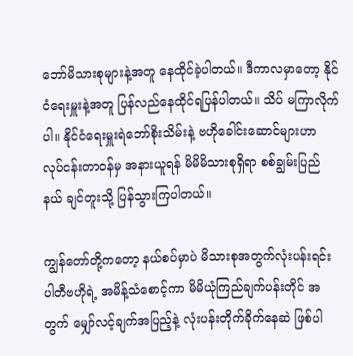ဘော်မိသားစုများနဲ့အတူ နေထိုင်ခဲ့ပါတယ်။ ဒီကာလမှာတော့ နိုင်ငံရေးမှူးနဲ့အတူ ပြန်လည်နေထိုင်ရပြန်ပါတယ်။ သိပ် မကြာလိုက်ပါ။ နိုင်ငံရေးမှူးရဲဘော်စိုးသိမ်းနဲ့ ဗဟိုခေါင်းဆောင်များဟာ လုပ်ငန်းတာဝန်မှ အနားယူရန် မိမိမိသားစုရှိရာ စစ်ချွမ်းပြည် နယ် ချင်တူးသို့ ပြန်သွားကြပါတယ်။

ကျွန်တော်တို့ကတော့ နယ်စပ်မှာပဲ မိသားစုအတွက်လုံးပန်းရင်း ပါတီဗဟိုရဲ့ အမိန့်သံစောင့်ကာ မိမိယုံကြည်ချက်ပန်းတိုင် အတွက် မျှော်လင့်ချက်အပြည့်နဲ့ လုံးပန်းတိုက်ခိုက်နေဆဲ ဖြစ်ပါ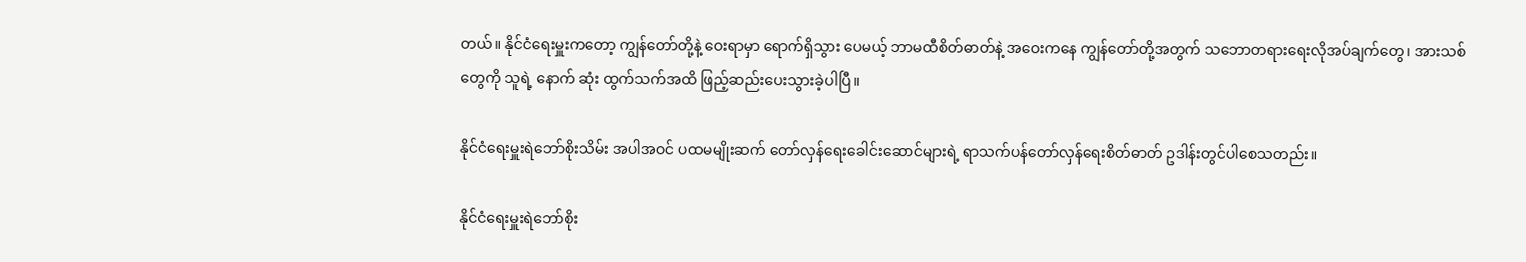တယ်။ နိုင်ငံရေးမှူးကတော့ ကျွန်တော်တို့နဲ့ ဝေးရာမှာ ရောက်ရှိသွား ပေမယ့် ဘာမထီစိတ်ဓာတ်နဲ့ အဝေးကနေ ကျွန်တော်တို့အတွက် သဘောတရားရေးလိုအပ်ချက်တွေ၊ အားသစ်တွေကို သူရဲ့ နောက် ဆုံး ထွက်သက်အထိ ဖြည့်ဆည်းပေးသွားခဲ့ပါပြီ။

နိုင်ငံရေးမှူးရဲဘော်စိုးသိမ်း အပါအဝင် ပထမမျိုးဆက် တော်လှန်ရေးခေါင်းဆောင်များရဲ့ ရာသက်ပန်တော်လှန်ရေးစိတ်ဓာတ် ဥဒါန်းတွင်ပါစေသတည်း။

နိုင်ငံရေးမှူးရဲဘော်စိုး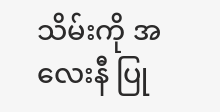သိမ်းကို အလေးနီ ပြု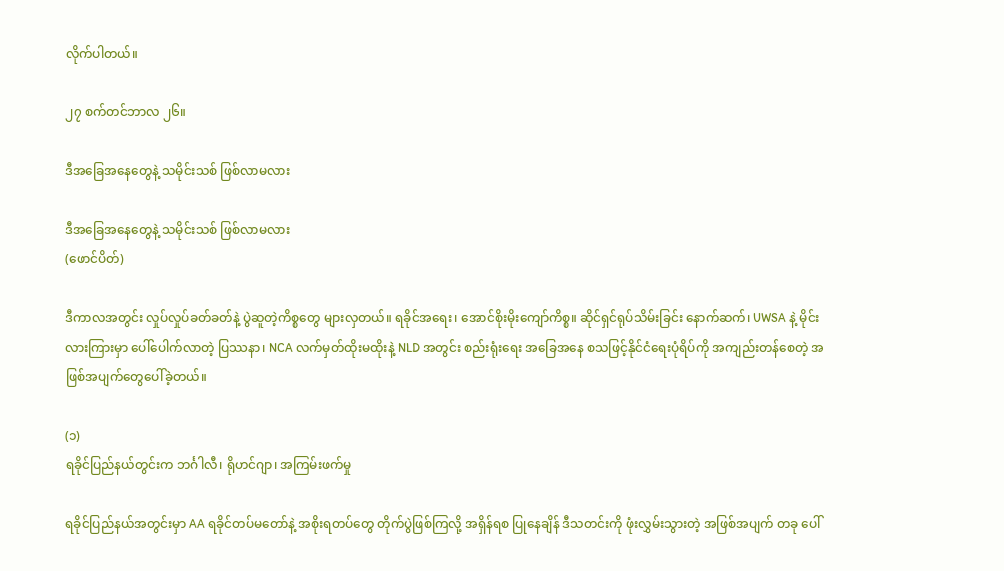လိုက်ပါတယ်။

၂၇ စက်တင်ဘာလ ၂၆။

ဒီအခြေအနေတွေနဲ့ သမိုင်းသစ် ဖြစ်လာမလား

ဒီအခြေအနေတွေနဲ့ သမိုင်းသစ် ဖြစ်လာမလား
(ဖောင်ပိတ်)

ဒီကာလအတွင်း လှုပ်လှုပ်ခတ်ခတ်နဲ့ ပွဲဆူတဲ့ကိစ္စတွေ များလှတယ်။ ရခိုင်အရေး၊ အောင်စိုးမိုးကျော်ကိစ္စ။ ဆိုင်ရှင်ရုပ်သိမ်းခြင်း နောက်ဆက်၊ UWSA နဲ့ မိုင်းလားကြားမှာ ပေါ်ပေါက်လာတဲ့ ပြဿနာ၊ NCA လက်မှတ်ထိုးမထိုးနဲ့ NLD အတွင်း စည်းရုံးရေး အခြေအနေ စသဖြင့်နိုင်ငံရေးပုံရိပ်ကို အကျည်းတန်စေတဲ့ အဖြစ်အပျက်တွေပေါ်ခဲ့တယ်။

(၁)
ရခိုင်ပြည်နယ်တွင်းက ဘင်္ဂါလီ၊ ရိုဟင်ဂျာ၊ အကြမ်းဖက်မှု

ရခိုင်ပြည်နယ်အတွင်းမှာ AA ရခိုင်တပ်မတော်နဲ့ အစိုးရတပ်တွေ တိုက်ပွဲဖြစ်ကြလို့ အရှိန်ရစ ပြုနေချိန် ဒီသတင်းကို ဖုံးလွှမ်းသွားတဲ့ အဖြစ်အပျက် တခု ပေါ်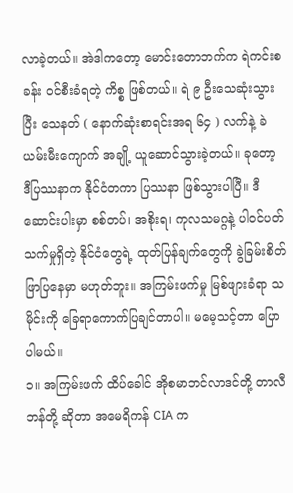လာခဲ့တယ်။ အဲဒါကတော့ မောင်းတောဘက်က ရဲကင်းစခန်း ဝင်စီးခံရတဲ့ ကိစ္စ ဖြစ်တယ်။ ရဲ ၉ ဦးသေဆုံးသွားပြီး သေနတ် ( နောက်ဆုံးစာရင်းအရ ၆၄ ) လက်နဲ့ ခဲယမ်းမီးကျောက် အချို့ ယူဆောင်သွားခဲ့တယ်။ ခုတော့ ဒီပြဿနာက နိုင်ငံတကာ ပြဿနာ ဖြစ်သွားပါပြီ။ ဒီဆောင်းပါးမှာ စစ်တပ်၊ အစိုးရ၊ ကုလသမဂ္ဂနဲ့ ပါဝင်ပတ်သက်မှုရှိတဲ့ နိုင်ငံတွေရဲ့ ထုတ်ပြန်ချက်တွေကို ခွဲခြမ်းစိတ်ဖြာပြနေမှာ မဟုတ်ဘူး။ အကြမ်းဖက်မှု မြစ်ဖျားခံရာ သမိုင်းကို ခြေရာကောက်ပြချင်တာပါ။ မမေ့သင့်တာ ပြောပါမယ်။
၁။ အကြမ်းဖက် ထိပ်ခေါင် အိုစမာဘင်လာဒင်တို့ တာလီဘန်တို့ ဆိုတာ အမေရိကန် CIA က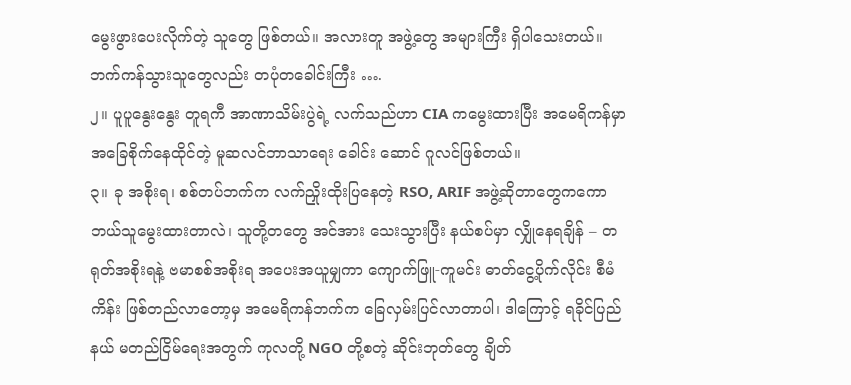မွေးဖွားပေးလိုက်တဲ့ သူတွေ ဖြစ်တယ်။ အလားတူ အဖွဲ့တွေ အများကြီး ရှိပါသေးတယ်။ ဘက်ကန်သွားသူတွေလည်း တပုံတခေါင်းကြီး ….
၂။ ပူပူနွေးနွေး တူရကီ အာဏာသိမ်းပွဲရဲ့ လက်သည်ဟာ CIA ကမွေးထားပြီး အမေရိကန်မှာ အခြေစိုက်နေထိုင်တဲ့ မူဆလင်ဘာသာရေး ခေါင်း ဆောင် ဂူလင်ဖြစ်တယ်။
၃။ ခု အစိုးရ၊ စစ်တပ်ဘက်က လက်ညှိုးထိုးပြနေတဲ့ RSO, ARIF အဖွဲ့ဆိုတာတွေကကော ဘယ်သူမွေးထားတာလဲ၊ သူတို့တတွေ အင်အား သေးသွားပြီး နယ်စပ်မှာ လျှိုနေရချိန် – တရုတ်အစိုးရနဲ့ ဗမာစစ်အစိုးရ အပေးအယူမျှကာ ကျောက်ဖြူ-ကူမင်း ဓာတ်ငွေ့ပိုက်လိုင်း စီမံကိန်း ဖြစ်တည်လာတော့မှ အမေရိကန်ဘက်က ခြေလှမ်းပြင်လာတာပါ၊ ဒါကြောင့် ရခိုင်ပြည်နယ် မတည်ငြိမ်ရေးအတွက် ကုလတို့ NGO တို့စတဲ့ ဆိုင်းဘုတ်တွေ ချိတ်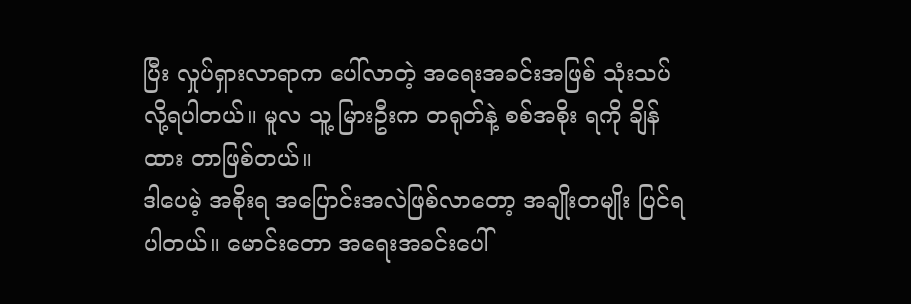ပြီး လှုပ်ရှားလာရာက ပေါ်လာတဲ့ အရေးအခင်းအဖြစ် သုံးသပ်လို့ရပါတယ်။ မူလ သူ့ မြားဦးက တရုတ်နဲ့ စစ်အစိုး ရကို ချိန်ထား တာဖြစ်တယ်။
ဒါပေမဲ့ အစိုးရ အပြောင်းအလဲဖြစ်လာတော့ အချိုးတမျိုး ပြင်ရပါတယ်။ မောင်းတော အရေးအခင်းပေါ်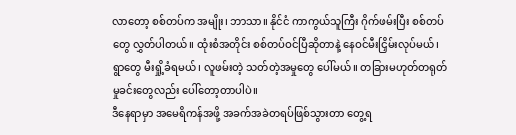လာတော့ စစ်တပ်က အမျိုး၊ ဘာသာ။ နိုင်ငံ ကာကွယ်သူကြီး ဂိုက်ဖမ်းပြီး စစ်တပ်တွေ လွှတ်ပါတယ်။ ထုံးစံအတိုင်း စစ်တပ်ဝင်ပြီဆိုတာနဲ့ နေဝင်မီးငြှိမ်းလုပ်မယ်၊ ရွာတွေ မီးရှို့ခံရမယ်၊ လူဖမ်းတဲ့ သတ်တဲ့အမှုတွေ ပေါ်မယ်။ တခြားမဟုတ်တရုတ် မှုခင်းတွေလည်း ပေါ်တော့တာပါပဲ။
ဒီနေရာမှာ အမေရိကန်အဖို့ အခက်အခဲတရပ်ဖြစ်သွားတာ တွေ့ရ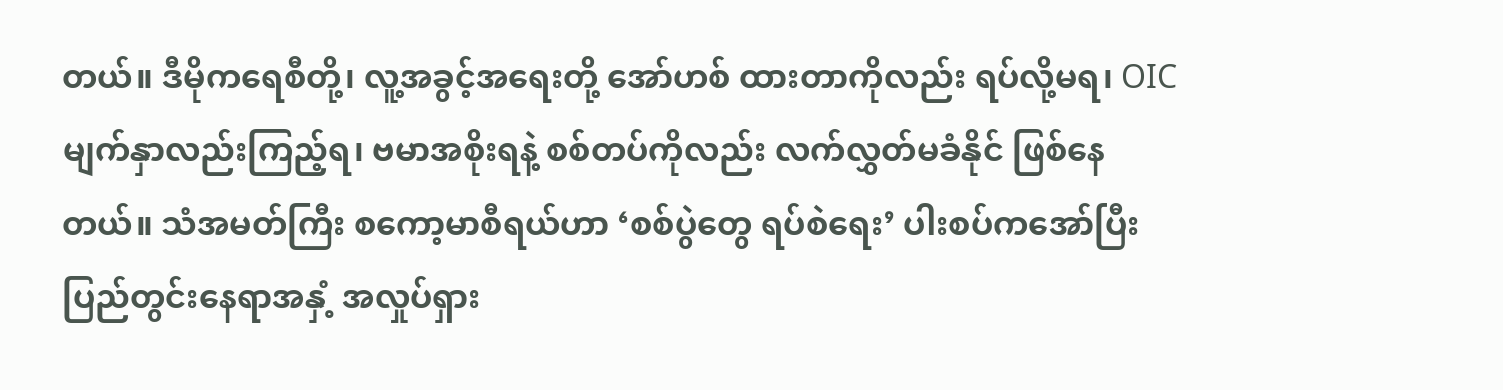တယ်။ ဒီမိုကရေစီတို့၊ လူ့အခွင့်အရေးတို့ အော်ဟစ် ထားတာကိုလည်း ရပ်လို့မရ၊ OIC မျက်နှာလည်းကြည့်ရ၊ ဗမာအစိုးရနဲ့ စစ်တပ်ကိုလည်း လက်လွှတ်မခံနိုင် ဖြစ်နေတယ်။ သံအမတ်ကြီး စကော့မာစီရယ်ဟာ ‘စစ်ပွဲတွေ ရပ်စဲရေး’ ပါးစပ်ကအော်ပြီး ပြည်တွင်းနေရာအနှံ့ အလှုပ်ရှား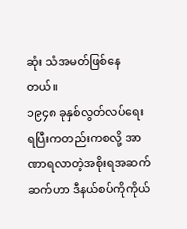ဆုံး သံအမတ်ဖြစ်နေတယ်။
၁၉၄၈ ခုနှစ်လွတ်လပ်ရေးရပြီးကတည်းကစလို့ အာဏာရလာတဲ့အစိုးရအဆက်ဆက်ဟာ ဒီနယ်စပ်ကိုကိုယ်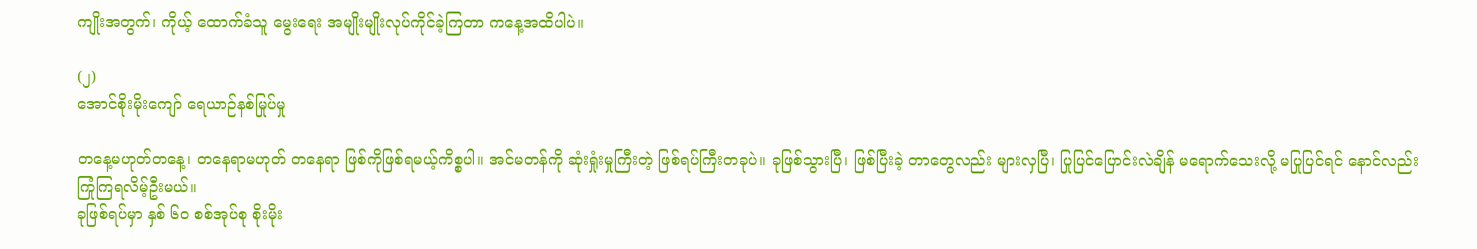ကျိုးအတွက်၊ ကိုယ့် ထောက်ခံသူ မွေးရေး အမျိုးမျိုးလုပ်ကိုင်ခဲ့ကြတာ ကနေ့အထိပါပဲ။

(၂)
အောင်စိုးမိုးကျော် ရေယာဉ်နစ်မြုပ်မှု

တနေ့မဟုတ်တနေ့၊ တနေရာမဟုတ် တနေရာ ဖြစ်ကိုဖြစ်ရမယ့်ကိစ္စပါ။ အင်မတန်ကို ဆုံးရှုံးမှုကြီးတဲ့ ဖြစ်ရပ်ကြီးတခုပဲ။ ခုဖြစ်သွားပြီ၊ ဖြစ်ပြီးခဲ့ တာတွေလည်း များလှပြီ၊ ပြုပြင်ပြောင်းလဲချိန် မရောက်သေးလို့ မပြုပြင်ရင် နောင်လည်း ကြုံကြရလိမ့်ဦးမယ်။
ခုဖြစ်ရပ်မှာ နှစ် ၆၀ စစ်အုပ်စု စိုးမိုး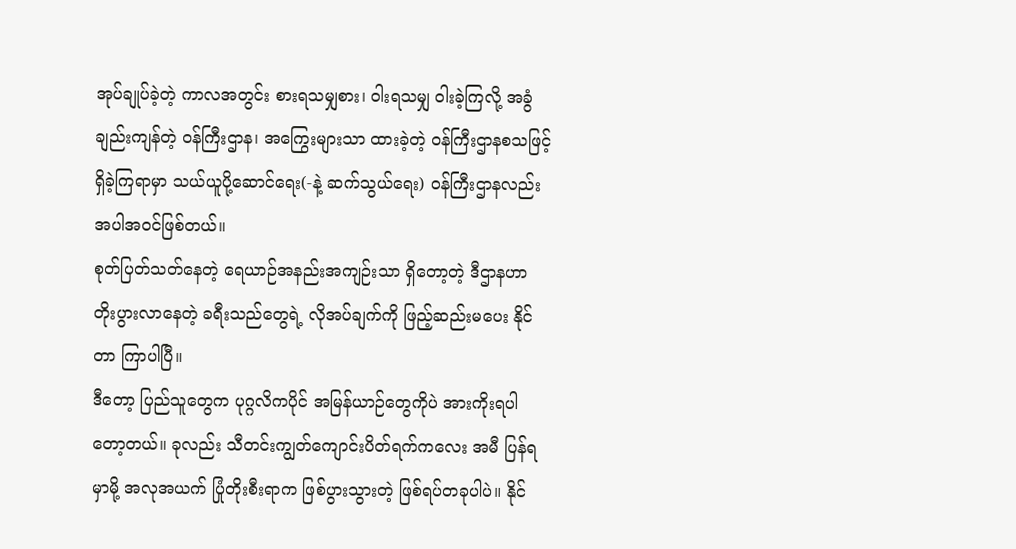အုပ်ချုပ်ခဲ့တဲ့ ကာလအတွင်း စားရသမျှစား၊ ဝါးရသမျှ ဝါးခဲ့ကြလို့ အခွံချည်းကျန်တဲ့ ဝန်ကြီးဌာန၊ အကြွေးများသာ ထားခဲ့တဲ့ ဝန်ကြီးဌာနစသဖြင့် ရှိခဲ့ကြရာမှာ သယ်ယူပို့ဆောင်ရေး(-နဲ့ ဆက်သွယ်ရေး) ဝန်ကြီးဌာနလည်း အပါအဝင်ဖြစ်တယ်။
စုတ်ပြတ်သတ်နေတဲ့ ရေယာဉ်အနည်းအကျဉ်းသာ ရှိတော့တဲ့ ဒီဌာနဟာ တိုးပွားလာနေတဲ့ ခရီးသည်တွေရဲ့ လိုအပ်ချက်ကို ဖြည့်ဆည်းမပေး နိုင်တာ ကြာပါပြီ။
ဒီတော့ ပြည်သူတွေက ပုဂ္ဂလိကပိုင် အမြန်ယာဉ်တွေကိုပဲ အားကိုးရပါတော့တယ်။ ခုလည်း သီတင်းကျွတ်ကျောင်းပိတ်ရက်ကလေး အမီ ပြန်ရမှာမို့ အလုအယက် ပြုံတိုးစီးရာက ဖြစ်ပွားသွားတဲ့ ဖြစ်ရပ်တခုပါပဲ။ နိုင်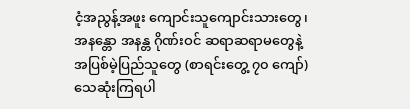ငံ့အညွန့်အဖူး ကျောင်းသူကျောင်းသားတွေ၊ အနန္တော အနန္တ ဂိုဏ်းဝင် ဆရာဆရာမတွေနဲ့ အပြစ်မဲ့ပြည်သူတွေ (စာရင်းတွေ့ ၇၀ ကျော်) သေဆုံးကြရပါ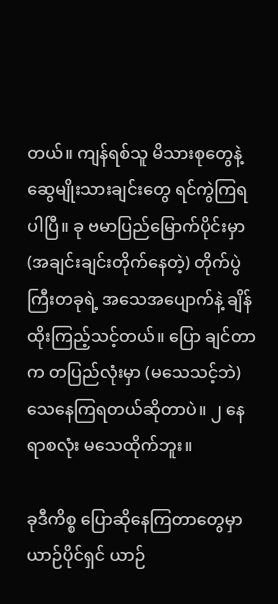တယ်။ ကျန်ရစ်သူ မိသားစုတွေနဲ့ ဆွေမျိုးသားချင်းတွေ ရင်ကွဲကြရပါပြီ။ ခု ဗမာပြည်မြောက်ပိုင်းမှာ (အချင်းချင်းတိုက်နေတဲ့) တိုက်ပွဲကြီးတခုရဲ့ အသေအပျောက်နဲ့ ချိန်ထိုးကြည့်သင့်တယ်။ ပြော ချင်တာက တပြည်လုံးမှာ (မသေသင့်ဘဲ) သေနေကြရတယ်ဆိုတာပဲ။ ၂ နေရာစလုံး မသေထိုက်ဘူး။

ခုဒီကိစ္စ ပြောဆိုနေကြတာတွေမှာ ယာဉ်ပိုင်ရှင် ယာဉ်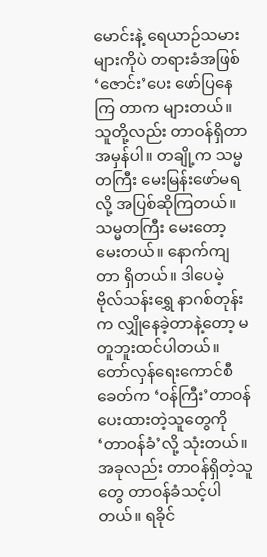မောင်းနဲ့ ရေယာဉ်သမားများကိုပဲ တရားခံအဖြစ် ‘ဇောင်း’ပေး ဖော်ပြနေကြ တာက များတယ်။ သူတို့လည်း တာဝန်ရှိတာ အမှန်ပါ။ တချို့က သမ္မတကြီး မေးမြန်းဖော်မရလို့ အပြစ်ဆိုကြတယ်။သမ္မတကြီး မေးတော့ မေးတယ်။ နောက်ကျတာ ရှိတယ်။ ဒါပေမဲ့ ဗိုလ်သန်းရွှေ နာဂစ်တုန်းက လျှိုနေခဲ့တာနဲ့တော့ မတူဘူးထင်ပါတယ်။
တော်လှန်ရေးကောင်စီခေတ်က ‘ဝန်ကြီး’တာဝန်ပေးထားတဲ့သူတွေကို ‘တာဝန်ခံ’လို့ သုံးတယ်။ အခုလည်း တာဝန်ရှိတဲ့သူတွေ တာဝန်ခံသင့်ပါတယ်။ ရခိုင်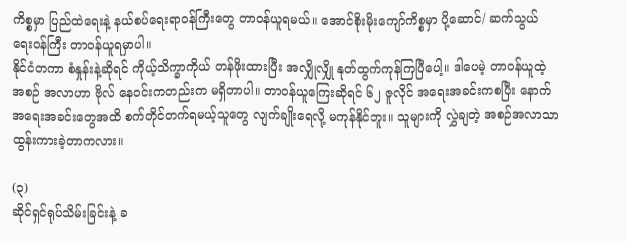ကိစ္စမှာ ပြည်ထဲရေးနဲ့ နယ်စပ်ရေးရာဝန်ကြီးတွေ တာဝန်ယူရမယ်။ အောင်စိုးမိုးကျော်ကိစ္စမှာ ပို့ဆောင်/ ဆက်သွယ် ရေးဝန်ကြီး တာဝန်ယူရမှာပါ။
နိုင်ငံတကာ စံနှုန်းနဲ့ဆိုရင် ကိုယ့်သိက္ခာကိုယ် တန်ဖိုးထားပြီး အလျှိုလျှို နုတ်ထွက်ကုန်ကြပြီပေါ့။ ဒါပေမဲ့ တာဝန်ယူထဲ့ အစဉ် အလာဟာ ဗိုလ် နေဝင်းကတည်းက မရှိတာပါ။ တာဝန်ယူကြေးဆိုရင် ၆၂ ဇူလိုင် အရေးအခင်းကစပြီး နောက်အရေးအခင်းတွေအထိ စက်တိုင်တက်ရမယ့်သူတွေ လျက်ချိုးရေလို့ မကုန်နိုင်ဘူး။ သူများကို လွှဲချတဲ့ အစဉ်အလာသာ ထွန်းကားခဲ့တာကလား။

(၃)
ဆိုင်ရှင်ရုပ်သိမ်းခြင်းနဲ့ ခ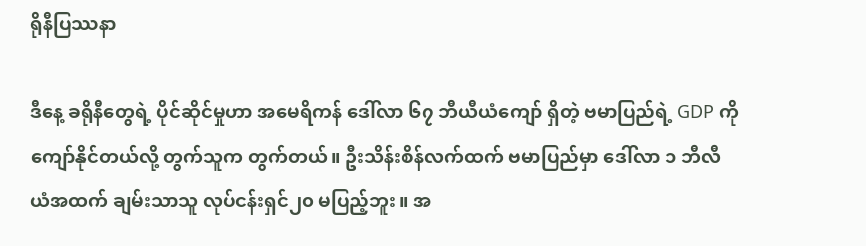ရိုနီပြဿနာ

ဒီနေ့ ခရိုနီတွေရဲ့ ပိုင်ဆိုင်မှုဟာ အမေရိကန် ဒေါ်လာ ၆၇ ဘီယီယံကျော် ရှိတဲ့ ဗမာပြည်ရဲ့ GDP ကို ကျော်နိုင်တယ်လို့ တွက်သူက တွက်တယ်။ ဦးသိန်းစိန်လက်ထက် ဗမာပြည်မှာ ဒေါ်လာ ၁ ဘီလီယံအထက် ချမ်းသာသူ လုပ်ငန်းရှင်၂၀ မပြည့်ဘူး။ အ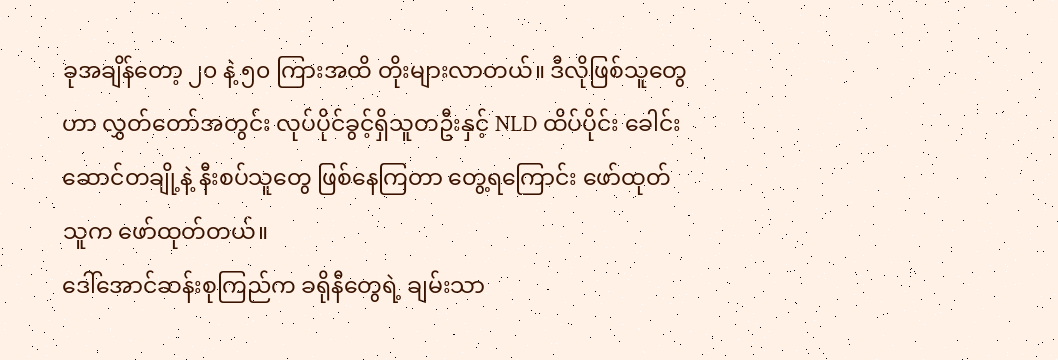ခုအချိန်တော့ ၂၀ နဲ့ ၅၀ ကြားအထိ တိုးများလာတယ်။ ဒီလိုဖြစ်သူတွေဟာ လွှတ်တော်အတွင်း လုပ်ပိုင်ခွင့်ရှိသူတဦးနှင့် NLD ထိပ်ပိုင်း ခေါင်းဆောင်တချို့နဲ့ နီးစပ်သူတွေ ဖြစ်နေကြတာ တွေ့ရကြောင်း ဖော်ထုတ်သူက ဖော်ထုတ်တယ်။
ဒေါ်အောင်ဆန်းစုကြည်က ခရိုနီတွေရဲ့ ချမ်းသာ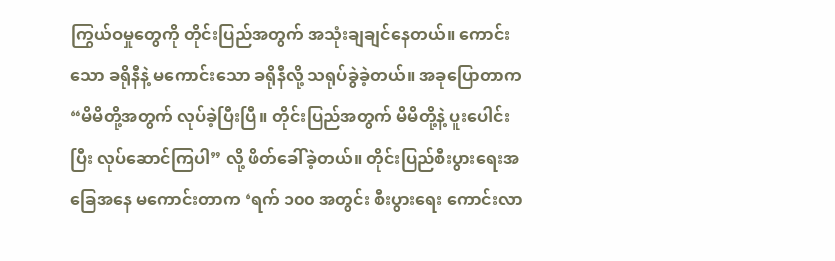ကြွယ်ဝမှုတွေကို တိုင်းပြည်အတွက် အသုံးချချင်နေတယ်။ ကောင်းသော ခရိုနီနဲ့ မကောင်းသော ခရိုနီလို့ သရုပ်ခွဲခဲ့တယ်။ အခုပြောတာက “မိမိတို့အတွက် လုပ်ခဲ့ပြီးပြီ။ တိုင်းပြည်အတွက် မိမိတို့နဲ့ ပူးပေါင်းပြီး လုပ်ဆောင်ကြပါ” လို့ ဖိတ်ခေါ်ခဲ့တယ်။ တိုင်းပြည်စီးပွားရေးအခြေအနေ မကောင်းတာက ‘ရက် ၁၀၀ အတွင်း စီးပွားရေး ကောင်းလာ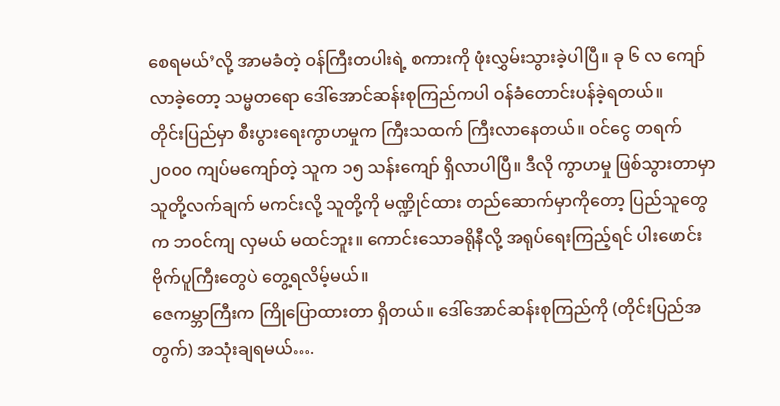စေရမယ်’လို့ အာမခံတဲ့ ဝန်ကြီးတပါးရဲ့ စကားကို ဖုံးလွှမ်းသွားခဲ့ပါပြီ။ ခု ၆ လ ကျော်လာခဲ့တော့ သမ္မတရော ဒေါ်အောင်ဆန်းစုကြည်ကပါ ဝန်ခံတောင်းပန်ခဲ့ရတယ်။
တိုင်းပြည်မှာ စီးပွားရေးကွာဟမှုက ကြီးသထက် ကြီးလာနေတယ်။ ဝင်ငွေ တရက် ၂၀၀၀ ကျပ်မကျော်တဲ့ သူက ၁၅ သန်းကျော် ရှိလာပါပြီ။ ဒီလို ကွာဟမှု ဖြစ်သွားတာမှာ သူတို့လက်ချက် မကင်းလို့ သူတို့ကို မဏ္ဍိုင်ထား တည်ဆောက်မှာကိုတော့ ပြည်သူတွေက ဘဝင်ကျ လှမယ် မထင်ဘူး။ ကောင်းသောခရိုနီလို့ အရုပ်ရေးကြည့်ရင် ပါးဖောင်း ဗိုက်ပူကြီးတွေပဲ တွေ့ရလိမ့်မယ်။
ဇေကမ္ဘာကြီးက ကြိုပြောထားတာ ရှိတယ်။ ဒေါ်အောင်ဆန်းစုကြည်ကို (တိုင်းပြည်အတွက်) အသုံးချရမယ်….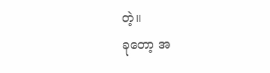တဲ့။
ခုတော့ အ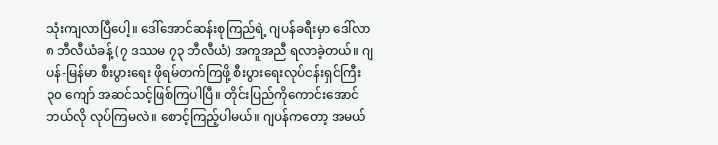သုံးကျလာပြီပေါ့။ ဒေါ်အောင်ဆန်းစုကြည်ရဲ့ ဂျပန်ခရီးမှာ ဒေါ်လာ ၈ ဘီလီယံခန့် (၇ ဒဿမ ၇၃ ဘီလီယံ) အကူအညီ ရလာခဲ့တယ်။ ဂျပန်-မြန်မာ စီးပွားရေး ဖိုရမ်တက်ကြဖို့ စီးပွားရေးလုပ်ငန်းရှင်ကြီး ၃၀ ကျော် အဆင်သင့်ဖြစ်ကြပါပြီ။ တိုင်းပြည်ကိုကောင်းအောင် ဘယ်လို လုပ်ကြမလဲ။ စောင့်ကြည့်ပါမယ်။ ဂျပန်ကတော့ အမယ်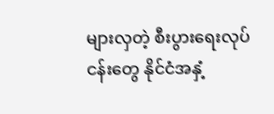များလှတဲ့ စီးပွားရေးလုပ်ငန်းတွေ နိုင်ငံအနှံ့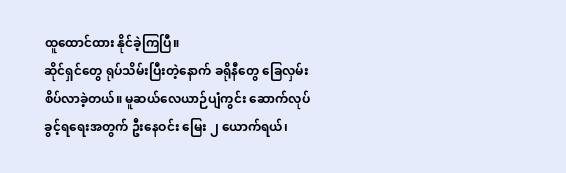ထူထောင်ထား နိုင်ခဲ့ကြပြီ။
ဆိုင်ရှင်တွေ ရုပ်သိမ်းပြီးတဲ့နောက် ခရိုနီတွေ ခြေလှမ်းစိပ်လာခဲ့တယ်။ မူဆယ်လေယာဉ်ပျံကွင်း ဆောက်လုပ်ခွင့်ရရေးအတွက် ဦးနေဝင်း မြေး ၂ ယောက်ရယ်၊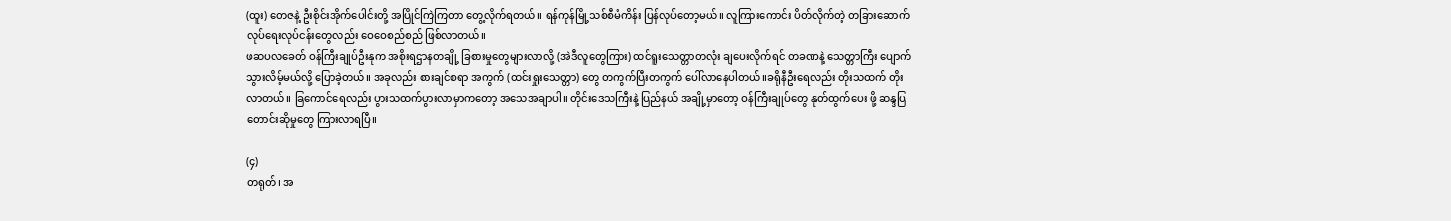(ထူး) တေဇနဲ့ ဦးစိုင်းအိုက်ပေါင်းတို့ အပြိုင်ကြဲကြတာ တွေ့လိုက်ရတယ်။ ရန်ကုန်မြို့သစ်စီမံကိန်း ပြန်လုပ်တော့မယ်။ လူကြားကောင်း ပိတ်လိုက်တဲ့ တခြားဆောက်လုပ်ရေးလုပ်ငန်းတွေလည်း ဝေဝေစည်စည် ဖြစ်လာတယ်။
ဖဆပလခေတ် ဝန်ကြီးချုပ်ဦးနုက အစိုးရဌာနတချို့ ခြစားမှုတွေများလာလို့ (အဲဒီလူတွေကြား) ထင်ရူးသေတ္တာတလုံး ချပေးလိုက်ရင် တခဏနဲ့ သေတ္တာကြီး ပျောက်သွားလိမ့်မယ်လို့ ပြောခဲ့တယ်။ အခုလည်း စားချင်စရာ အကွက် (ထင်းရှုးသေတ္တာ) တွေ တကွက်ပြီးတကွက် ပေါ်လာနေပါတယ်။ခရိုနီဦးရေလည်း တိုးသထက် တိုးလာတယ်။ ခြကောင်ရေလည်း ပွားသထက်ပွားလာမှာကတော့ အသေအချာပါ။ တိုင်းဒေသကြီးနဲ့ ပြည်နယ် အချို့မှာတော့ ဝန်ကြီးချုပ်တွေ နုတ်ထွက်ပေး ဖို့ ဆန္ဒပြ တောင်းဆိုမှုတွေ ကြားလာရပြီ။

(၄)
တရုတ်၊ အ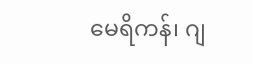မေရိကန်၊ ဂျ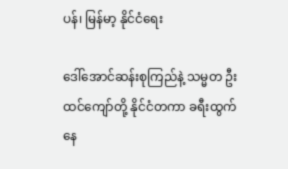ပန်၊ မြန်မာ့ နိုင်ငံရေး

ဒေါ်အောင်ဆန်းစုကြည်နဲ့ သမ္မတ ဦးထင်ကျော်တို့ နိုင်ငံတကာ ခရီးထွက်နေ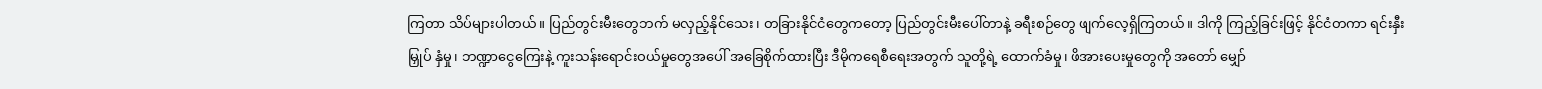ကြတာ သိပ်များပါတယ်။ ပြည်တွင်းမီးတွေဘက် မလှည့်နိုင်သေး၊ တခြားနိုင်ငံတွေကတော့ ပြည်တွင်းမီးပေါ်တာနဲ့ ခရီးစဉ်တွေ ဖျက်လေ့ရှိကြတယ်။ ဒါကို ကြည့်ခြင်းဖြင့် နိုင်ငံတကာ ရင်းနှီးမြှုပ် နှံမှု၊ ဘဏ္ဍာငွေကြေးနဲ့ ကူးသန်းရောင်းဝယ်မှုတွေအပေါ် အခြေစိုက်ထားပြီး ဒီမိုကရေစီရေးအတွက် သူတို့ရဲ့ ထောက်ခံမှု၊ ဖိအားပေးမှုတွေကို အတော် မျှော်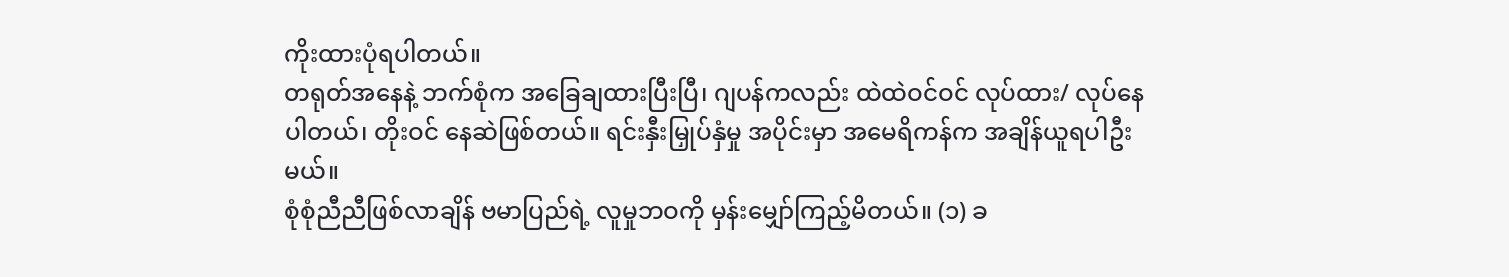ကိုးထားပုံရပါတယ်။
တရုတ်အနေနဲ့ ဘက်စုံက အခြေချထားပြီးပြီ၊ ဂျပန်ကလည်း ထဲထဲဝင်ဝင် လုပ်ထား/ လုပ်နေပါတယ်၊ တိုးဝင် နေဆဲဖြစ်တယ်။ ရင်းနှီးမြှုပ်နှံမှု အပိုင်းမှာ အမေရိကန်က အချိန်ယူရပါဦးမယ်။
စုံစုံညီညီဖြစ်လာချိန် ဗမာပြည်ရဲ့ လူမှုဘဝကို မှန်းမျှော်ကြည့်မိတယ်။ (၁) ခ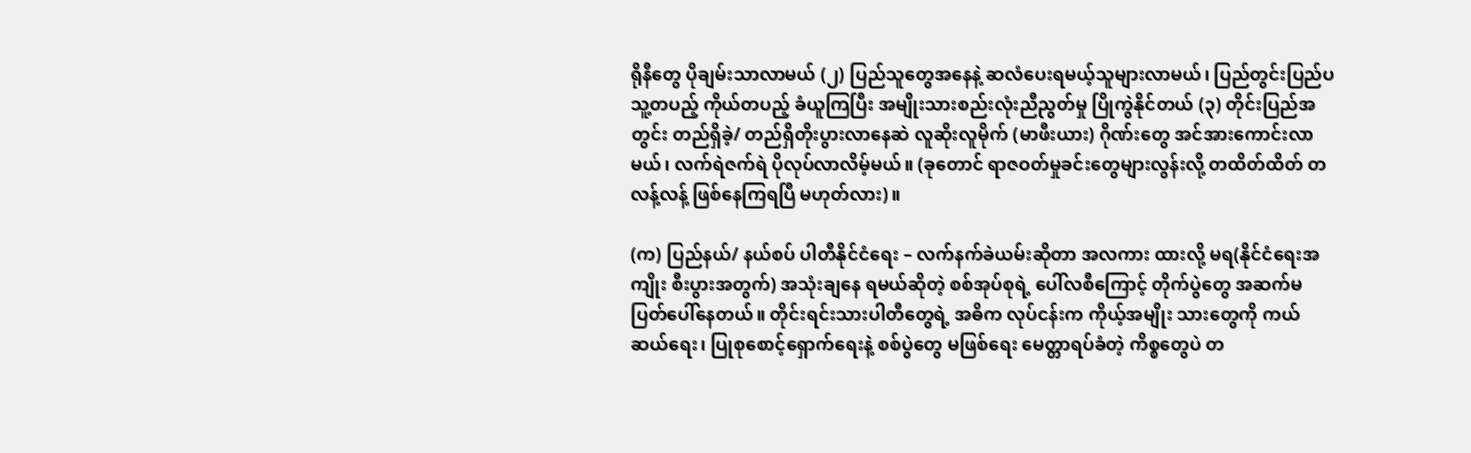ရိုနီတွေ ပိုချမ်းသာလာမယ် (၂) ပြည်သူတွေအနေနဲ့ ဆလံပေးရမယ့်သူများလာမယ်၊ ပြည်တွင်းပြည်ပ သူ့တပည့် ကိုယ်တပည့် ခံယူကြပြီး အမျိုးသားစည်းလုံးညီညွတ်မှု ပြိုကွဲနိုင်တယ် (၃) တိုင်းပြည်အတွင်း တည်ရှိခဲ့/ တည်ရှိတိုးပွားလာနေဆဲ လူဆိုးလူမိုက် (မာဖီးယား) ဂိုဏ်းတွေ အင်အားကောင်းလာမယ်၊ လက်ရဲဇက်ရဲ ပိုလုပ်လာလိမ့်မယ်။ (ခုတောင် ရာဇဝတ်မှုခင်းတွေများလွန်းလို့ တထိတ်ထိတ် တလန့်လန့် ဖြစ်နေကြရပြီ မဟုတ်လား)။

(က) ပြည်နယ်/ နယ်စပ် ပါတီနိုင်ငံရေး – လက်နက်ခဲယမ်းဆိုတာ အလကား ထားလို့ မရ(နိုင်ငံရေးအကျိုး စီးပွားအတွက်) အသုံးချနေ ရမယ်ဆိုတဲ့ စစ်အုပ်စုရဲ့ ပေါ်လစီကြောင့် တိုက်ပွဲတွေ အဆက်မပြတ်ပေါ်နေတယ်။ တိုင်းရင်းသားပါတီတွေရဲ့ အဓိက လုပ်ငန်းက ကိုယ့်အမျိုး သားတွေကို ကယ်ဆယ်ရေး၊ ပြုစုစောင့်ရှောက်ရေးနဲ့ စစ်ပွဲတွေ မဖြစ်ရေး မေတ္တာရပ်ခံတဲ့ ကိစ္စတွေပဲ တ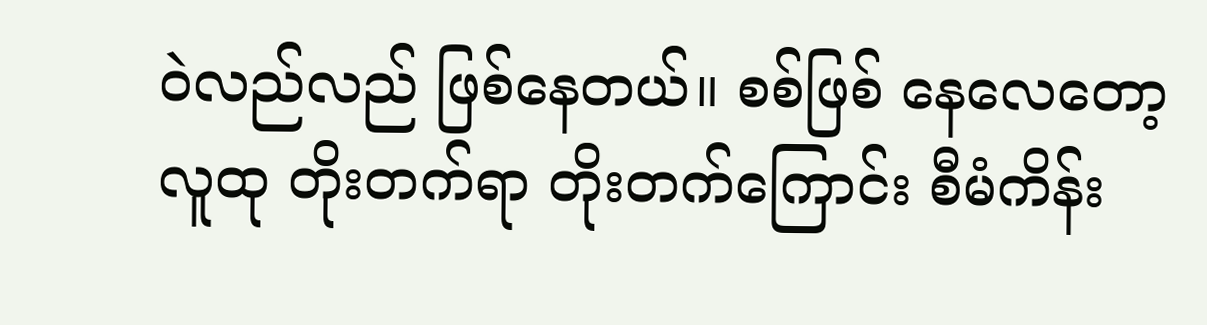ဝဲလည်လည် ဖြစ်နေတယ်။ စစ်ဖြစ် နေလေတော့ လူထု တိုးတက်ရာ တိုးတက်ကြောင်း စီမံကိန်း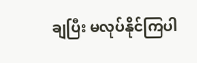ချပြီး မလုပ်နိုင်ကြပါ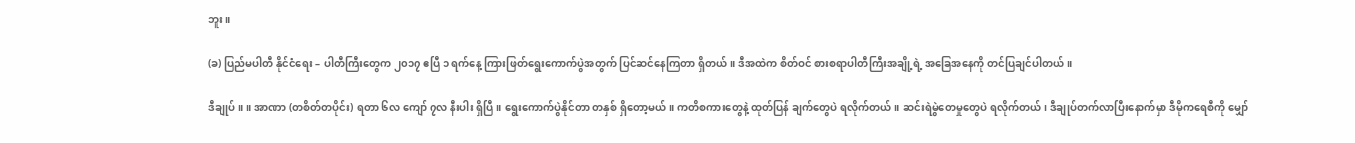ဘူး။

(ခ) ပြည်မပါတီ နိုင်ငံရေး – ပါတီကြီးတွေက ၂၀၁၇ ဧပြီ ၁ ရက်နေ့ ကြားဖြတ်ရွေးကောက်ပွဲအတွက် ပြင်ဆင်နေကြတာ ရှိတယ်။ ဒီအထဲက စိတ်ဝင် စားစရာပါတီကြီးအချို့ရဲ့ အခြေအနေကို တင်ပြချင်ပါတယ်။

ဒီချုပ်။ ။ အာဏာ (တစိတ်တပိုင်း) ရတာ ၆လ ကျော် ၇လ နီးပါး ရှိပြီ။ ရွေးကောက်ပွဲနိုင်တာ တနှစ် ရှိတော့မယ်။ ကတိစကားတွေနဲ့ ထုတ်ပြန် ချက်တွေပဲ ရလိုက်တယ်။ ဆင်းရဲမွဲတေမှုတွေပဲ ရလိုက်တယ်၊ ဒီချုပ်တက်လာပြီးနောက်မှာ ဒီမိုကရေစီကို မျှော်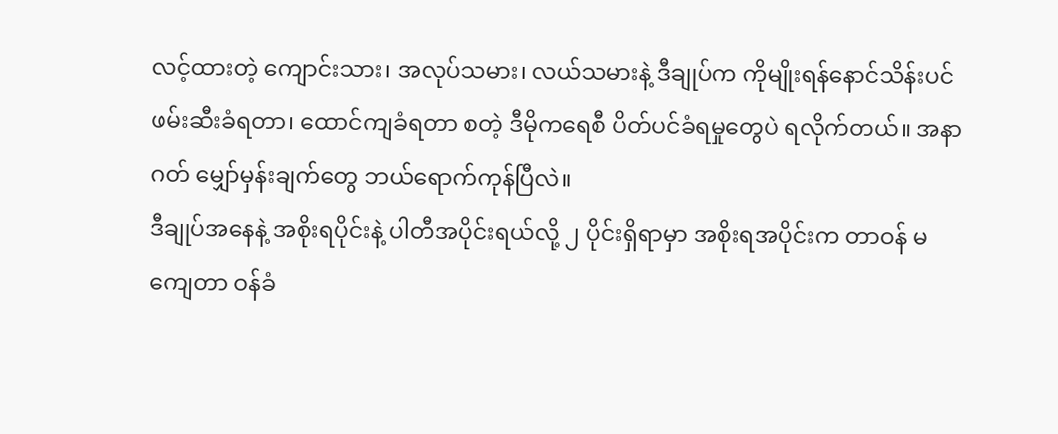လင့်ထားတဲ့ ကျောင်းသား၊ အလုပ်သမား၊ လယ်သမားနဲ့ ဒီချုပ်က ကိုမျိုးရန်နောင်သိန်းပင် ဖမ်းဆီးခံရတာ၊ ထောင်ကျခံရတာ စတဲ့ ဒီမိုကရေစီ ပိတ်ပင်ခံရမှုတွေပဲ ရလိုက်တယ်။ အနာဂတ် မျှော်မှန်းချက်တွေ ဘယ်ရောက်ကုန်ပြီလဲ။
ဒီချုပ်အနေနဲ့ အစိုးရပိုင်းနဲ့ ပါတီအပိုင်းရယ်လို့ ၂ ပိုင်းရှိရာမှာ အစိုးရအပိုင်းက တာဝန် မကျေတာ ဝန်ခံ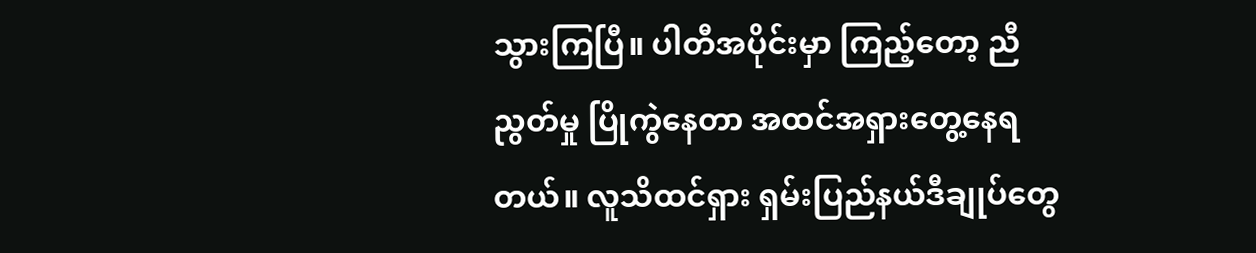သွားကြပြီ။ ပါတီအပိုင်းမှာ ကြည့်တော့ ညီညွတ်မှု ပြိုကွဲနေတာ အထင်အရှားတွေ့နေရတယ်။ လူသိထင်ရှား ရှမ်းပြည်နယ်ဒီချုပ်တွေ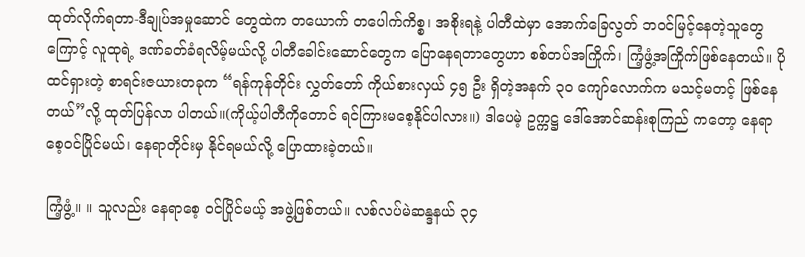ထုတ်လိုက်ရတာ-ဒီချုပ်အမှုဆောင် တွေထဲက တယောက် တပေါက်ကိစ္စ၊ အစိုးရနဲ့ ပါတီထဲမှာ အောက်ခြေလွတ် ဘဝင်မြင့်နေတဲ့သူတွေကြောင့် လူထုရဲ့ ဒဏ်ခတ်ခံရလိမ့်မယ်လို့ ပါတီခေါင်းဆောင်တွေက ပြောနေရတာတွေဟာ စစ်တပ်အကြိုက်၊ ကြံ့ဖွံ့အကြိုက်ဖြစ်နေတယ်။ ပိုထင်ရှားတဲ့ စာရင်းဇယားတခုက “ရန်ကုန်တိုင်း လွှတ်တော် ကိုယ်စားလှယ် ၄၅ ဦး ရှိတဲ့အနက် ၃၀ ကျော်လောက်က မသင့်မတင့် ဖြစ်နေတယ်”လို့ ထုတ်ပြန်လာ ပါတယ်။(ကိုယ့်ပါတီကိုတောင် ရင်ကြားမစေ့နိုင်ပါလား။) ဒါပေမဲ့ ဥက္ကဋ္ဌ ဒေါ်အောင်ဆန်းစုကြည် ကတော့ နေရာစေ့ဝင်ပြိုင်မယ်၊ နေရာတိုင်းမှ နိုင်ရမယ်လို့ ပြောထားခဲ့တယ်။

ကြံ့ဖွံ့။ ။ သူလည်း နေရာစေ့ ဝင်ပြိုင်မယ့် အဖွဲ့ဖြစ်တယ်။ လစ်လပ်မဲဆန္ဒနယ် ၃၄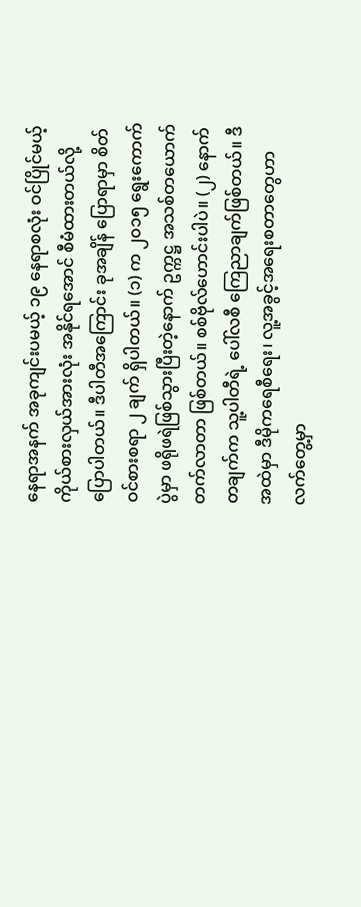နေရာအနက် အခုကျင်းပမယ့် ၁၉ နေရာစလုံး ဝင်ပြိုင်မယ့် ကိုယ်စားလှယ်အားလုံး အနိုင်ရအောင် စီမံထားတယ်လို့ ပြောပါတယ်။ ဒီပါတီအကြောင်း ခုအချိန် ပြောရာမှာ စိတ်ဝင်စားစရာ ၂ ချက် ရှိပါတယ်။ (၁) က ၂၀၁၅ ရွေးကောက်ပွဲမှာ ဖရိုဖရဲဖြစ်သွားပြီးတဲ့နောက် ဥက္ကဋ္ဌ အသစ်တယောက် တက်လာတာ ဖြစ်တယ်။ စစ်ဗိုလ်ဟောင်းပါပဲ။ (၂) နောက်တချက်က သူ့ပါတီရဲ့ ပေါ်လစီ ကြေညာချက်ဖြစ်တယ်။ ဒီအထဲမှာ ဒီမိုကရေစီရေး၊ လူ့အခွင့်အရေးစတာတွေဟာ လက်တွေ့မှာ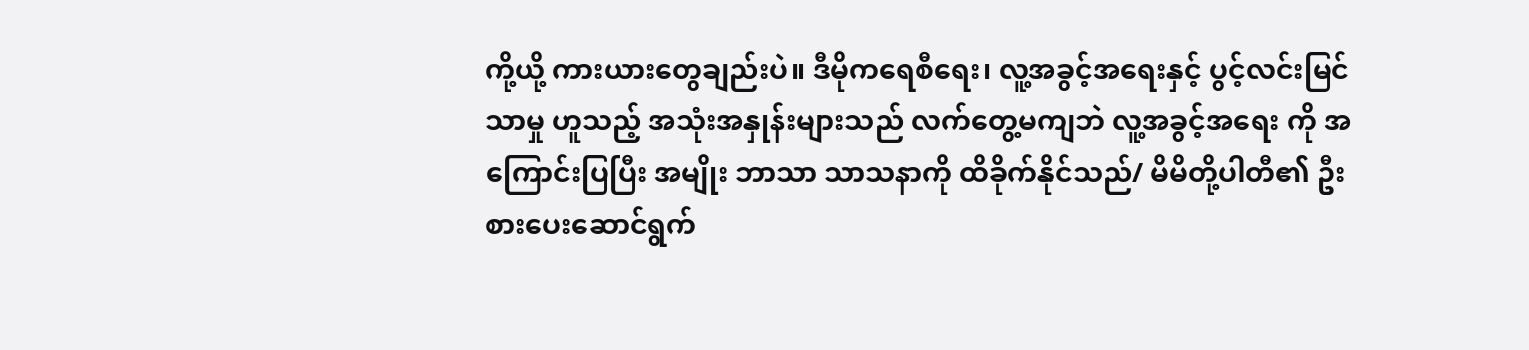ကို့ယို့ ကားယားတွေချည်းပဲ။ ဒီမိုကရေစီရေး၊ လူ့အခွင့်အရေးနှင့် ပွင့်လင်းမြင်သာမှု ဟူသည့် အသုံးအနှုန်းများသည် လက်တွေ့မကျဘဲ လူ့အခွင့်အရေး ကို အကြောင်းပြပြီး အမျိုး ဘာသာ သာသနာကို ထိခိုက်နိုင်သည်/ မိမိတို့ပါတီ၏ ဦးစားပေးဆောင်ရွက်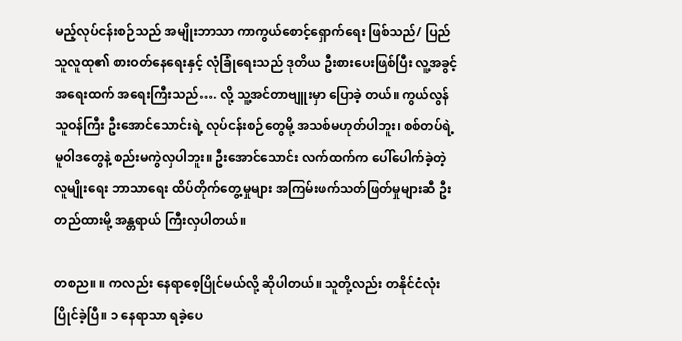မည့်လုပ်ငန်းစဉ်သည် အမျိုးဘာသာ ကာကွယ်စောင့်ရှောက်ရေး ဖြစ်သည်/ ပြည်သူလူထု၏ စားဝတ်နေရေးနှင့် လုံခြုံရေးသည် ဒုတိယ ဦးစားပေးဖြစ်ပြီး လူ့အခွင့်အရေးထက် အရေးကြီးသည်…. လို့ သူ့အင်တာဗျူးမှာ ပြောခဲ့ တယ်။ ကွယ်လွန်သူဝန်ကြီး ဦးအောင်သောင်းရဲ့ လုပ်ငန်းစဉ်တွေမို့ အသစ်မဟုတ်ပါဘူး၊ စစ်တပ်ရဲ့ မူဝါဒတွေနဲ့ စည်းမကွဲလှပါဘူး။ ဦးအောင်သောင်း လက်ထက်က ပေါ်ပေါက်ခဲ့တဲ့ လူမျိုးရေး ဘာသာရေး ထိပ်တိုက်တွေ့မှုများ အကြမ်းဖက်သတ်ဖြတ်မှုများဆီ ဦးတည်ထားမို့ အန္တရာယ် ကြီးလှပါတယ်။

တစည။ ။ ကလည်း နေရာစေ့ပြိုင်မယ်လို့ ဆိုပါတယ်။ သူတို့လည်း တနိုင်ငံလုံး ပြိုင်ခဲ့ပြီ။ ၁ နေရာသာ ရခဲ့ပေ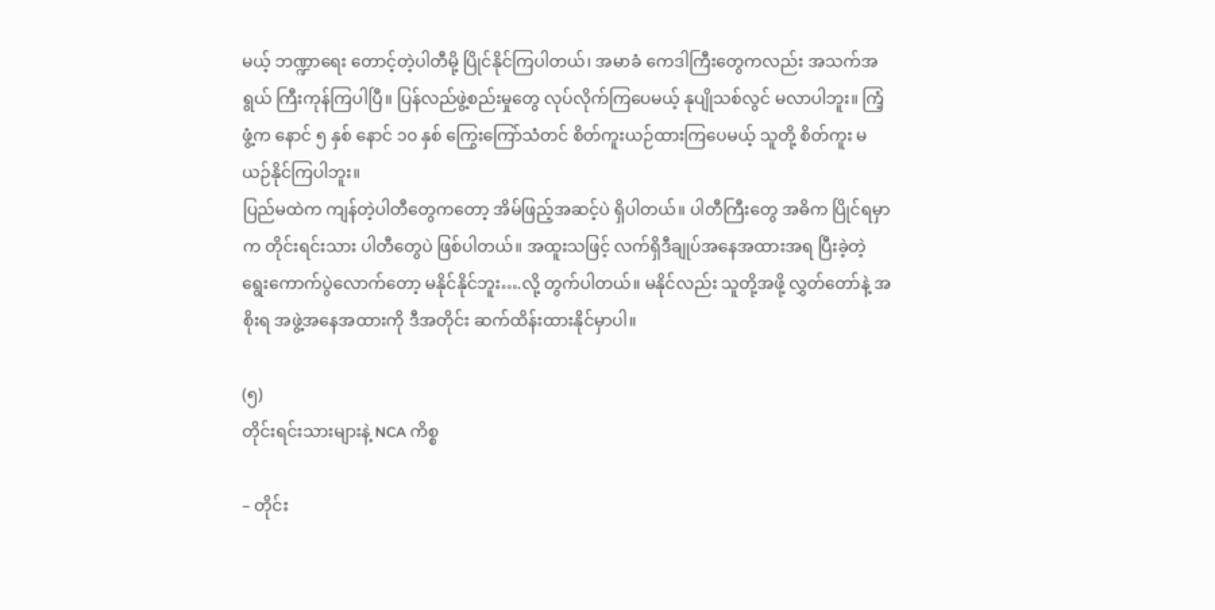မယ့် ဘဏ္ဍာရေး တောင့်တဲ့ပါတီမို့ ပြိုင်နိုင်ကြပါတယ်၊ အမာခံ ကေဒါကြီးတွေကလည်း အသက်အရွယ် ကြီးကုန်ကြပါပြီ။ ပြန်လည်ဖွဲ့စည်းမှုတွေ လုပ်လိုက်ကြပေမယ့် နုပျိုသစ်လွင် မလာပါဘူး။ ကြံ့ဖွံ့က နောင် ၅ နှစ် နောင် ၁၀ နှစ် ကြွေးကြော်သံတင် စိတ်ကူးယဉ်ထားကြပေမယ့် သူတို့ စိတ်ကူး မယဉ်နိုင်ကြပါဘူး။
ပြည်မထဲက ကျန်တဲ့ပါတီတွေကတော့ အိမ်ဖြည့်အဆင့်ပဲ ရှိပါတယ်။ ပါတီကြီးတွေ အဓိက ပြိုင်ရမှာက တိုင်းရင်းသား ပါတီတွေပဲ ဖြစ်ပါတယ်။ အထူးသဖြင့် လက်ရှိဒီချုပ်အနေအထားအရ ပြီးခဲ့တဲ့ ရွေးကောက်ပွဲလောက်တော့ မနိုင်နိုင်ဘူး….လို့ တွက်ပါတယ်။ မနိုင်လည်း သူတို့အဖို့ လွှတ်တော်နဲ့ အစိုးရ အဖွဲ့အနေအထားကို ဒီအတိုင်း ဆက်ထိန်းထားနိုင်မှာပါ။

(၅)
တိုင်းရင်းသားများနဲ့ NCA ကိစ္စ

– တိုင်း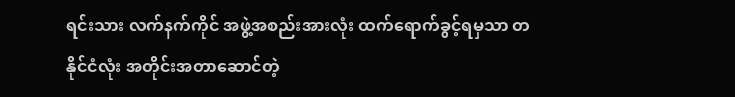ရင်းသား လက်နက်ကိုင် အဖွဲ့အစည်းအားလုံး ထက်ရောက်ခွင့်ရမှသာ တနိုင်ငံလုံး အတိုင်းအတာဆောင်တဲ့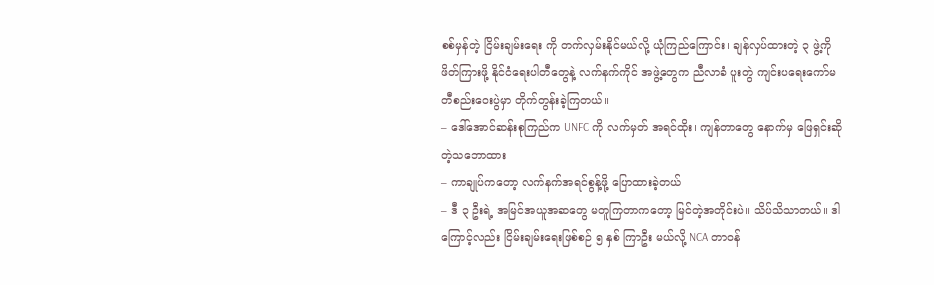စစ်မှန်တဲ့ ငြိမ်းချမ်းရေး ကို တက်လှမ်းနိုင်မယ်လို့ ယုံကြည်ကြောင်း၊ ချန်လှပ်ထားတဲ့ ၃ ဖွဲ့ကို ဖိတ်ကြားဖို့ နိုင်ငံရေးပါတီတွေနဲ့ လက်နက်ကိုင် အဖွဲ့တွေက ညီလာခံ ပူးတွဲ ကျင်းပရေးကော်မတီစည်းဝေးပွဲမှာ တိုက်တွန်းခဲ့ကြတယ်။
– ဒေါ်အောင်ဆန်းစုကြည်က UNFC ကို လက်မှတ် အရင်ထိုး၊ ကျန်တာတွေ နောက်မှ ဖြေရှင်းဆိုတဲ့သဘောထား
– ကာချုပ်ကတော့ လက်နက်အရင်စွန့်ဖို့ ပြောထားခဲ့တယ်
– ဒီ ၃ ဦးရဲ့ အမြင်အယူအဆတွေ မတူကြတာကတော့ မြင်တဲ့အတိုင်းပဲ။ သိပ်သိသာတယ်။ ဒါကြောင့်လည်း ငြိမ်းချမ်းရေးဖြစ်စဉ် ၅ နှစ် ကြာဦး မယ်လို့ NCA တာဝန်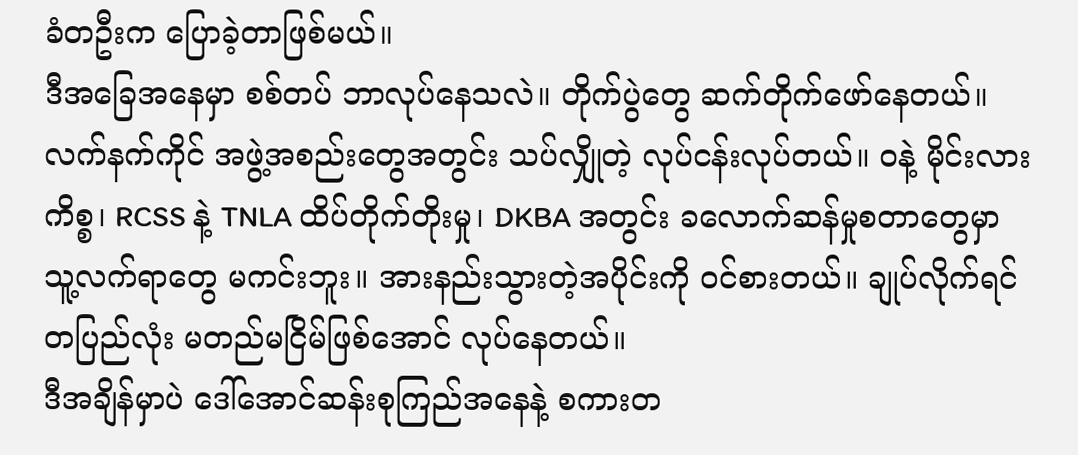ခံတဦးက ပြောခဲ့တာဖြစ်မယ်။
ဒီအခြေအနေမှာ စစ်တပ် ဘာလုပ်နေသလဲ။ တိုက်ပွဲတွေ ဆက်တိုက်ဖော်နေတယ်။ လက်နက်ကိုင် အဖွဲ့အစည်းတွေအတွင်း သပ်လျှိုတဲ့ လုပ်ငန်းလုပ်တယ်။ ဝနဲ့ မိုင်းလားကိစ္စ၊ RCSS နဲ့ TNLA ထိပ်တိုက်တိုးမှု၊ DKBA အတွင်း ခလောက်ဆန်မှုစတာတွေမှာ သူ့လက်ရာတွေ မကင်းဘူး။ အားနည်းသွားတဲ့အပိုင်းကို ဝင်စားတယ်။ ချုပ်လိုက်ရင် တပြည်လုံး မတည်မငြိမ်ဖြစ်အောင် လုပ်နေတယ်။
ဒီအချိန်မှာပဲ ဒေါ်အောင်ဆန်းစုကြည်အနေနဲ့ စကားတ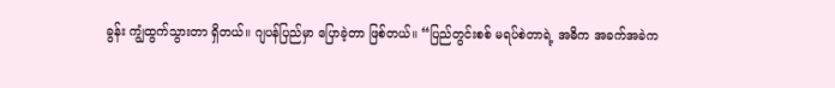ခွန်း ကျွံထွက်သွားတာ ရှိတယ်။ ဂျပန်ပြည်မှာ ပြောခဲ့တာ ဖြစ်တယ်။ “ပြည်တွင်းစစ် မရပ်စဲတာရဲ့ အဓိက အခက်အခဲက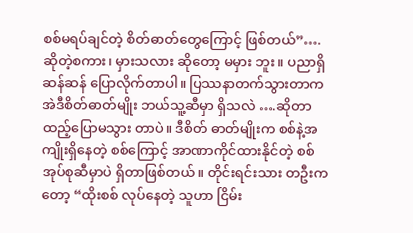စစ်မရပ်ချင်တဲ့ စိတ်ဓာတ်တွေကြောင့် ဖြစ်တယ်”….ဆိုတဲ့စကား၊ မှားသလား ဆိုတော့ မမှား ဘူး။ ပညာရှိ ဆန်ဆန် ပြောလိုက်တာပါ။ ပြဿနာတက်သွားတာက အဲဒီစိတ်ဓာတ်မျိုး ဘယ်သူ့ဆီမှာ ရှိသလဲ ….ဆိုတာ ထည့်ပြောမသွား တာပဲ။ ဒီစိတ် ဓာတ်မျိုးက စစ်နဲ့အကျိုးရှိနေတဲ့ စစ်ကြောင့် အာဏာကိုင်ထားနိုင်တဲ့ စစ်အုပ်စုဆီမှာပဲ ရှိတာဖြစ်တယ်။ တိုင်းရင်းသား တဦးက တော့ “ထိုးစစ် လုပ်နေတဲ့ သူဟာ ငြိမ်း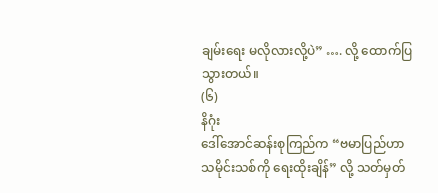ချမ်းရေး မလိုလားလို့ပဲ” …. လို့ ထောက်ပြသွားတယ်။
(၆)
နိဂုံး
ဒေါ်အောင်ဆန်းစုကြည်က “ဗမာပြည်ဟာ သမိုင်းသစ်ကို ရေးထိုးချိန်” လို့ သတ်မှတ်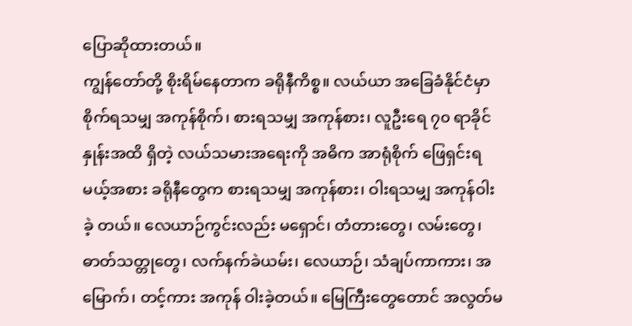ပြောဆိုထားတယ်။
ကျွန်တော်တို့ စိုးရိမ်နေတာက ခရိုနီကိစ္စ။ လယ်ယာ အခြေခံနိုင်ငံမှာ စိုက်ရသမျှ အကုန်စိုက်၊ စားရသမျှ အကုန်စား၊ လူဦးရေ ၇၀ ရာခိုင်နှုန်းအထိ ရှိတဲ့ လယ်သမားအရေးကို အဓိက အာရုံစိုက် ဖြေရှင်းရမယ့်အစား ခရိုနီတွေက စားရသမျှ အကုန်စား၊ ဝါးရသမျှ အကုန်ဝါးခဲ့ တယ်။ လေယာဉ်ကွင်းလည်း မရှောင်၊ တံတားတွေ၊ လမ်းတွေ၊ ဓာတ်သတ္တုတွေ၊ လက်နက်ခဲယမ်း၊ လေယာဉ်၊ သံချပ်ကာကား၊ အမြောက်၊ တင့်ကား အကုန် ဝါးခဲ့တယ်။ မြေကြီးတွေတောင် အလွတ်မ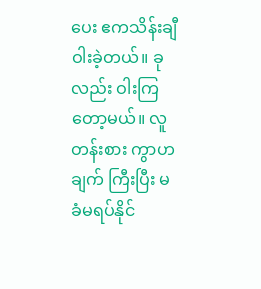ပေး ဧကသိန်းချီ ဝါးခဲ့တယ်။ ခုလည်း ဝါးကြတော့မယ်။ လူတန်းစား ကွာဟချက် ကြီးပြီး မခံမရပ်နိုင်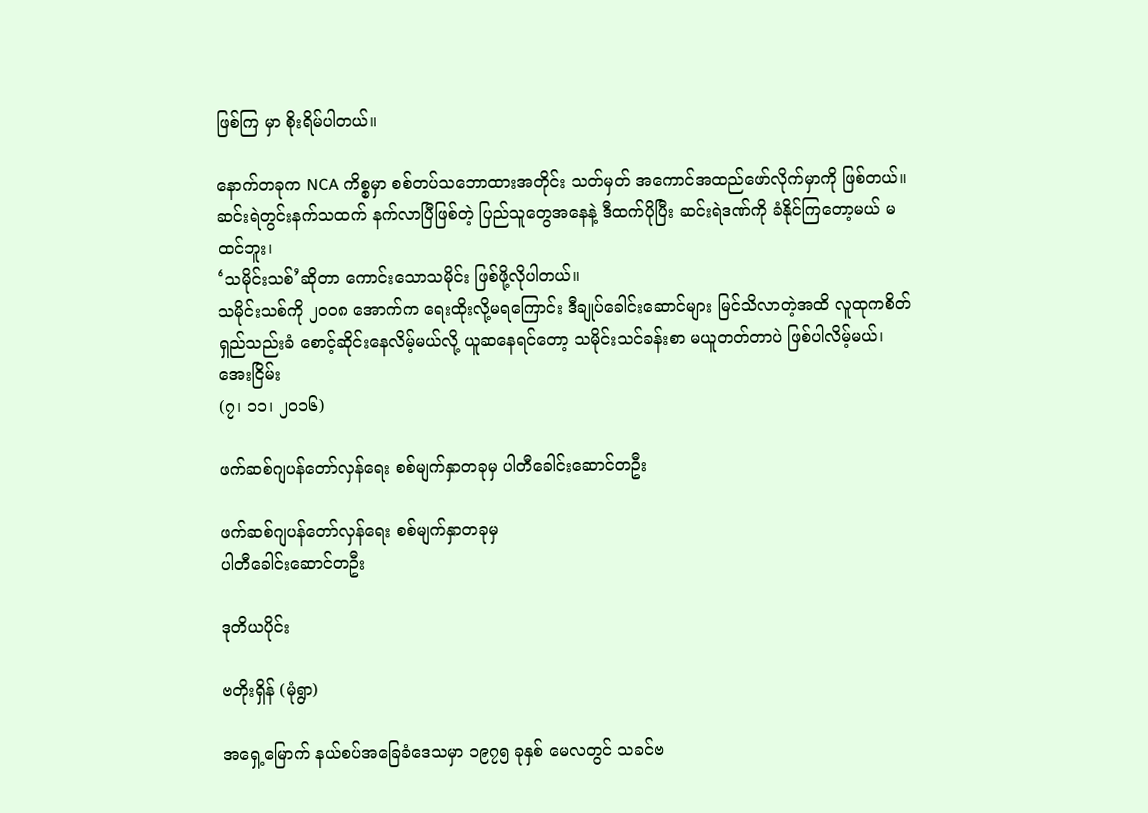ဖြစ်ကြ မှာ စိုးရိမ်ပါတယ်။

နောက်တခုက NCA ကိစ္စမှာ စစ်တပ်သဘောထားအတိုင်း သတ်မှတ် အကောင်အထည်ဖော်လိုက်မှာကို ဖြစ်တယ်။
ဆင်းရဲတွင်းနက်သထက် နက်လာပြီဖြစ်တဲ့ ပြည်သူတွေအနေနဲ့ ဒီထက်ပိုပြီး ဆင်းရဲဒဏ်ကို ခံနိုင်ကြတော့မယ် မထင်ဘူး၊
‘သမိုင်းသစ်’ဆိုတာ ကောင်းသောသမိုင်း ဖြစ်ဖို့လိုပါတယ်။
သမိုင်းသစ်ကို ၂၀၀၈ အောက်က ရေးထိုးလို့မရကြောင်း ဒီချုပ်ခေါင်းဆောင်များ မြင်သိလာတဲ့အထိ လူထုကစိတ်ရှည်သည်းခံ စောင့်ဆိုင်းနေလိမ့်မယ်လို့ ယူဆနေရင်တော့ သမိုင်းသင်ခန်းစာ မယူတတ်တာပဲ ဖြစ်ပါလိမ့်မယ်၊
အေးငြိမ်း
(၇၊ ၁၁၊ ၂၀၁၆)

ဖက်ဆစ်ဂျပန်တော်လှန်ရေး စစ်မျက်နှာတခုမှ ပါတီခေါင်းဆောင်တဦး

ဖက်ဆစ်ဂျပန်တော်လှန်ရေး စစ်မျက်နှာတခုမှ
ပါတီခေါင်းဆောင်တဦး

ဒုတိယပိုင်း

ဗတိုးရှိန် (မုံရွာ)

အရှေ့မြောက် နယ်စပ်အခြေခံဒေသမှာ ၁၉၇၅ ခုနှစ် မေလတွင် သခင်ဗ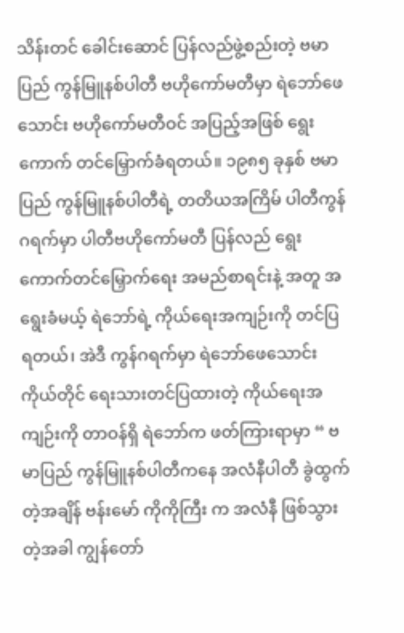သိန်းတင် ခေါင်းဆောင် ပြန်လည်ဖွဲ့စည်းတဲ့ ဗမာပြည် ကွန်မြူနစ်ပါတီ ဗဟိုကော်မတီမှာ ရဲဘော်ဖေသောင်း ဗဟိုကော်မတီဝင် အပြည့်အဖြစ် ရွေးကောက် တင်မြှောက်ခံရတယ်။ ၁၉၈၅ ခုနှစ် ဗမာပြည် ကွန်မြူနစ်ပါတီရဲ့ တတိယအကြိမ် ပါတီကွန်ဂရက်မှာ ပါတီဗဟိုကော်မတီ ပြန်လည် ရွေးကောက်တင်မြှောက်ရေး အမည်စာရင်းနဲ့ အတူ အရွေးခံမယ့် ရဲဘော်ရဲ့ ကိုယ်ရေးအကျဉ်းကို တင်ပြ ရတယ်၊ အဲဒီ ကွန်ဂရက်မှာ ရဲဘော်ဖေသောင်း ကိုယ်တိုင် ရေးသားတင်ပြထားတဲ့ ကိုယ်ရေးအကျဉ်းကို တာဝန်ရှိ ရဲဘော်က ဖတ်ကြားရာမှာ “ ဗမာပြည် ကွန်မြူနစ်ပါတီကနေ အလံနီပါတီ ခွဲထွက်တဲ့အချိန် ဗန်းမော် ကိုကိုကြီး က အလံနီ ဖြစ်သွားတဲ့အခါ ကျွန်တော်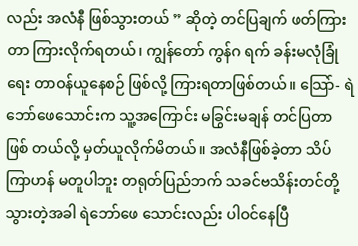လည်း အလံနီ ဖြစ်သွားတယ် ” ဆိုတဲ့ တင်ပြချက် ဖတ်ကြားတာ ကြားလိုက်ရတယ်၊ ကျွန်တော် ကွန်ဂ ရက် ခန်းမလုံခြုံရေး တာဝန်ယူနေစဉ် ဖြစ်လို့ ကြားရတာဖြစ်တယ်။ သြော်- ရဲဘော်ဖေသောင်းက သူ့အကြောင်း မခြွင်းမချန် တင်ပြတာ ဖြစ် တယ်လို့ မှတ်ယူလိုက်မိတယ်။ အလံနီဖြစ်ခဲ့တာ သိပ်ကြာဟန် မတူပါဘူး တရုတ်ပြည်ဘက် သခင်ဗသိန်းတင်တို့ သွားတဲ့အခါ ရဲဘော်ဖေ သောင်းလည်း ပါဝင်နေပြီ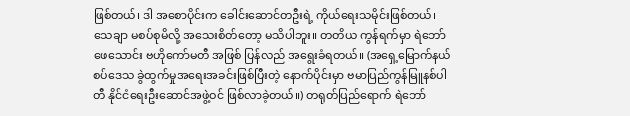ဖြစ်တယ်၊ ဒါ အစောပိုင်းက ခေါင်းဆောင်တဦးရဲ့ ကိုယ်ရေးသမိုင်းဖြစ်တယ်၊ သေချာ မစပ်စုမိလို့ အသေးစိတ်တော့ မသိပါဘူး။ တတိယ ကွန်ရက်မှာ ရဲဘော်ဖေသောင်း ဗဟိုကော်မတီ အဖြစ် ပြန်လည် အရွေးခံရတယ်။ (အရှေ့မြောက်နယ်စပ်ဒေသ ခွဲထွက်မှုအရေးအခင်းဖြစ်ပြီးတဲ့ နောက်ပိုင်းမှာ ဗမာပြည်ကွန်မြူနစ်ပါတီ နိုင်ငံရေးဦးဆောင်အဖွဲ့ဝင် ဖြစ်လာခဲ့တယ်။) တရုတ်ပြည်ရောက် ရဲဘော်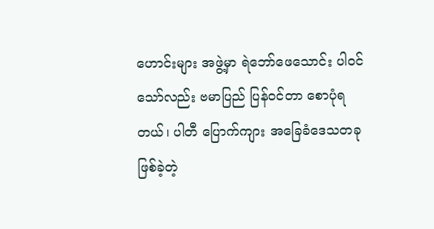ဟောင်းများ အဖွဲ့မှာ ရဲဘော်ဖေသောင်း ပါဝင်သော်လည်း ဗမာပြည် ပြန်ဝင်တာ စောပုံရတယ်၊ ပါတီ ပြောက်ကျား အခြေခံဒေသတခု ဖြစ်ခဲ့တဲ့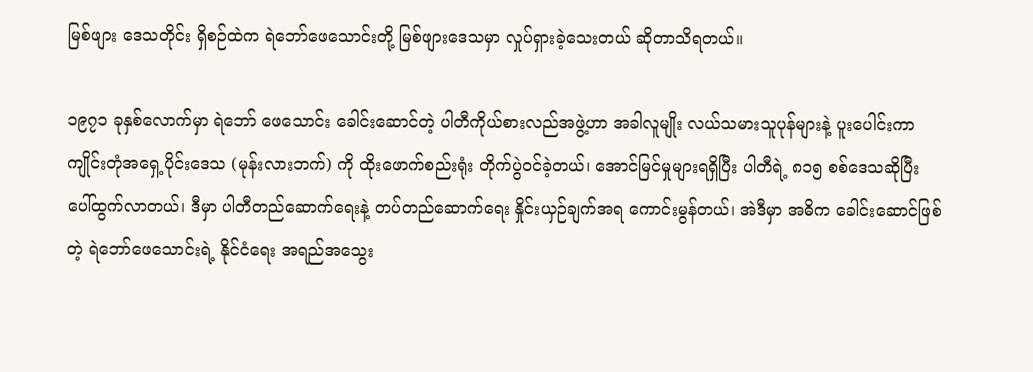မြစ်ဖျား ဒေသတိုင်း ရှိစဉ်ထဲက ရဲဘော်ဖေသောင်းတို့ မြစ်ဖျားဒေသမှာ လှုပ်ရှားခဲ့သေးတယ် ဆိုတာသိရတယ်။

၁၉၇၁ ခုနှစ်လောက်မှာ ရဲဘော် ဖေသောင်း ခေါင်းဆောင်တဲ့ ပါတီကိုယ်စားလည်အဖွဲ့ဟာ အခါလူမျိုး လယ်သမားသူပုန်များနဲ့ ပူးပေါင်းကာ ကျိုင်းတုံအရှေ့ပိုင်းဒေသ (မုန်းလားဘက်) ကို ထိုးဖောက်စည်းရုံး တိုက်ပွဲဝင်ခဲ့တယ်၊ အောင်မြင်မှုများရရှိပြီး ပါတီရဲ့ ၈၁၅ စစ်ဒေသဆိုပြီး ပေါ်ထွက်လာတယ်၊ ဒီမှာ ပါတီတည်ဆောက်ရေးနဲ့ တပ်တည်ဆောက်ရေး နှိုင်းယှဉ်ချက်အရ ကောင်းမွန်တယ်၊ အဲဒီမှာ အဓိက ခေါင်းဆောင်ဖြစ်တဲ့ ရဲဘော်ဖေသောင်းရဲ့ နိုင်ငံရေး အရည်အသွေး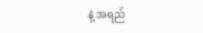နဲ့ အရည်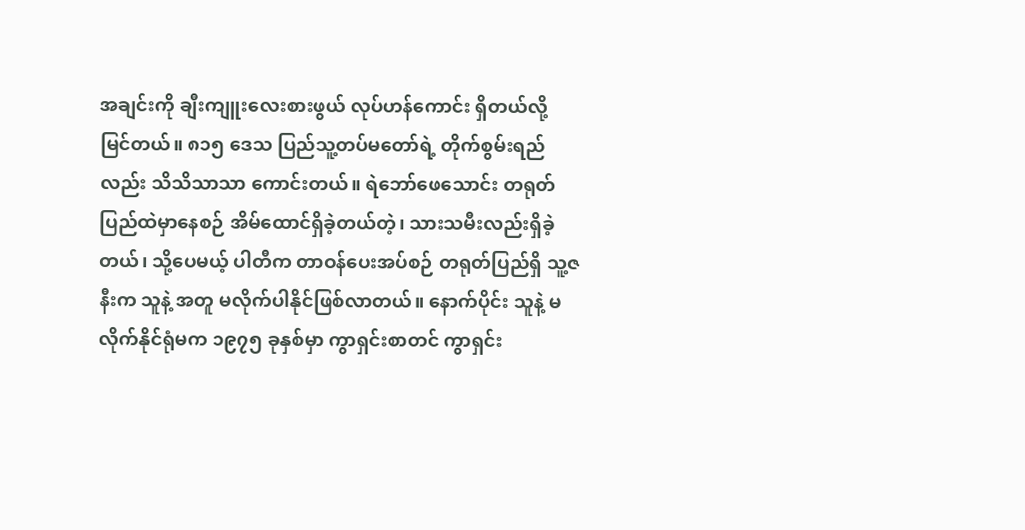အချင်းကို ချီးကျူးလေးစားဖွယ် လုပ်ဟန်ကောင်း ရှိတယ်လို့ မြင်တယ်။ ၈၁၅ ဒေသ ပြည်သူ့တပ်မတော်ရဲ့ တိုက်စွမ်းရည်လည်း သိသိသာသာ ကောင်းတယ်။ ရဲဘော်ဖေသောင်း တရုတ် ပြည်ထဲမှာနေစဉ် အိမ်ထောင်ရှိခဲ့တယ်တဲ့၊ သားသမီးလည်းရှိခဲ့တယ်၊ သို့ပေမယ့် ပါတီက တာဝန်ပေးအပ်စဉ် တရုတ်ပြည်ရှိ သူ့ဇနီးက သူနဲ့ အတူ မလိုက်ပါနိုင်ဖြစ်လာတယ်။ နောက်ပိုင်း သူနဲ့ မလိုက်နိုင်ရုံမက ၁၉၇၅ ခုနှစ်မှာ ကွာရှင်းစာတင် ကွာရှင်း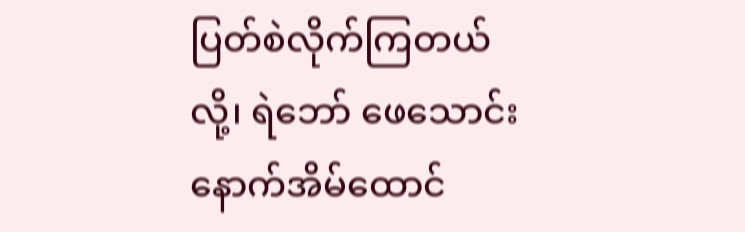ပြတ်စဲလိုက်ကြတယ်လို့၊ ရဲဘော် ဖေသောင်း နောက်အိမ်ထောင်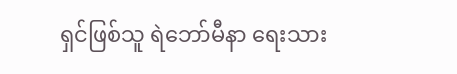ရှင်ဖြစ်သူ ရဲဘော်မီနာ ရေးသား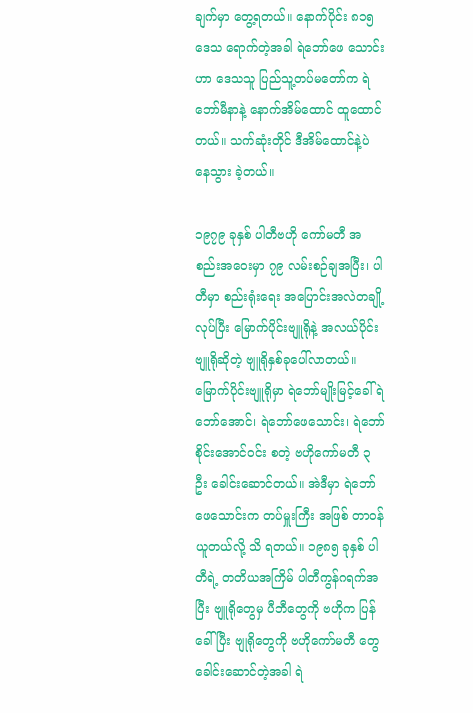ချက်မှာ တွေ့ရတယ်။ နောက်ပိုင်း ၈၁၅ ဒေသ ရောက်တဲ့အခါ ရဲဘော်ဖေ သောင်းဟာ ဒေသသူ ပြည်သူ့တပ်မတော်က ရဲဘော်မီနာနဲ့ နောက်အိမ်ထောင် ထူထောင်တယ်။ သက်ဆုံးတိုင် ဒီအိမ်ထောင်နဲ့ပဲ နေသွား ခဲ့တယ်။

၁၉၇၉ ခုနှစ် ပါတီဗဟို ကော်မတီ အစည်းအဝေးမှာ ၇၉ လမ်းစဉ်ချအပြီး၊ ပါတီမှာ စည်းရုံးရေး အပြောင်းအလဲတချို့လုပ်ပြီး မြောက်ပိုင်းဗျူရိုနဲ့ အလယ်ပိုင်းဗျူရိုဆိုတဲ့ ဗျူရိုနှစ်ခုပေါ်လာတယ်။ မြောက်ပိုင်းဗျူရိုမှာ ရဲဘော်မျိုးမြင့်ခေါ် ရဲဘော်အောင်၊ ရဲဘော်ဖေသောင်း၊ ရဲဘော်စိုင်းအောင်ဝင်း စတဲ့ ဗဟိုကော်မတီ ၃ ဦး ခေါင်းဆောင်တယ်။ အဲဒီမှာ ရဲဘော်ဖေသောင်းက တပ်မှူးကြီး အဖြစ် တာဝန်ယူတယ်လို့ သိ ရတယ်။ ၁၉၈၅ ခုနှစ် ပါတီရဲ့ တတိယအကြိမ် ပါတီကွန်ဂရက်အပြီး ဗျူရိုတွေမှ ပီဘီတွေကို ဗဟိုက ပြန်ခေါ်ပြီး ဗျုရိုတွေကို ဗဟိုကော်မတီ တွေ ခေါင်းဆောင်တဲ့အခါ ရဲ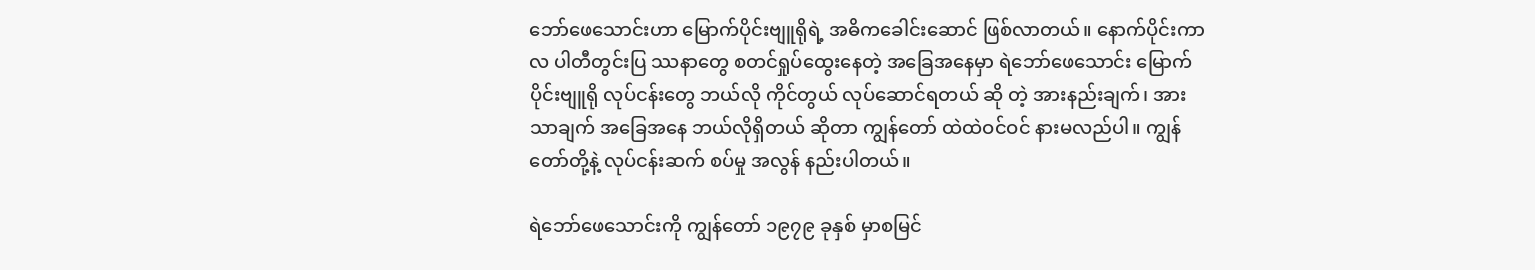ဘော်ဖေသောင်းဟာ မြောက်ပိုင်းဗျူရိုရဲ့ အဓိကခေါင်းဆောင် ဖြစ်လာတယ်။ နောက်ပိုင်းကာလ ပါတီတွင်းပြ ဿနာတွေ စတင်ရှုပ်ထွေးနေတဲ့ အခြေအနေမှာ ရဲဘော်ဖေသောင်း မြောက်ပိုင်းဗျူရို လုပ်ငန်းတွေ ဘယ်လို ကိုင်တွယ် လုပ်ဆောင်ရတယ် ဆို တဲ့ အားနည်းချက်၊ အားသာချက် အခြေအနေ ဘယ်လိုရှိတယ် ဆိုတာ ကျွန်တော် ထဲထဲဝင်ဝင် နားမလည်ပါ။ ကျွန်တော်တို့နဲ့ လုပ်ငန်းဆက် စပ်မှု အလွန် နည်းပါတယ်။

ရဲဘော်ဖေသောင်းကို ကျွန်တော် ၁၉၇၉ ခုနှစ် မှာစမြင်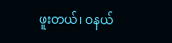ဖူးတယ်၊ ဝနယ်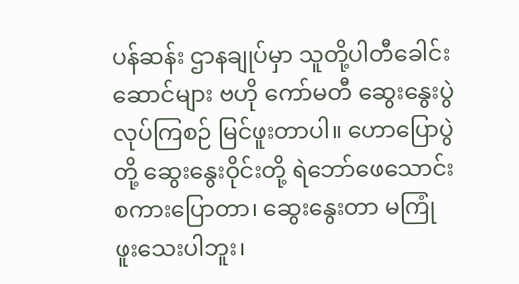ပန်ဆန်း ဌာနချုပ်မှာ သူတို့ပါတီခေါင်းဆောင်များ ဗဟို ကော်မတီ ဆွေးနွေးပွဲ လုပ်ကြစဉ် မြင်ဖူးတာပါ။ ဟောပြောပွဲတို့ ဆွေးနွေးဝိုင်းတို့ ရဲဘော်ဖေသောင်း စကားပြောတာ၊ ဆွေးနွေးတာ မကြုံ ဖူးသေးပါဘူး၊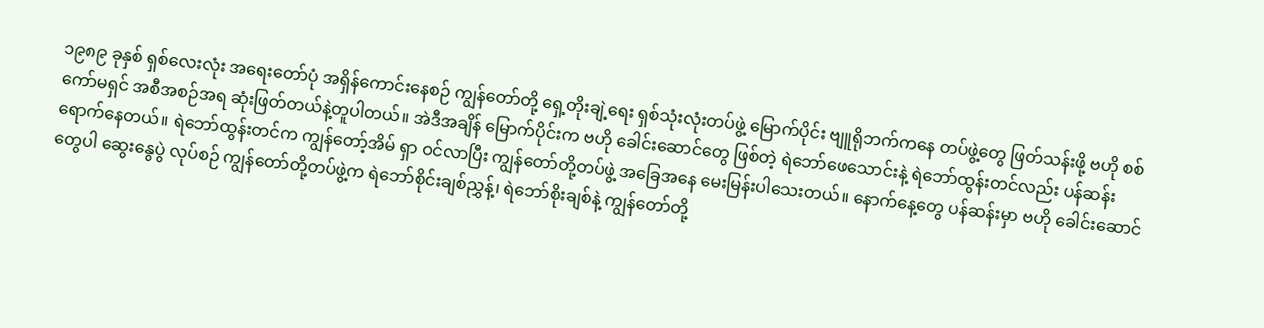၁၉၈၉ ခုနှစ် ရှစ်လေးလုံး အရေးတော်ပုံ အရှိန်ကောင်းနေစဉ် ကျွန်တော်တို့ ရှေ့တိုးချဲ့ရေး ရှစ်သုံးလုံးတပ်ဖွဲ့ မြောက်ပိုင်း ဗျူရိုဘက်ကနေ တပ်ဖွဲ့တွေ ဖြတ်သန်းဖို့ ဗဟို စစ်ကော်မရှင် အစီအစဉ်အရ ဆုံးဖြတ်တယ်နဲ့တူပါတယ်။ အဲဒီအချိန် မြောက်ပိုင်းက ဗဟို ခေါင်းဆောင်တွေ ဖြစ်တဲ့ ရဲဘော်ဖေသောင်းနဲ့ ရဲဘော်ထွန်းတင်လည်း ပန်ဆန်းရောက်နေတယ်။ ရဲဘော်ထွန်းတင်က ကျွန်တော့်အိမ် ရှာ ဝင်လာပြီး ကျွန်တော်တို့တပ်ဖွဲ့ အခြေအနေ မေးမြန်းပါသေးတယ်။ နောက်နေ့တွေ ပန်ဆန်းမှာ ဗဟို ခေါင်းဆောင်တွေပါ ဆွေးနွေပွဲ လုပ်စဉ် ကျွန်တော်တို့တပ်ဖွဲ့က ရဲဘော်စိုင်းချစ်ညွှန့်၊ ရဲဘော်စိုးချစ်နဲ့ ကျွန်တော်တို့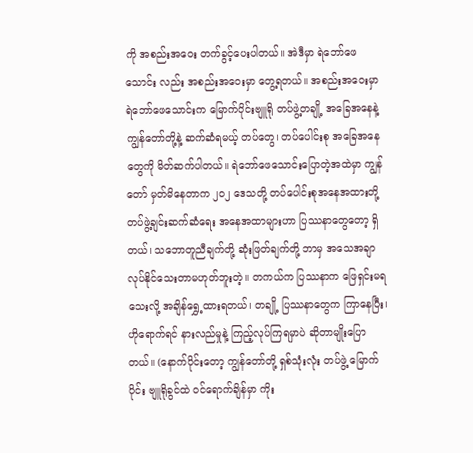ကို အစည်းအဝေး တက်ခွင့်ပေးပါတယ်။ အဲဒီမှာ ရဲဘော်ဖေသောင်း လည်း အစည်းအဝေးမှာ တွေ့ရတယ်။ အစည်းအဝေးမှာ ရဲဘော်ဖေသောင်းက မြောက်ပိုင်းဗျူရို တပ်ဖွဲ့တချို့ အခြေအနေနဲ့ ကျွန်တော်တို့နဲ့ ဆက်ဆံရမယ့် တပ်တွေ၊ တပ်ပေါင်းစု အခြေအနေတွေကို မိတ်ဆက်ပါတယ်။ ရဲဘော်ဖေသောင်းပြောတဲ့အထဲမှာ ကျွန်တော် မှတ်မိနေတာက ၂၀၂ ဒေသတို့ တပ်ပေါင်းစုအနေအထားတို့ တပ်ဖွဲ့ချင်းဆက်ဆံရေး အနေအထာများဟာ ပြဿနာတွေတော့ ရှိတယ်၊ သဘောတူညီချက်တို့ ဆုံးဖြတ်ချက်တို့ ဘာမှ အသေအချာလုပ်နိုင်သေးတာမဟုတ်ဘူးတဲ့။ တကယ်က ပြဿနာက ဖြေရှင်းမရသေးလို့ အချိန်ရွှေ့ထားရတယ်၊ တချို့ ပြဿနာတွေက ကြာနေပြီး၊ ဟိုရောက်ရင် နားလည်မှုနဲ့ ကြည့်လုပ်ကြရမှာပဲ ဆိုတာမျိုးပြောတယ်။ (နောက်ပိုင်းတော့ ကျွန်တော်တို့ ရှစ်သုံးလုံး တပ်ဖွဲ့ မြောက်ပိုင်း ဗျူရိုခွင်ထဲ ဝင်ရောက်ချိန်မှာ ကိုး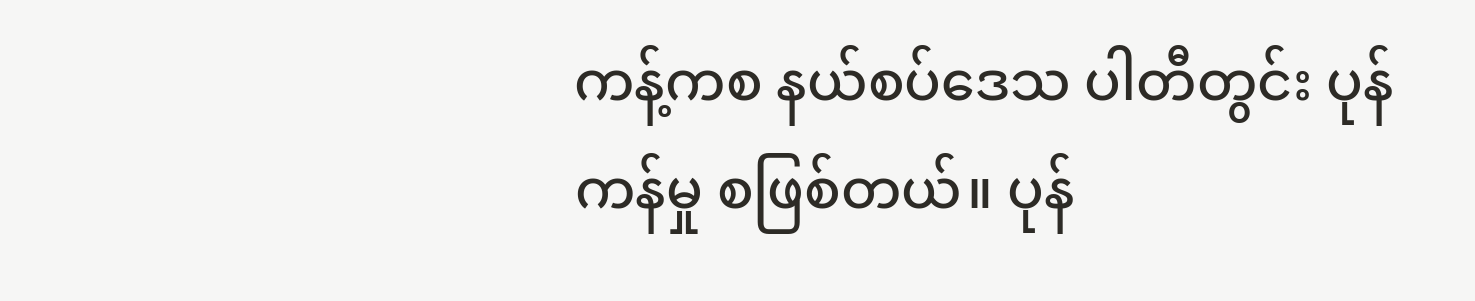ကန့်ကစ နယ်စပ်ဒေသ ပါတီတွင်း ပုန်ကန်မှု စဖြစ်တယ်။ ပုန်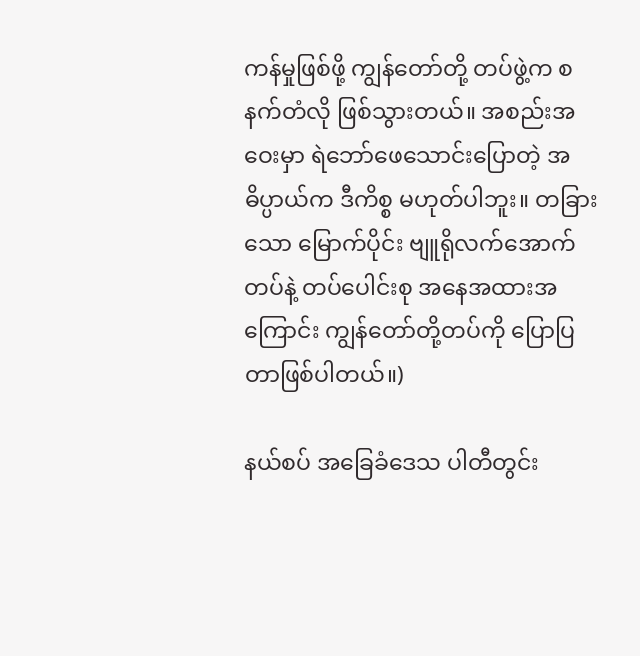ကန်မှုဖြစ်ဖို့ ကျွန်တော်တို့ တပ်ဖွဲ့က စနက်တံလို ဖြစ်သွားတယ်။ အစည်းအဝေးမှာ ရဲဘော်ဖေသောင်းပြောတဲ့ အဓိပ္ပာယ်က ဒီကိစ္စ မဟုတ်ပါဘူး။ တခြား သော မြောက်ပိုင်း ဗျူရိုလက်အောက် တပ်နဲ့ တပ်ပေါင်းစု အနေအထားအကြောင်း ကျွန်တော်တို့တပ်ကို ပြောပြတာဖြစ်ပါတယ်။)

နယ်စပ် အခြေခံဒေသ ပါတီတွင်း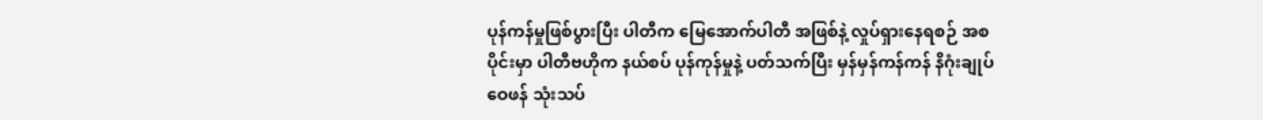ပုန်ကန်မှုဖြစ်ပွားပြီး ပါတီက မြေအောက်ပါတီ အဖြစ်နဲ့ လှုပ်ရှားနေရစဉ် အစပိုင်းမှာ ပါတီဗဟိုက နယ်စပ် ပုန်ကုန်မှုနဲ့ ပတ်သက်ပြီး မှန်မှန်ကန်ကန် နိဂုံးချုပ် ဝေဖန် သုံးသပ်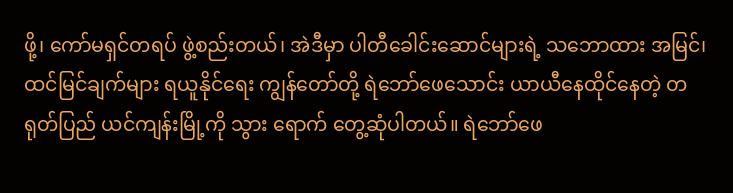ဖို့၊ ကော်မရှင်တရပ် ဖွဲ့စည်းတယ်၊ အဲဒီမှာ ပါတီခေါင်းဆောင်များရဲ့ သဘောထား အမြင်၊ ထင်မြင်ချက်များ ရယူနိုင်ရေး ကျွန်တော်တို့ ရဲဘော်ဖေသောင်း ယာယီနေထိုင်နေတဲ့ တရုတ်ပြည် ယင်ကျန်းမြို့ကို သွား ရောက် တွေ့ဆုံပါတယ်။ ရဲဘော်ဖေ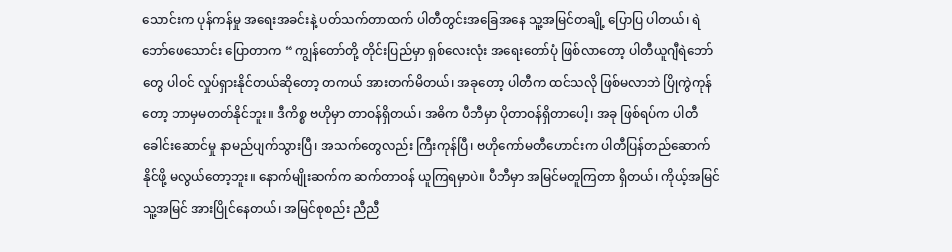သောင်းက ပုန်ကန်မှု အရေးအခင်းနဲ့ ပတ်သက်တာထက် ပါတီတွင်းအခြေအနေ သူ့အမြင်တချို့ ပြောပြ ပါတယ်၊ ရဲဘော်ဖေသောင်း ပြောတာက “ ကျွန်တော်တို့ တိုင်းပြည်မှာ ရှစ်လေးလုံး အရေးတော်ပုံ ဖြစ်လာတော့ ပါတီယူဂျီရဲဘော်တွေ ပါဝင် လှုပ်ရှားနိုင်တယ်ဆိုတော့ တကယ် အားတက်မိတယ်၊ အခုတော့ ပါတီက ထင်သလို ဖြစ်မလာဘဲ ပြိုကွဲကုန်တော့ ဘာမှမတတ်နိုင်ဘူး။ ဒီကိစ္စ ဗဟိုမှာ တာဝန်ရှိတယ်၊ အဓိက ပီဘီမှာ ပိုတာဝန်ရှိတာပေါ့၊ အခု ဖြစ်ရပ်က ပါတီခေါင်းဆောင်မှု နာမည်ပျက်သွားပြီ၊ အသက်တွေလည်း ကြီးကုန်ပြီ၊ ဗဟိုကော်မတီဟောင်းက ပါတီပြန်တည်ဆောက်နိုင်ဖို့ မလွယ်တော့ဘူး။ နောက်မျိုးဆက်က ဆက်တာဝန် ယူကြရမှာပဲ။ ပီဘီမှာ အမြင်မတူကြတာ ရှိတယ်၊ ကိုယ့်အမြင် သူ့အမြင် အားပြိုင်နေတယ်၊ အမြင်စုစည်း ညီညီ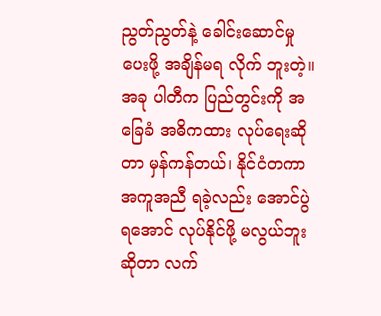ညွတ်ညွတ်နဲ့ ခေါင်းဆောင်မှုပေးဖို့ အချိန်မရ လိုက် ဘူးတဲ့။ အခု ပါတီက ပြည်တွင်းကို အခြေခံ အဓိကထား လုပ်ရေးဆိုတာ မှန်ကန်တယ်၊ နိုင်ငံတကာ အကူအညီ ရခဲ့လည်း အောင်ပွဲရအောင် လုပ်နိုင်ဖို့ မလွယ်ဘူးဆိုတာ လက်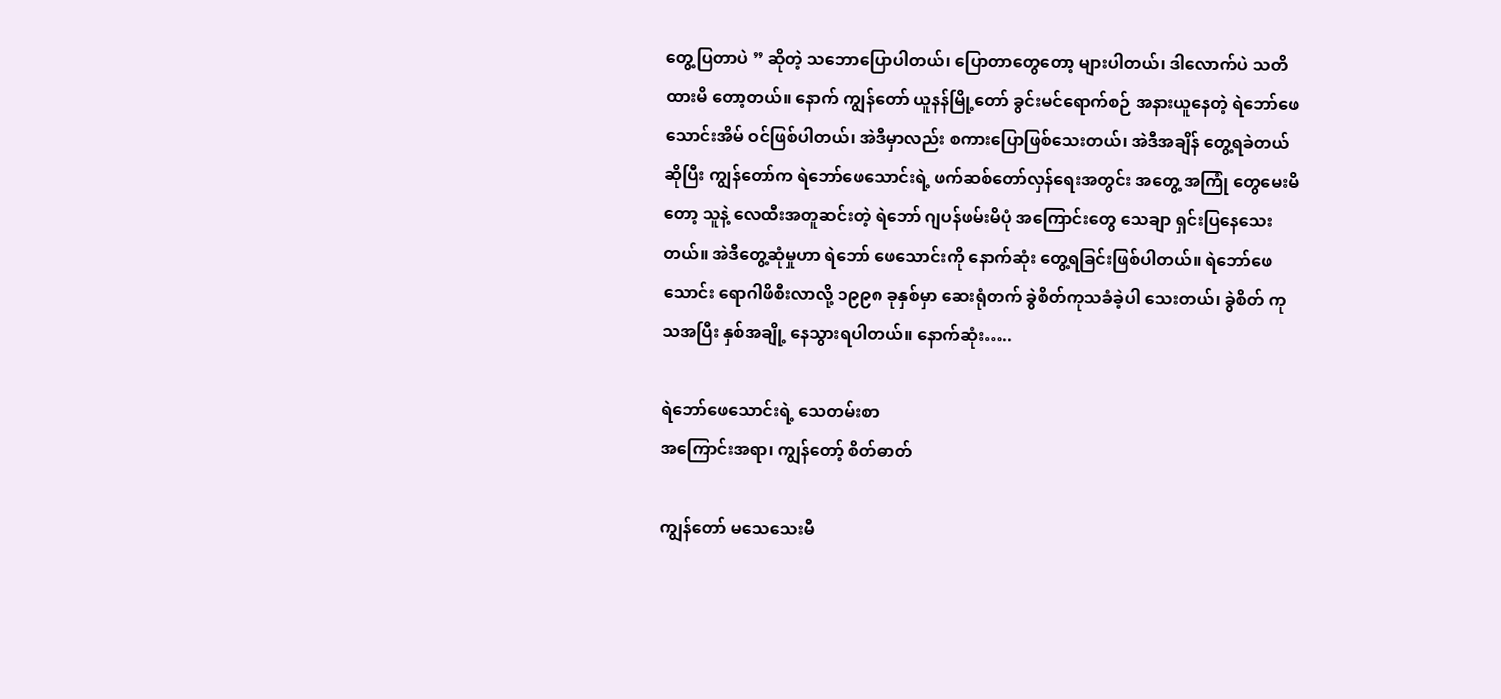တွေ့ပြတာပဲ ” ဆိုတဲ့ သဘောပြောပါတယ်၊ ပြောတာတွေတော့ များပါတယ်၊ ဒါလောက်ပဲ သတိထားမိ တော့တယ်။ နောက် ကျွန်တော် ယူနန်မြို့တော် ခွင်းမင်ရောက်စဉ် အနားယူနေတဲ့ ရဲဘော်ဖေသောင်းအိမ် ဝင်ဖြစ်ပါတယ်၊ အဲဒီမှာလည်း စကားပြောဖြစ်သေးတယ်၊ အဲဒီအချိန် တွေ့ရခဲတယ်ဆိုပြီး ကျွန်တော်က ရဲဘော်ဖေသောင်းရဲ့ ဖက်ဆစ်တော်လှန်ရေးအတွင်း အတွေ့ အကြုံ တွေမေးမိတော့ သူနဲ့ လေထီးအတူဆင်းတဲ့ ရဲဘော် ဂျပန်ဖမ်းမိပုံ အကြောင်းတွေ သေချာ ရှင်းပြနေသေးတယ်။ အဲဒီတွေ့ဆုံမှုဟာ ရဲဘော် ဖေသောင်းကို နောက်ဆုံး တွေ့ရခြင်းဖြစ်ပါတယ်။ ရဲဘော်ဖေသောင်း ရောဂါဖိစီးလာလို့ ၁၉၉၈ ခုနှစ်မှာ ဆေးရုံတက် ခွဲစိတ်ကုသခံခဲ့ပါ သေးတယ်၊ ခွဲစိတ် ကုသအပြီး နှစ်အချို့ နေသွားရပါတယ်။ နောက်ဆုံး…..

ရဲဘော်ဖေသောင်းရဲ့ သေတမ်းစာ
အကြောင်းအရာ၊ ကျွန်တော့် စိတ်ဓာတ်

ကျွန်တော် မသေသေးမီ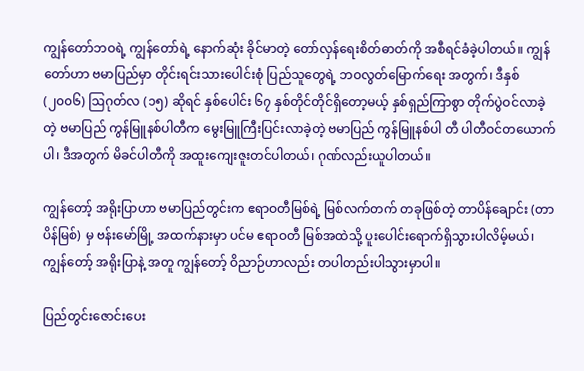ကျွန်တော်ဘဝရဲ့ ကျွန်တော်ရဲ့ နောက်ဆုံး ခိုင်မာတဲ့ တော်လှန်ရေးစိတ်ဓာတ်ကို အစီရင်ခံခဲ့ပါတယ်။ ကျွန် တော်ဟာ ဗမာပြည်မှာ တိုင်းရင်းသားပေါင်းစုံ ပြည်သူတွေရဲ့ ဘဝလွတ်မြောက်ရေး အတွက်၊ ဒီနှစ် (၂၀၀၆) ဩဂုတ်လ (၁၅) ဆိုရင် နှစ်ပေါင်း ၆၇ နှစ်တိုင်တိုင်ရှိတော့မယ့် နှစ်ရှည်ကြာစွာ တိုက်ပွဲဝင်လာခဲ့တဲ့ ဗမာပြည် ကွန်မြူနစ်ပါတီက မွေးမြူကြီးပြင်းလာခဲ့တဲ့ ဗမာပြည် ကွန်မြူနစ်ပါ တီ ပါတီဝင်တယောက်ပါ၊ ဒီအတွက် မိခင်ပါတီကို အထူးကျေးဇူးတင်ပါတယ်၊ ဂုဏ်လည်းယူပါတယ်။

ကျွန်တော့် အရိုးပြာဟာ ဗမာပြည်တွင်းက ဧရာဝတီမြစ်ရဲ့ မြစ်လက်တက် တခုဖြစ်တဲ့ တာပိန်ချောင်း (တာပိန်မြစ်) မှ ဗန်းမော်မြို့ အထက်နားမှာ ပင်မ ဧရာဝတီ မြစ်အထဲသို့ ပူးပေါင်းရောက်ရှိသွားပါလိမ့်မယ်၊ ကျွန်တော့် အရိုးပြာနဲ့ အတူ ကျွန်တော့် ဝိညာဉ်ဟာလည်း တပါတည်းပါသွားမှာပါ။

ပြည်တွင်းဇောင်းပေး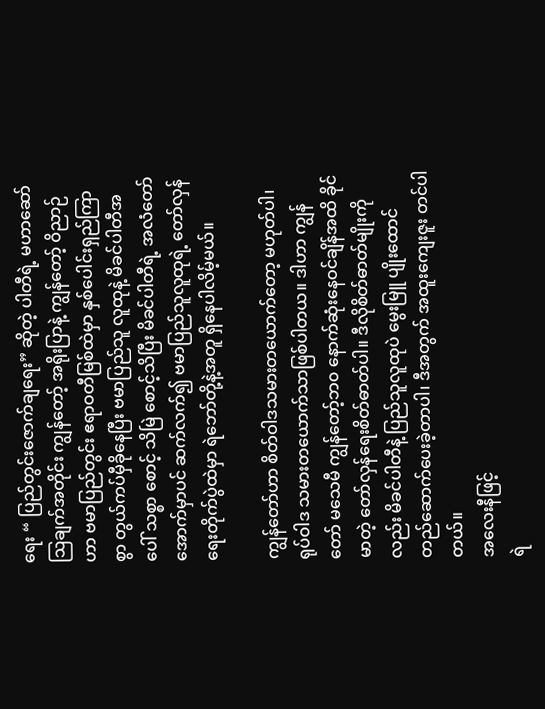ရေး “ ပြည်တွင်းဇောက်ချရေး” ဆိုတဲ့ ပါတီရဲ့ မဟာဆော်ဩချက်အတိုင်း ကျွန်တော့် အရိုးပြာနဲ့ ကျွန်တော့် ဝိညာဉ်ဟာ ဗမာပြည်တွင်း ဧရာဝတီမြစ်ထဲမှာ နှစ်ပေါင်းရှည်ကြာစွာ တွယ်ကပ်မှီခိုနေပြီး ဗမာပြည်သူ လူထုနဲ့ မိခင်ပါတီအပေါ် သစ္စာ စောင့် သိမြဲ စောင့်သိပြီး မိခင်ပါတီရဲ့ အလံတော်အောက်မှာပင် ဆက်လက်၍ ဗမာပြည်သူလူထုရဲ့ တော်လှန်ရေးတိုက်ပွဲထဲမှာ ရဲဘော်တို့နဲ့အတူ ရှိနေပါလိမ့်မယ်။

ကျွန်တော်ဟာ စိတ်ဝါဒသမားတယောက်တော့ မဟုတ်ပါ၊ ရုပ်ဝါဒ သမားတယောက်သာဖြစ်ပါတယ။ ဒါဟာ ကျွန်တော် မသေမီ ကျွန်တော့်ဘ၀ နောက်ဆုံးနေဝင်ချိန်အထိ ခိုင်မာတဲ့ တော်လှန်ရေးစိတ်ဓာတ်ပါ။ ဒီလိုစိတ်ဓာတ်မျိုးကိုလည်း မိခင်ပါတီနဲ့ ပြည်သူလူထုပဲ မွေးမြူ ပျိုးထောင် တည်ဆောက်ပေးခဲ့တာပါ၊ ဒီအတွက် အထူးကျေးဇူး တင်ပါတယ်။
အလေးနီဖြင့်
ရဲ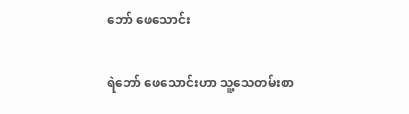ဘော် ဖေသောင်း

ရဲဘော် ဖေသောင်းဟာ သူ့သေတမ်းစာ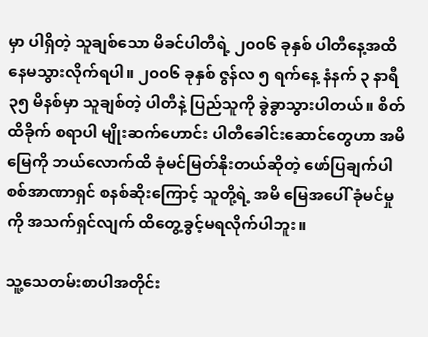မှာ ပါရှိတဲ့ သူချစ်သော မိခင်ပါတီရဲ့ ၂၀၀၆ ခုနှစ် ပါတီနေ့အထိ နေမသွားလိုက်ရပါ။ ၂၀၀၆ ခုနှစ် ဇွန်လ ၅ ရက်နေ့ နံနက် ၃ နာရီ ၃၅ မိနစ်မှာ သူချစ်တဲ့ ပါတီနဲ့ ပြည်သူကို ခွဲခွာသွားပါတယ်။ စိတ်ထိခိုက် စရာပါ မျိုးဆက်ဟောင်း ပါတီခေါင်းဆောင်တွေဟာ အမိမြေကို ဘယ်လောက်ထိ ခုံမင်မြတ်နိုးတယ်ဆိုတဲ့ ဖော်ပြချက်ပါ စစ်အာဏာရှင် စနစ်ဆိုးကြောင့် သူတို့ရဲ့ အမိ မြေအပေါ် ခုံမင်မှုကို အသက်ရှင်လျက် ထိတွေ့ခွင့်မရလိုက်ပါဘူး။

သူ့သေတမ်းစာပါအတိုင်း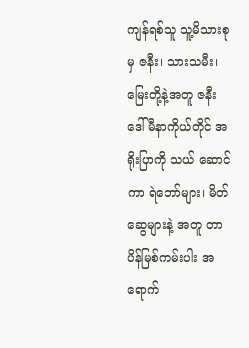ကျန်ရစ်သူ သူ့မိသားစုမှ ဇနီး၊ သားသမီး၊ မြေးတို့နဲ့အတူ ဇနီးဒေါ်မီနာကိုယ်တိုင် အရိုးပြာကို သယ် ဆောင်ကာ ရဲဘော်များ၊ မိတ်ဆွေများနဲ့ အတူ တာပိန်မြစ်ကမ်းပါး အရောက်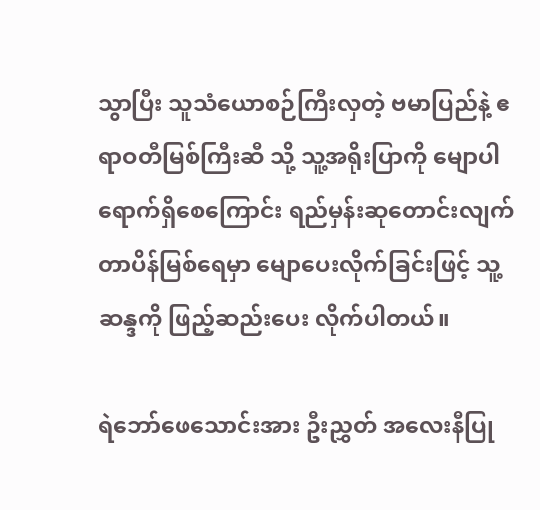သွာပြီး သူသံယောစဉ်ကြီးလှတဲ့ ဗမာပြည်နဲ့ ဧရာဝတီမြစ်ကြီးဆီ သို့ သူ့အရိုးပြာကို မျောပါရောက်ရှိစေကြောင်း ရည်မှန်းဆုတောင်းလျက် တာပိန်မြစ်ရေမှာ မျောပေးလိုက်ခြင်းဖြင့် သူ့ဆန္ဒကို ဖြည့်ဆည်းပေး လိုက်ပါတယ်။

ရဲဘော်ဖေသောင်းအား ဦးညွှတ် အလေးနီပြု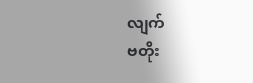လျက်
ဗတိုး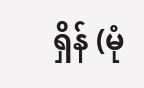ရှိန် (မုံ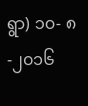ရွာ) ၁၀- ၈-၂၀၁၆